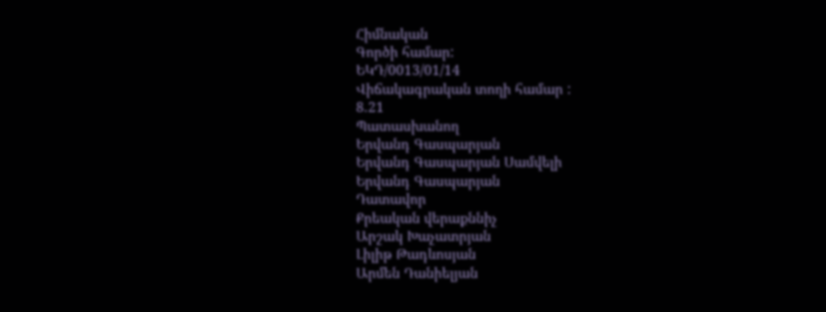Հիմնական
Գործի համար:
ԵԿԴ/0013/01/14
Վիճակագրական տողի համար :
8.21
Պատասխանող
Երվանդ Գասպարյան
Երվանդ Գասպարյան Սամվելի
Երվանդ Գասպարյան
Դատավոր
Քրեական վերաքննիչ
Արշակ Խաչատրյան
Լիլիթ Թադևոսյան
Արմեն Դանիելյան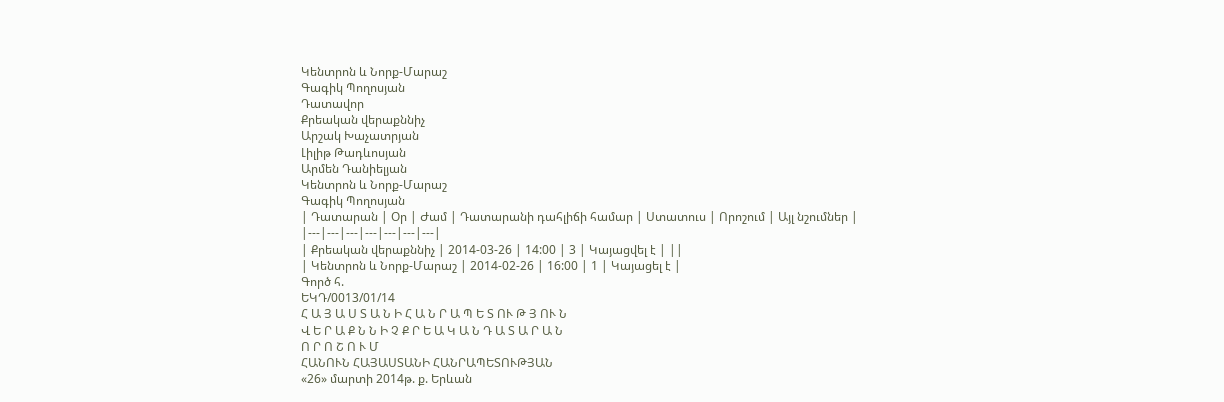Կենտրոն և Նորք-Մարաշ
Գագիկ Պողոսյան
Դատավոր
Քրեական վերաքննիչ
Արշակ Խաչատրյան
Լիլիթ Թադևոսյան
Արմեն Դանիելյան
Կենտրոն և Նորք-Մարաշ
Գագիկ Պողոսյան
| Դատարան | Օր | Ժամ | Դատարանի դահլիճի համար | Ստատուս | Որոշում | Այլ նշումներ |
|---|---|---|---|---|---|---|
| Քրեական վերաքննիչ | 2014-03-26 | 14:00 | 3 | Կայացվել է | ||
| Կենտրոն և Նորք-Մարաշ | 2014-02-26 | 16:00 | 1 | Կայացել է |
Գործ հ.
ԵԿԴ/0013/01/14
Հ Ա Յ Ա Ս Տ Ա Ն Ի Հ Ա Ն Ր Ա Պ Ե Տ ՈՒ Թ Յ ՈՒ Ն
Վ Ե Ր Ա Ք Ն Ն Ի Չ Ք Ր Ե Ա Կ Ա Ն Դ Ա Տ Ա Ր Ա Ն
Ո Ր Ո Շ Ո Ւ Մ
ՀԱՆՈՒՆ ՀԱՅԱՍՏԱՆԻ ՀԱՆՐԱՊԵՏՈՒԹՅԱՆ
«26» մարտի 2014թ. ք. Երևան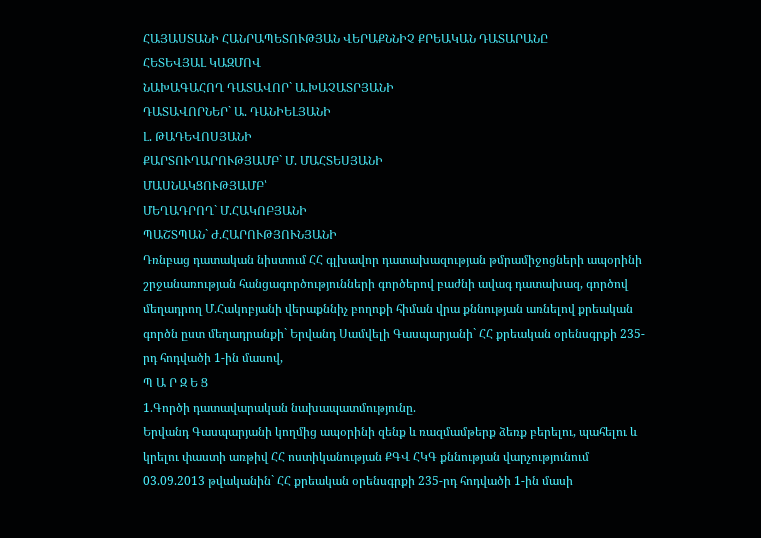ՀԱՅԱՍՏԱՆԻ ՀԱՆՐԱՊԵՏՈՒԹՅԱՆ ՎԵՐԱՔՆՆԻՉ ՔՐԵԱԿԱՆ ԴԱՏԱՐԱՆԸ
ՀԵՏԵՎՅԱԼ ԿԱԶՄՈՎ
ՆԱԽԱԳԱՀՈՂ ԴԱՏԱՎՈՐ` Ա.ԽԱՉԱՏՐՅԱՆԻ
ԴԱՏԱՎՈՐՆԵՐ` Ա. ԴԱՆԻԵԼՅԱՆԻ
Լ. ԹԱԴԵՎՈՍՅԱՆԻ
ՔԱՐՏՈՒՂԱՐՈՒԹՅԱՄԲ` Մ. ՄԱՀՏԵՍՅԱՆԻ
ՄԱՍՆԱԿՑՈՒԹՅԱՄԲ՝
ՄԵՂԱԴՐՈՂ` Մ.ՀԱԿՈԲՅԱՆԻ
ՊԱՇՏՊԱՆ` Ժ.ՀԱՐՈՒԹՅՈՒՆՅԱՆԻ
Դռնբաց դատական նիստում ՀՀ գլխավոր դատախազության թմրամիջոցների ապօրինի շրջանառության հանցագործությունների գործերով բաժնի ավագ դատախազ, գործով մեղադրող Մ.Հակոբյանի վերաքննիչ բողոքի հիման վրա քննության առնելով քրեական գործն ըստ մեղադրանքի` Երվանդ Սամվելի Գասպարյանի` ՀՀ քրեական օրենսգրքի 235-րդ հոդվածի 1-ին մասով,
Պ Ա Ր Զ Ե Ց
1.Գործի դատավարական նախապատմությունը.
Երվանդ Գասպարյանի կողմից ապօրինի զենք և ռազմամթերք ձեռք բերելու, պահելու և կրելու փաստի առթիվ ՀՀ ոստիկանության ՔԳՎ ՀԿԳ քննության վարչությունում 03.09.2013 թվականին` ՀՀ քրեական օրենսգրքի 235-րդ հոդվածի 1-ին մասի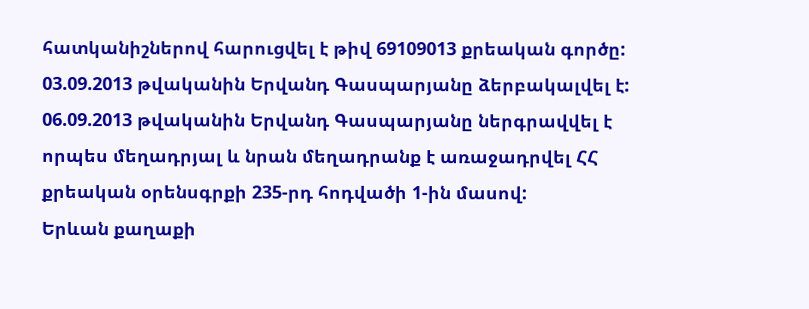հատկանիշներով հարուցվել է թիվ 69109013 քրեական գործը:
03.09.2013 թվականին Երվանդ Գասպարյանը ձերբակալվել է:
06.09.2013 թվականին Երվանդ Գասպարյանը ներգրավվել է որպես մեղադրյալ և նրան մեղադրանք է առաջադրվել ՀՀ քրեական օրենսգրքի 235-րդ հոդվածի 1-ին մասով:
Երևան քաղաքի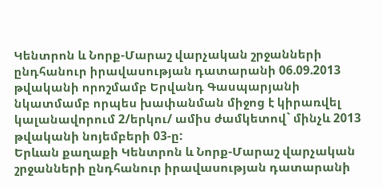Կենտրոն և Նորք-Մարաշ վարչական շրջանների ընդհանուր իրավասության դատարանի 06.09.2013 թվականի որոշմամբ Երվանդ Գասպարյանի նկատմամբ որպես խափանման միջոց է կիրառվել կալանավորում 2/երկու/ ամիս ժամկետով` մինչև 2013 թվականի նոյեմբերի 03-ը:
Երևան քաղաքի Կենտրոն և Նորք-Մարաշ վարչական շրջանների ընդհանուր իրավասության դատարանի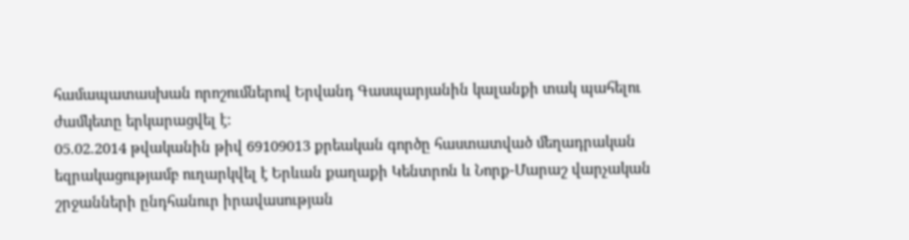համապատասխան որոշումներով Երվանդ Գասպարյանին կալանքի տակ պահելու ժամկետը երկարացվել է:
05.02.2014 թվականին թիվ 69109013 քրեական գործը հաստատված մեղադրական եզրակացությամբ ուղարկվել է Երևան քաղաքի Կենտրոն և Նորք-Մարաշ վարչական շրջանների ընդհանուր իրավասության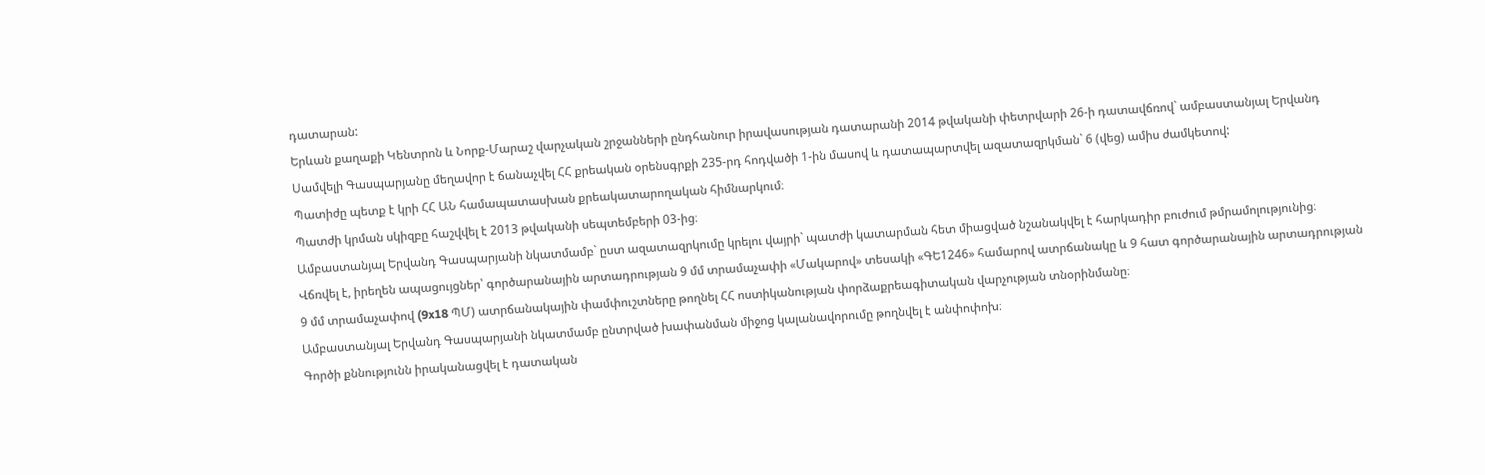դատարան:
Երևան քաղաքի Կենտրոն և Նորք-Մարաշ վարչական շրջանների ընդհանուր իրավասության դատարանի 2014 թվականի փետրվարի 26-ի դատավճռով` ամբաստանյալ Երվանդ Սամվելի Գասպարյանը մեղավոր է ճանաչվել ՀՀ քրեական օրենսգրքի 235-րդ հոդվածի 1-ին մասով և դատապարտվել ազատազրկման` 6 (վեց) ամիս ժամկետով:
Պատիժը պետք է կրի ՀՀ ԱՆ համապատասխան քրեակատարողական հիմնարկում։
Պատժի կրման սկիզբը հաշվվել է 2013 թվականի սեպտեմբերի 03-ից։
Ամբաստանյալ Երվանդ Գասպարյանի նկատմամբ` ըստ ազատազրկումը կրելու վայրի` պատժի կատարման հետ միացված նշանակվել է հարկադիր բուժում թմրամոլությունից։
Վճռվել է, իրեղեն ապացույցներ՝ գործարանային արտադրության 9 մմ տրամաչափի «Մակարով» տեսակի «ԳԵ1246» համարով ատրճանակը և 9 հատ գործարանային արտադրության 9 մմ տրամաչափով (9x18 ՊՄ) ատրճանակային փամփուշտները թողնել ՀՀ ոստիկանության փորձաքրեագիտական վարչության տնօրինմանը։
Ամբաստանյալ Երվանդ Գասպարյանի նկատմամբ ընտրված խափանման միջոց կալանավորումը թողնվել է անփոփոխ։
Գործի քննությունն իրականացվել է դատական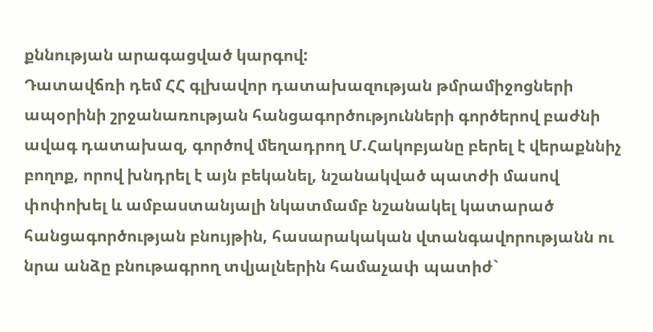քննության արագացված կարգով:
Դատավճռի դեմ ՀՀ գլխավոր դատախազության թմրամիջոցների ապօրինի շրջանառության հանցագործությունների գործերով բաժնի ավագ դատախազ, գործով մեղադրող Մ.Հակոբյանը բերել է վերաքննիչ բողոք, որով խնդրել է այն բեկանել, նշանակված պատժի մասով փոփոխել և ամբաստանյալի նկատմամբ նշանակել կատարած հանցագործության բնույթին, հասարակական վտանգավորությանն ու նրա անձը բնութագրող տվյալներին համաչափ պատիժ`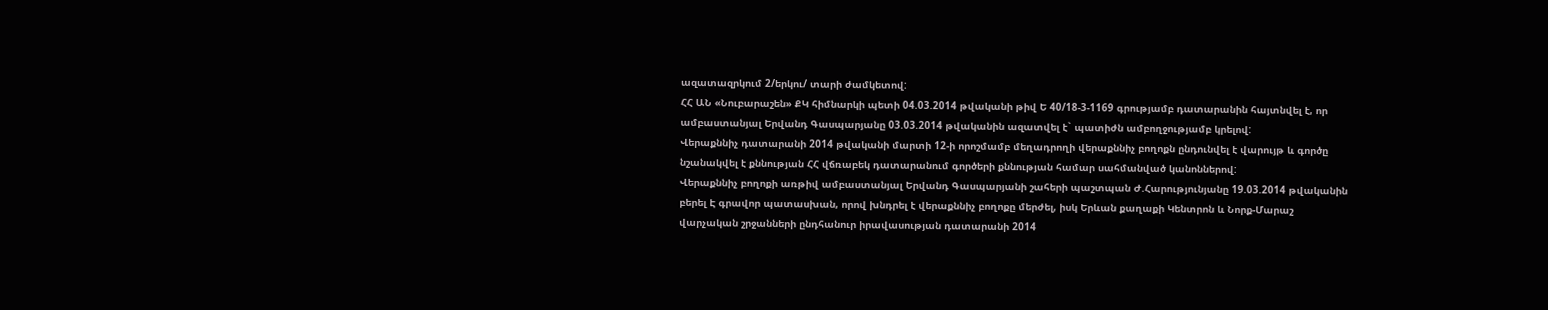ազատազրկում 2/երկու/ տարի ժամկետով:
ՀՀ ԱՆ «Նուբարաշեն» ՔԿ հիմնարկի պետի 04.03.2014 թվականի թիվ Ե 40/18-3-1169 գրությամբ դատարանին հայտնվել է, որ ամբաստանյալ Երվանդ Գասպարյանը 03.03.2014 թվականին ազատվել է` պատիժն ամբողջությամբ կրելով:
Վերաքննիչ դատարանի 2014 թվականի մարտի 12-ի որոշմամբ մեղադրողի վերաքննիչ բողոքն ընդունվել է վարույթ և գործը նշանակվել է քննության ՀՀ վճռաբեկ դատարանում գործերի քննության համար սահմանված կանոններով:
Վերաքննիչ բողոքի առթիվ ամբաստանյալ Երվանդ Գասպարյանի շահերի պաշտպան Ժ.Հարությունյանը 19.03.2014 թվականին բերել Է գրավոր պատասխան, որով խնդրել է վերաքննիչ բողոքը մերժել, իսկ Երևան քաղաքի Կենտրոն և Նորք-Մարաշ վարչական շրջանների ընդհանուր իրավասության դատարանի 2014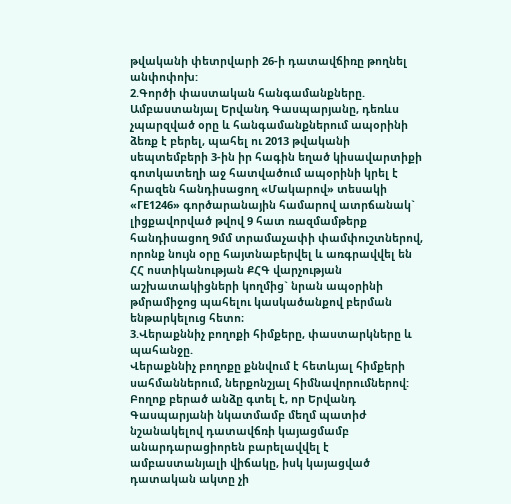թվականի փետրվարի 26-ի դատավճիռը թողնել անփոփոխ:
2.Գործի փաստական հանգամանքները.
Ամբաստանյալ Երվանդ Գասպարյանը, դեռևս չպարզված օրը և հանգամանքներում ապօրինի ձեռք է բերել, պահել ու 2013 թվականի սեպտեմբերի 3-ին իր հագին եղած կիսավարտիքի գոտկատեղի աջ հատվածում ապօրինի կրել է հրազեն հանդիսացող «Մակարով» տեսակի «ГЕ1246» գործարանային համարով ատրճանակ` լիցքավորված թվով 9 հատ ռազմամթերք հանդիսացող 9մմ տրամաչափի փամփուշտներով, որոնք նույն օրը հայտնաբերվել և առգրավվել են ՀՀ ոստիկանության ՔՀԳ վարչության աշխատակիցների կողմից` նրան ապօրինի թմրամիջոց պահելու կասկածանքով բերման ենթարկելուց հետո։
3.Վերաքննիչ բողոքի հիմքերը, փաստարկները և պահանջը.
Վերաքննիչ բողոքը քննվում է հետևյալ հիմքերի սահմաններում, ներքոնշյալ հիմնավորումներով:
Բողոք բերած անձը գտել է, որ Երվանդ Գասպարյանի նկատմամբ մեղմ պատիժ նշանակելով դատավճռի կայացմամբ անարդարացիորեն բարելավվել է ամբաստանյալի վիճակը, իսկ կայացված դատական ակտը չի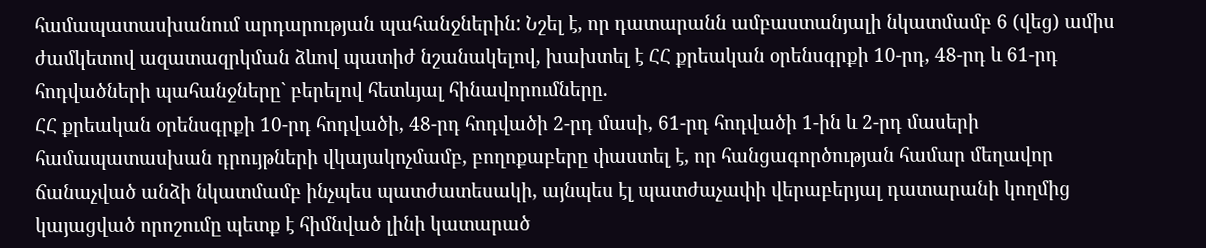համապատասխանում արդարության պահանջներին: Նշել է, որ դատարանն ամբաստանյալի նկատմամբ 6 (վեց) ամիս ժամկետով ազատազրկման ձևով պատիժ նշանակելով, խախտել է ՀՀ քրեական օրենսգրքի 10-րդ, 48-րդ և 61-րդ հոդվածների պահանջները` բերելով հետևյալ հինավորումները.
ՀՀ քրեական օրենսգրքի 10-րդ հոդվածի, 48-րդ հոդվածի 2-րդ մասի, 61-րդ հոդվածի 1-ին և 2-րդ մասերի համապատասխան դրույթների վկայակոչմամբ, բողոքաբերը փաստել է, որ հանցագործության համար մեղավոր ճանաչված անձի նկատմամբ ինչպես պատժատեսակի, այնպես էլ պատժաչափի վերաբերյալ դատարանի կողմից կայացված որոշումը պետք է հիմնված լինի կատարած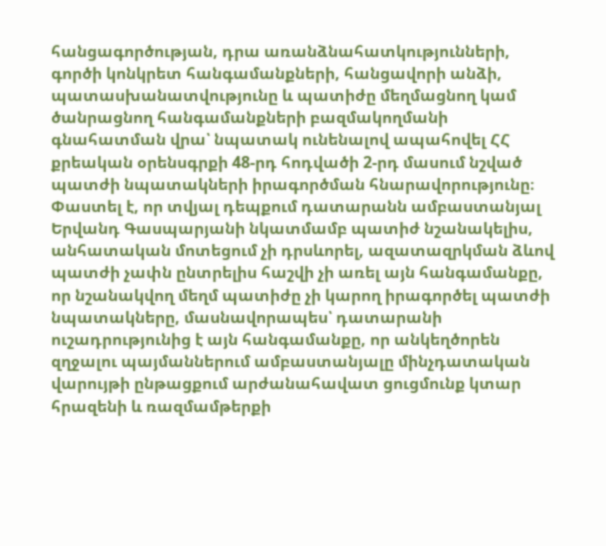հանցագործության, դրա առանձնահատկությունների, գործի կոնկրետ հանգամանքների, հանցավորի անձի, պատասխանատվությունը և պատիժը մեղմացնող կամ ծանրացնող հանգամանքների բազմակողմանի գնահատման վրա՝ նպատակ ունենալով ապահովել ՀՀ քրեական օրենսգրքի 48-րդ հոդվածի 2-րդ մասում նշված պատժի նպատակների իրագործման հնարավորությունը։
Փաստել է, որ տվյալ դեպքում դատարանն ամբաստանյալ Երվանդ Գասպարյանի նկատմամբ պատիժ նշանակելիս, անհատական մոտեցում չի դրսևորել, ազատազրկման ձևով պատժի չափն ընտրելիս հաշվի չի առել այն հանգամանքը, որ նշանակվող մեղմ պատիժը չի կարող իրագործել պատժի նպատակները, մասնավորապես՝ դատարանի ուշադրությունից է այն հանգամանքը, որ անկեղծորեն զղջալու պայմաններում ամբաստանյալը մինչդատական վարույթի ընթացքում արժանահավատ ցուցմունք կտար հրազենի և ռազմամթերքի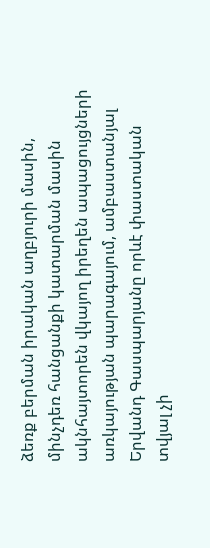ձեռք բերման իրական աղբյուրի մասին, մինչդեռ հանցանքի կատարման մասին ակնհայտորեն վկայող իրեղեն ապացույցների առկայության պարագայում, ամբաստանյալ Երվանդ Գասպարյանը որևէ փաստական տվյալ չի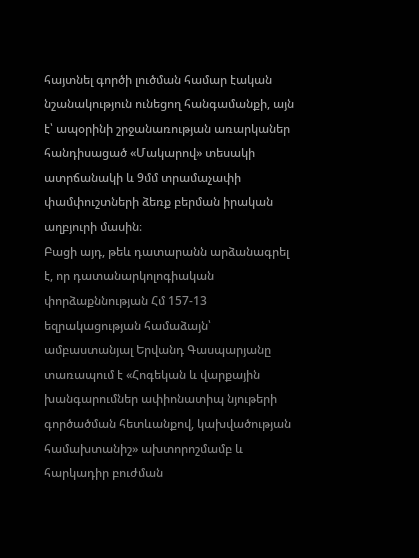հայտնել գործի լուծման համար էական նշանակություն ունեցող հանգամանքի, այն է՝ ապօրինի շրջանառության առարկաներ հանդիսացած «Մակարով» տեսակի ատրճանակի և 9մմ տրամաչափի փամփուշտների ձեռք բերման իրական աղբյուրի մասին։
Բացի այդ, թեև դատարանն արձանագրել է, որ դատանարկոլոգիական փորձաքննության Հմ 157-13 եզրակացության համաձայն՝ ամբաստանյալ Երվանդ Գասպարյանը տառապում է «Հոգեկան և վարքային խանգարումներ ափիոնատիպ նյութերի գործածման հետևանքով, կախվածության համախտանիշ» ախտորոշմամբ և հարկադիր բուժման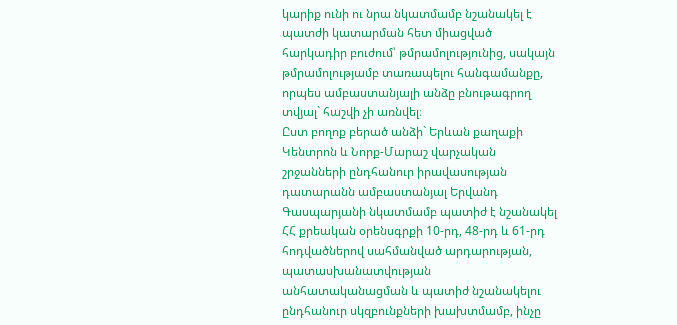կարիք ունի ու նրա նկատմամբ նշանակել է պատժի կատարման հետ միացված հարկադիր բուժում՝ թմրամոլությունից, սակայն թմրամոլությամբ տառապելու հանգամանքը, որպես ամբաստանյալի անձը բնութագրող տվյալ` հաշվի չի առնվել։
Ըստ բողոք բերած անձի` Երևան քաղաքի Կենտրոն և Նորք-Մարաշ վարչական շրջանների ընդհանուր իրավասության դատարանն ամբաստանյալ Երվանդ Գասպարյանի նկատմամբ պատիժ է նշանակել ՀՀ քրեական օրենսգրքի 10-րդ, 48-րդ և 61-րդ հոդվածներով սահմանված արդարության, պատասխանատվության անհատականացման և պատիժ նշանակելու ընդհանուր սկզբունքների խախտմամբ, ինչը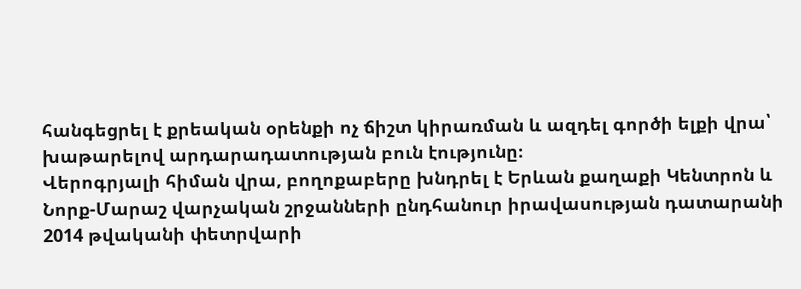հանգեցրել է քրեական օրենքի ոչ ճիշտ կիրառման և ազդել գործի ելքի վրա՝ խաթարելով արդարադատության բուն էությունը։
Վերոգրյալի հիման վրա, բողոքաբերը խնդրել է Երևան քաղաքի Կենտրոն և Նորք-Մարաշ վարչական շրջանների ընդհանուր իրավասության դատարանի 2014 թվականի փետրվարի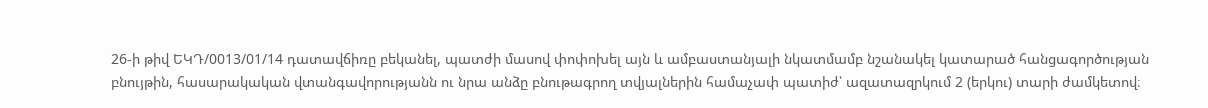26-ի թիվ ԵԿԴ/0013/01/14 դատավճիռը բեկանել, պատժի մասով փոփոխել այն և ամբաստանյալի նկատմամբ նշանակել կատարած հանցագործության բնույթին, հասարակական վտանգավորությանն ու նրա անձը բնութագրող տվյալներին համաչափ պատիժ՝ ազատազրկում 2 (երկու) տարի ժամկետով։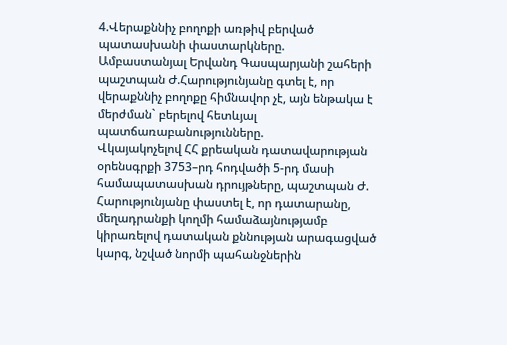4.Վերաքննիչ բողոքի առթիվ բերված պատասխանի փաստարկները.
Ամբաստանյալ Երվանդ Գասպարյանի շահերի պաշտպան Ժ.Հարությունյանը գտել է, որ վերաքննիչ բողոքը հիմնավոր չէ, այն ենթակա է մերժման` բերելով հետևյալ պատճառաբանությունները.
Վկայակոչելով ՀՀ քրեական դատավարության օրենսգրքի 3753–րդ հոդվածի 5-րդ մասի համապատասխան դրույթները, պաշտպան Ժ. Հարությունյանը փաստել է, որ դատարանը, մեղադրանքի կողմի համաձայնությամբ կիրառելով դատական քննության արագացված կարգ, նշված նորմի պահանջներին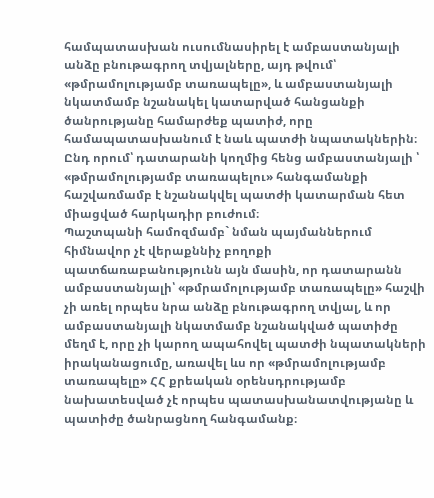համպատասխան ուսումնասիրել է ամբաստանյալի անձը բնութագրող տվյալները, այդ թվում՝ «թմրամոլությամբ տառապելը», և ամբաստանյալի նկատմամբ նշանակել կատարված հանցանքի ծանրությանը համարժեք պատիժ, որը համապատասխանում է նաև պատժի նպատակներին։ Ընդ որում՝ դատարանի կողմից հենց ամբաստանյալի ՝ «թմրամոլությամբ տառապելու» հանգամանքի հաշվառմամբ է նշանակվել պատժի կատարման հետ միացված հարկադիր բուժում։
Պաշտպանի համոզմամբ` նման պայմաններում հիմնավոր չէ վերաքննիչ բողոքի պատճառաբանությունն այն մասին, որ դատարանն ամբաստանյալի՝ «թմրամոլությամբ տառապելը» հաշվի չի առել որպես նրա անձը բնութագրող տվյալ, և որ ամբաստանյալի նկատմամբ նշանակված պատիժը մեղմ է, որը չի կարող ապահովել պատժի նպատակների իրականացումը, առավել ևս որ «թմրամոլությամբ տառապելը» ՀՀ քրեական օրենսդրությամբ նախատեսված չէ որպես պատասխանատվությանը և պատիժը ծանրացնող հանգամանք։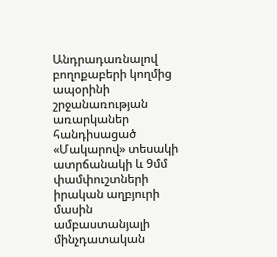Անդրադառնալով բողոքաբերի կողմից ապօրինի շրջանառության առարկաներ հանդիսացած «Մակարով» տեսակի ատրճանակի և 9մմ փամփուշտների իրական աղբյուրի մասին ամբաստանյալի մինչդատական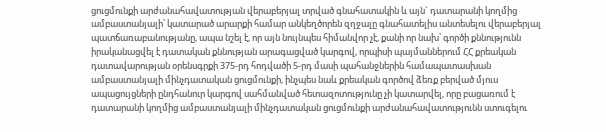ցուցմունքի արժանահավատության վերաբերյալ տրված գնահատակին և այն` դատարանի կողմից ամբաստանյալի՝ կատարած արարքի համար անկեղծորեն զղջալը գնահատելիս անտեսելու վերաբերյալ պատճառաբանությանը, ապա նշել է, որ այն նույնպես հիմանվոր չէ, քանի որ նախ՝ գործի քննությունն իրականացվել է դատական քննության արագացված կարգով, որպիսի պայմաններում ՀՀ քրեական դատավարության օրենսգրքի 375-րդ հոդվածի 5-րդ մասի պահանջներին համապատասխան ամբաստանյալի մինչդատական ցուցմունքի, ինչպես նաև քրեական գործով ձեռք բերված մյուս ապացույցների ընդհանուր կարգով սահմանված հետազոտությունը չի կատարվել, որը բացառում է դատարանի կողմից ամբաստանյալի մինչդատական ցուցմունքի արժանահավատությունն ստուգելու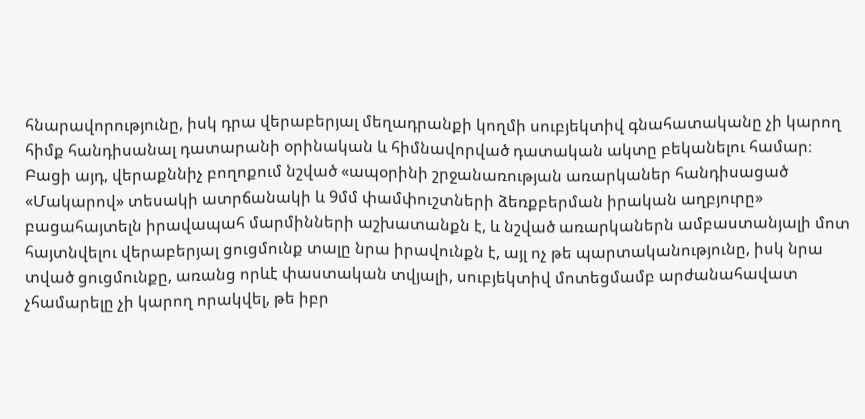հնարավորությունը, իսկ դրա վերաբերյալ մեղադրանքի կողմի սուբյեկտիվ գնահատականը չի կարող հիմք հանդիսանալ դատարանի օրինական և հիմնավորված դատական ակտը բեկանելու համար։
Բացի այդ, վերաքննիչ բողոքում նշված «ապօրինի շրջանառության առարկաներ հանդիսացած «Մակարով» տեսակի ատրճանակի և 9մմ փամփուշտների ձեռքբերման իրական աղբյուրը» բացահայտելն իրավապահ մարմինների աշխատանքն է, և նշված առարկաներն ամբաստանյալի մոտ հայտնվելու վերաբերյալ ցուցմունք տալը նրա իրավունքն է, այլ ոչ թե պարտականությունը, իսկ նրա տված ցուցմունքը, առանց որևէ փաստական տվյալի, սուբյեկտիվ մոտեցմամբ արժանահավատ չհամարելը չի կարող որակվել, թե իբր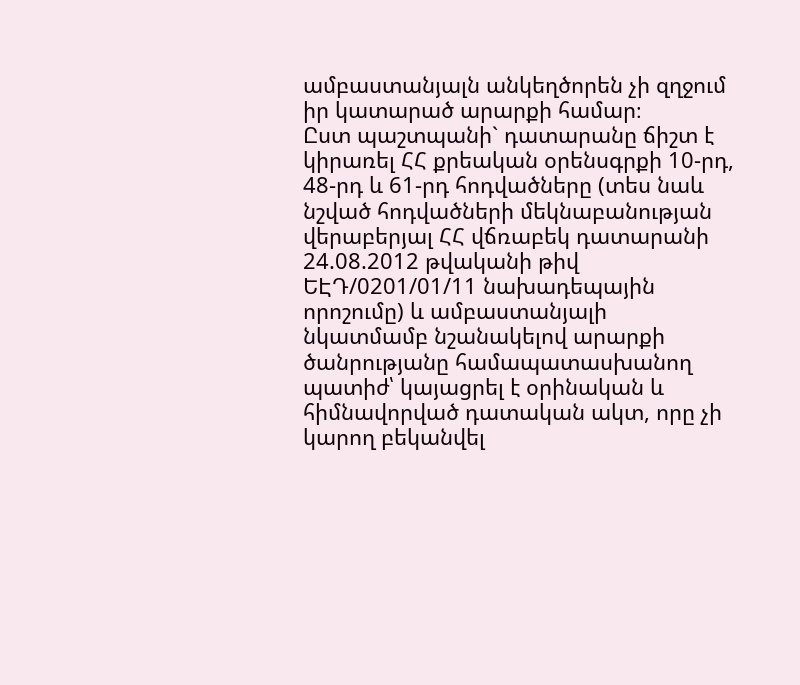ամբաստանյալն անկեղծորեն չի զղջում իր կատարած արարքի համար։
Ըստ պաշտպանի` դատարանը ճիշտ է կիրառել ՀՀ քրեական օրենսգրքի 10-րդ, 48-րդ և 61-րդ հոդվածները (տես նաև նշված հոդվածների մեկնաբանության վերաբերյալ ՀՀ վճռաբեկ դատարանի 24.08.2012 թվականի թիվ ԵԷԴ/0201/01/11 նախադեպային որոշումը) և ամբաստանյալի նկատմամբ նշանակելով արարքի ծանրությանը համապատասխանող պատիժ՝ կայացրել է օրինական և հիմնավորված դատական ակտ, որը չի կարող բեկանվել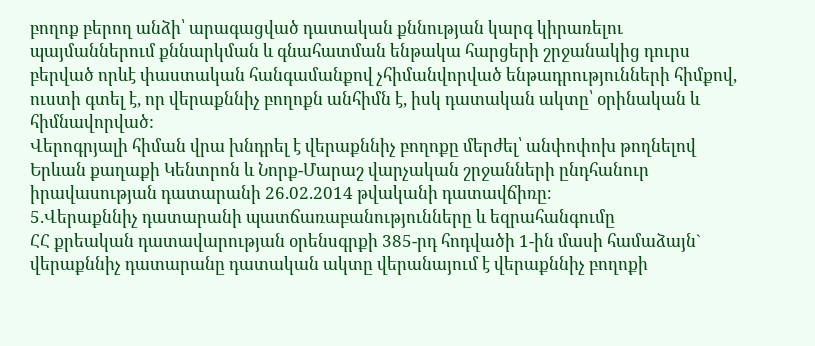բողոք բերող անձի՝ արագացված դատական քննության կարգ կիրառելու պայմաններում քննարկման և գնահատման ենթակա հարցերի շրջանակից դուրս բերված որևէ փաստական հանգամանքով չհիմանվորված ենթադրությունների հիմքով, ուստի գտել է, որ վերաքննիչ բողոքն անհիմն է, իսկ դատական ակտը՝ օրինական և հիմնավորված:
Վերոգրյալի հիման վրա խնդրել է վերաքննիչ բողոքը մերժել՝ անփոփոխ թողնելով Երևան քաղաքի Կենտրոն և Նորք-Մարաշ վարչական շրջանների ընդհանուր իրավասության դատարանի 26.02.2014 թվականի դատավճիռը։
5.Վերաքննիչ դատարանի պատճառաբանությունները և եզրահանգումը
ՀՀ քրեական դատավարության օրենսգրքի 385-րդ հոդվածի 1-ին մասի համաձայն` վերաքննիչ դատարանը դատական ակտը վերանայում է վերաքննիչ բողոքի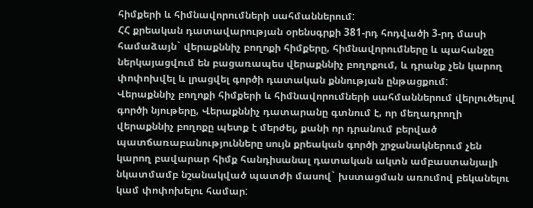հիմքերի և հիմնավորումների սահմաններում:
ՀՀ քրեական դատավարության օրենսգրքի 381-րդ հոդվածի 3-րդ մասի համաձայն` վերաքննիչ բողոքի հիմքերը, հիմնավորումները և պահանջը ներկայացվում են բացառապես վերաքննիչ բողոքում, և դրանք չեն կարող փոփոխվել և լրացվել գործի դատական քննության ընթացքում:
Վերաքննիչ բողոքի հիմքերի և հիմնավորումների սահմաններում վերլուծելով գործի նյութերը, Վերաքննիչ դատարանը գտնում է, որ մեղադրողի վերաքննիչ բողոքը պետք է մերժել, քանի որ դրանում բերված պատճառաբանությունները սույն քրեական գործի շրջանակներում չեն կարող բավարար հիմք հանդիսանալ դատական ակտն ամբաստանյալի նկատմամբ նշանակված պատժի մասով` խստացման առումով բեկանելու կամ փոփոխելու համար: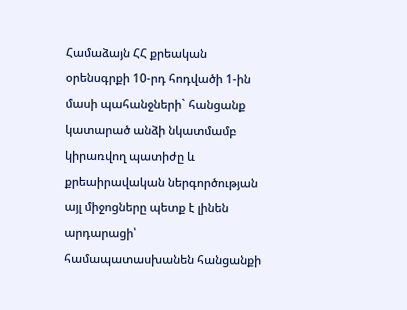Համաձայն ՀՀ քրեական օրենսգրքի 10-րդ հոդվածի 1-ին մասի պահանջների` հանցանք կատարած անձի նկատմամբ կիրառվող պատիժը և քրեաիրավական ներգործության այլ միջոցները պետք է լինեն արդարացի՝ համապատասխանեն հանցանքի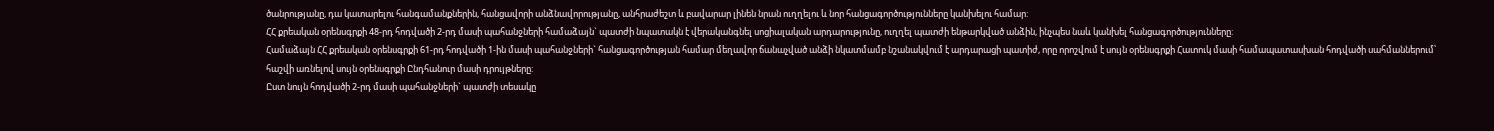ծանրությանը, դա կատարելու հանգամանքներին, հանցավորի անձնավորությանը, անհրաժեշտ և բավարար լինեն նրան ուղղելու և նոր հանցագործությունները կանխելու համար:
ՀՀ քրեական օրենսգրքի 48-րդ հոդվածի 2-րդ մասի պահանջների համաձայն` պատժի նպատակն է վերականգնել սոցիալական արդարությունը, ուղղել պատժի ենթարկված անձին, ինչպես նաև կանխել հանցագործությունները:
Համաձայն ՀՀ քրեական օրենսգրքի 61-րդ հոդվածի 1-ին մասի պահանջների` հանցագործության համար մեղավոր ճանաչված անձի նկատմամբ նշանակվում է արդարացի պատիժ, որը որոշվում է սույն օրենսգրքի Հատուկ մասի համապատասխան հոդվածի սահմաններում՝ հաշվի առնելով սույն օրենսգրքի Ընդհանուր մասի դրույթները:
Ըստ նույն հոդվածի 2-րդ մասի պահանջների` պատժի տեսակը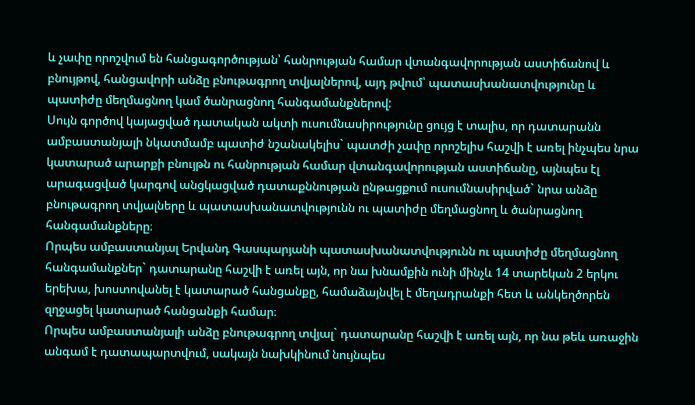և չափը որոշվում են հանցագործության՝ հանրության համար վտանգավորության աստիճանով և բնույթով, հանցավորի անձը բնութագրող տվյալներով, այդ թվում՝ պատասխանատվությունը և պատիժը մեղմացնող կամ ծանրացնող հանգամանքներով:
Սույն գործով կայացված դատական ակտի ուսումնասիրությունը ցույց է տալիս, որ դատարանն ամբաստանյալի նկատմամբ պատիժ նշանակելիս` պատժի չափը որոշելիս հաշվի է առել ինչպես նրա կատարած արարքի բնույթն ու հանրության համար վտանգավորության աստիճանը, այնպես էլ արագացված կարգով անցկացված դատաքննության ընթացքում ուսումնասիրված` նրա անձը բնութագրող տվյալները և պատասխանատվությունն ու պատիժը մեղմացնող և ծանրացնող հանգամանքները։
Որպես ամբաստանյալ Երվանդ Գասպարյանի պատասխանատվությունն ու պատիժը մեղմացնող հանգամանքներ` դատարանը հաշվի է առել այն, որ նա խնամքին ունի մինչև 14 տարեկան 2 երկու երեխա, խոստովանել է կատարած հանցանքը, համաձայնվել է մեղադրանքի հետ և անկեղծորեն զղջացել կատարած հանցանքի համար։
Որպես ամբաստանյալի անձը բնութագրող տվյալ` դատարանը հաշվի է առել այն, որ նա թեև առաջին անգամ է դատապարտվում, սակայն նախկինում նույնպես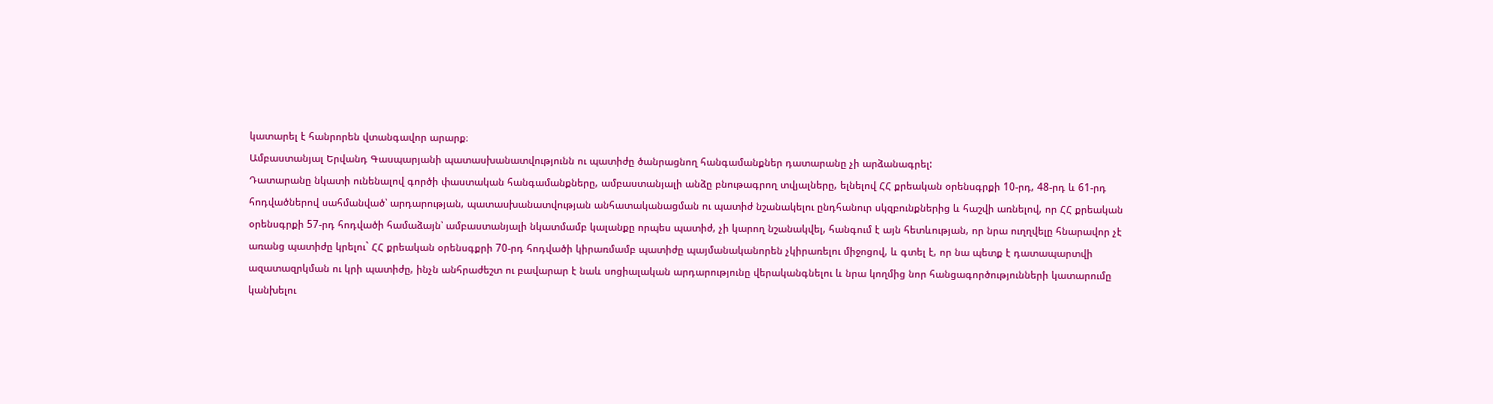կատարել է հանրորեն վտանգավոր արարք։
Ամբաստանյալ Երվանդ Գասպարյանի պատասխանատվությունն ու պատիժը ծանրացնող հանգամանքներ դատարանը չի արձանագրել:
Դատարանը նկատի ունենալով գործի փաստական հանգամանքները, ամբաստանյալի անձը բնութագրող տվյալները, ելնելով ՀՀ քրեական օրենսգրքի 10-րդ, 48-րդ և 61-րդ հոդվածներով սահմանված՝ արդարության, պատասխանատվության անհատականացման ու պատիժ նշանակելու ընդհանուր սկզբունքներից և հաշվի առնելով, որ ՀՀ քրեական օրենսգրքի 57-րդ հոդվածի համաձայն՝ ամբաստանյալի նկատմամբ կալանքը որպես պատիժ, չի կարող նշանակվել, հանգում է այն հետևության, որ նրա ուղղվելը հնարավոր չէ առանց պատիժը կրելու` ՀՀ քրեական օրենսգքրի 70-րդ հոդվածի կիրառմամբ պատիժը պայմանականորեն չկիրառելու միջոցով, և գտել է, որ նա պետք է դատապարտվի ազատազրկման ու կրի պատիժը, ինչն անհրաժեշտ ու բավարար է նաև սոցիալական արդարությունը վերականգնելու և նրա կողմից նոր հանցագործությունների կատարումը կանխելու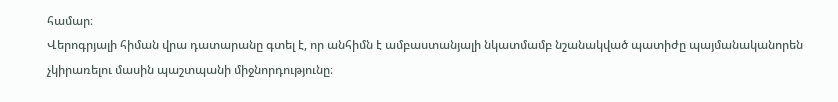համար։
Վերոգրյալի հիման վրա դատարանը գտել է, որ անհիմն է ամբաստանյալի նկատմամբ նշանակված պատիժը պայմանականորեն չկիրառելու մասին պաշտպանի միջնորդությունը։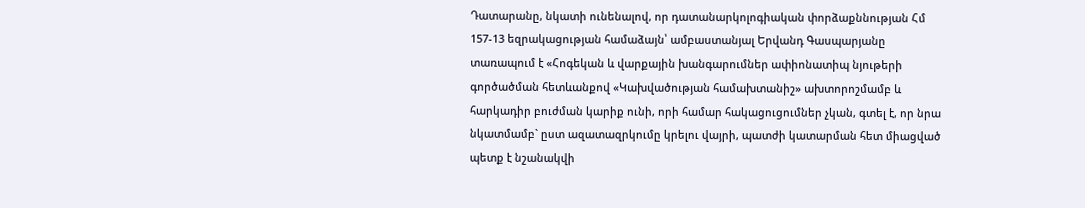Դատարանը, նկատի ունենալով, որ դատանարկոլոգիական փորձաքննության Հմ 157-13 եզրակացության համաձայն՝ ամբաստանյալ Երվանդ Գասպարյանը տառապում է «Հոգեկան և վարքային խանգարումներ ափիոնատիպ նյութերի գործածման հետևանքով «Կախվածության համախտանիշ» ախտորոշմամբ և հարկադիր բուժման կարիք ունի, որի համար հակացուցումներ չկան, գտել է, որ նրա նկատմամբ` ըստ ազատազրկումը կրելու վայրի, պատժի կատարման հետ միացված պետք է նշանակվի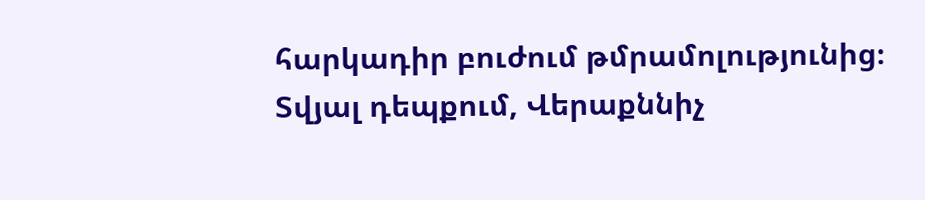հարկադիր բուժում թմրամոլությունից։
Տվյալ դեպքում, Վերաքննիչ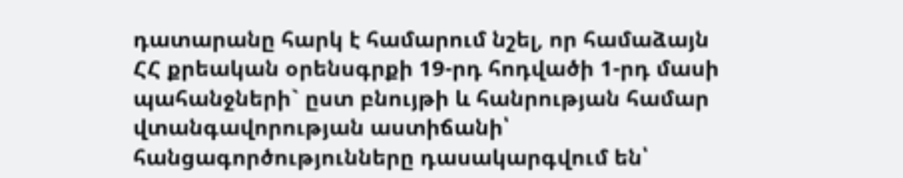դատարանը հարկ է համարում նշել, որ համաձայն ՀՀ քրեական օրենսգրքի 19-րդ հոդվածի 1-րդ մասի պահանջների` ըստ բնույթի և հանրության համար վտանգավորության աստիճանի՝ հանցագործությունները դասակարգվում են՝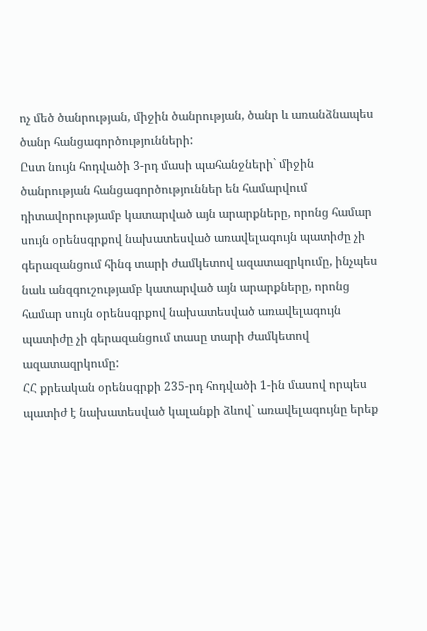ոչ մեծ ծանրության, միջին ծանրության, ծանր և առանձնապես ծանր հանցագործությունների:
Ըստ նույն հոդվածի 3-րդ մասի պահանջների` միջին ծանրության հանցագործություններ են համարվում դիտավորությամբ կատարված այն արարքները, որոնց համար սույն օրենսգրքով նախատեսված առավելագույն պատիժը չի գերազանցում հինգ տարի ժամկետով ազատազրկումը, ինչպես նաև անզգուշությամբ կատարված այն արարքները, որոնց համար սույն օրենսգրքով նախատեսված առավելագույն պատիժը չի գերազանցում տասը տարի ժամկետով ազատազրկումը:
ՀՀ քրեական օրենսգրքի 235-րդ հոդվածի 1-ին մասով որպես պատիժ է նախատեսված կալանքի ձևով` առավելագույնը երեք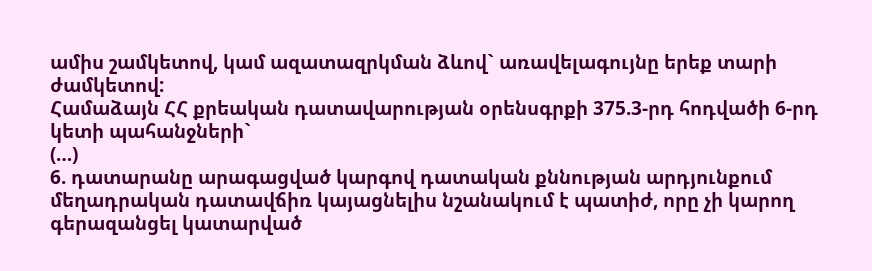ամիս շամկետով, կամ ազատազրկման ձևով` առավելագույնը երեք տարի ժամկետով:
Համաձայն ՀՀ քրեական դատավարության օրենսգրքի 375.3-րդ հոդվածի 6-րդ կետի պահանջների`
(…)
6. դատարանը արագացված կարգով դատական քննության արդյունքում մեղադրական դատավճիռ կայացնելիս նշանակում է պատիժ, որը չի կարող գերազանցել կատարված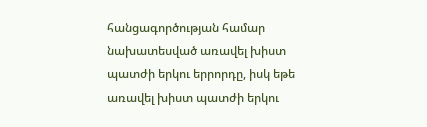հանցագործության համար նախատեսված առավել խիստ պատժի երկու երրորդը, իսկ եթե առավել խիստ պատժի երկու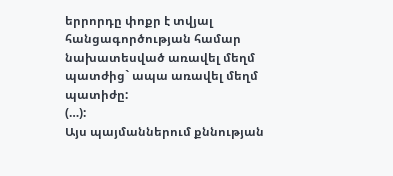երրորդը փոքր է տվյալ հանցագործության համար նախատեսված առավել մեղմ պատժից` ապա առավել մեղմ պատիժը:
(…):
Այս պայմաններում քննության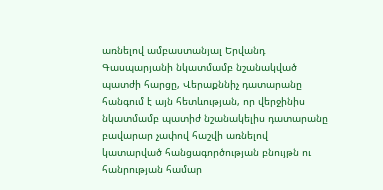առնելով ամբաստանյալ Երվանդ Գասպարյանի նկատմամբ նշանակված պատժի հարցը, Վերաքննիչ դատարանը հանգում է այն հետևության, որ վերջինիս նկատմամբ պատիժ նշանակելիս դատարանը բավարար չափով հաշվի առնելով կատարված հանցագործության բնույթն ու հանրության համար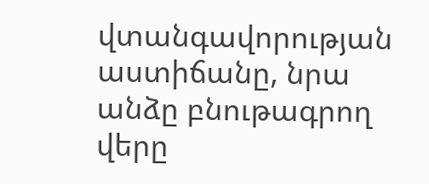վտանգավորության աստիճանը, նրա անձը բնութագրող վերը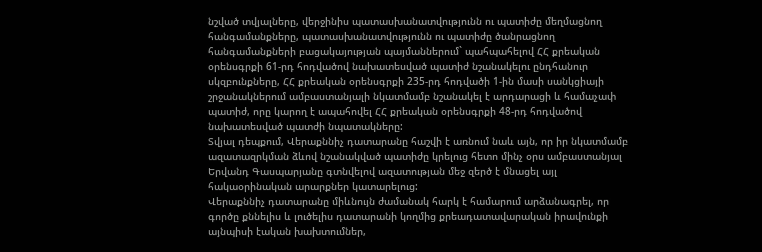նշված տվյալները, վերջինիս պատասխանատվությունն ու պատիժը մեղմացնող հանգամանքները, պատասխանատվությունն ու պատիժը ծանրացնող հանգամանքների բացակայության պայմաններում` պահպահելով ՀՀ քրեական օրենսգրքի 61-րդ հոդվածով նախատեսված պատիժ նշանակելու ընդհանուր սկզբունքները, ՀՀ քրեական օրենսգրքի 235-րդ հոդվածի 1-ին մասի սանկցիայի շրջանակներում ամբաստանյալի նկատմամբ նշանակել է արդարացի և համաչափ պատիժ, որը կարող է ապահովել ՀՀ քրեական օրենսգրքի 48-րդ հոդվածով նախատեսված պատժի նպատակները:
Տվյալ դեպքում, Վերաքննիչ դատարանը հաշվի է առնում նաև այն, որ իր նկատմամբ ազատազրկման ձևով նշանակված պատիժը կրելուց հետո մինչ օրս ամբաստանյալ Երվանդ Գասպարյանը գտնվելով ազատության մեջ զերծ է մնացել այլ հակաօրինական արարքներ կատարելուց:
Վերաքննիչ դատարանը միևնույն ժամանակ հարկ է համարում արձանագրել, որ գործը քննելիս և լուծելիս դատարանի կողմից քրեադատավարական իրավունքի այնպիսի էական խախտումներ,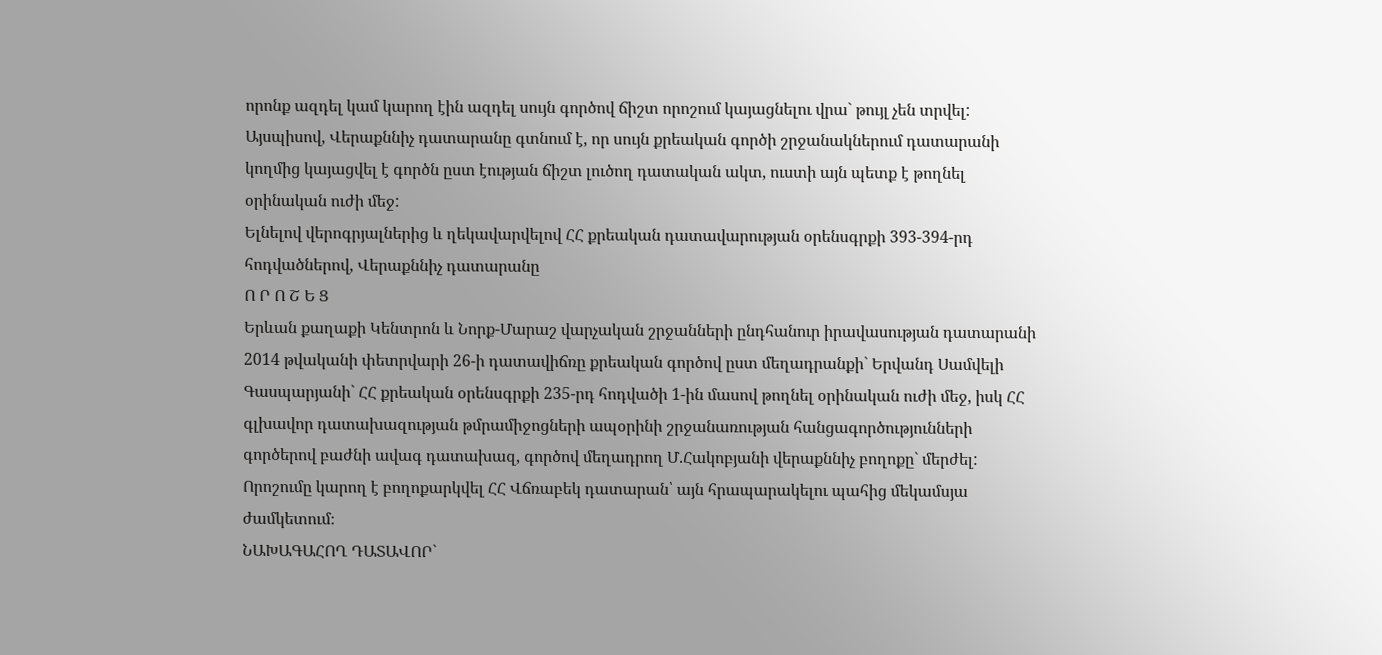որոնք ազդել կամ կարող էին ազդել սույն գործով ճիշտ որոշում կայացնելու վրա` թույլ չեն տրվել:
Այսպիսով, Վերաքննիչ դատարանը գտնում է, որ սույն քրեական գործի շրջանակներում դատարանի կողմից կայացվել է գործն ըստ էության ճիշտ լուծող դատական ակտ, ուստի այն պետք է թողնել օրինական ուժի մեջ:
Ելնելով վերոգրյալներից և ղեկավարվելով ՀՀ քրեական դատավարության օրենսգրքի 393-394-րդ հոդվածներով, Վերաքննիչ դատարանը
Ո Ր Ո Շ Ե Ց
Երևան քաղաքի Կենտրոն և Նորք-Մարաշ վարչական շրջանների ընդհանուր իրավասության դատարանի 2014 թվականի փետրվարի 26-ի դատավիճռը քրեական գործով ըստ մեղադրանքի` Երվանդ Սամվելի Գասպարյանի` ՀՀ քրեական օրենսգրքի 235-րդ հոդվածի 1-ին մասով թողնել օրինական ուժի մեջ, իսկ ՀՀ գլխավոր դատախազության թմրամիջոցների ապօրինի շրջանառության հանցագործությունների գործերով բաժնի ավագ դատախազ, գործով մեղադրող Մ.Հակոբյանի վերաքննիչ բողոքը` մերժել:
Որոշումը կարող է բողոքարկվել ՀՀ Վճռաբեկ դատարան՝ այն հրապարակելու պահից մեկամսյա ժամկետում։
ՆԱԽԱԳԱՀՈՂ ԴԱՏԱՎՈՐ`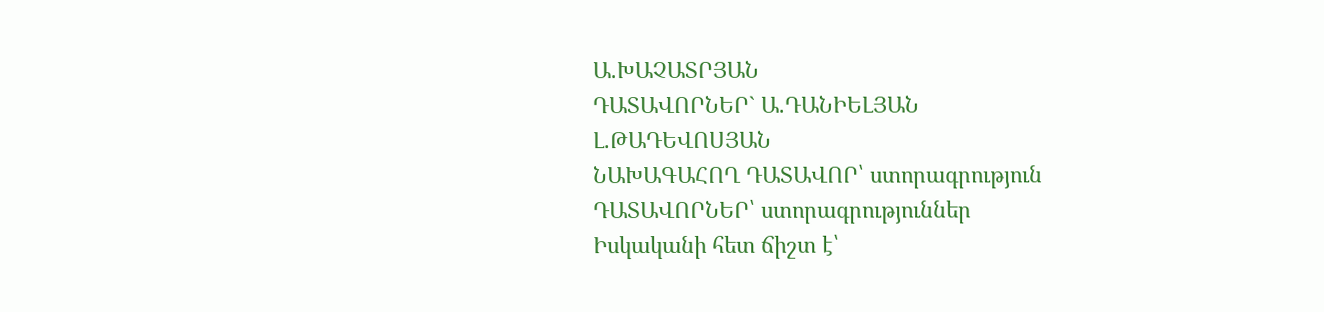Ա.ԽԱՉԱՏՐՅԱՆ
ԴԱՏԱՎՈՐՆԵՐ` Ա.ԴԱՆԻԵԼՅԱՆ
Լ.ԹԱԴԵՎՈՍՅԱՆ
ՆԱԽԱԳԱՀՈՂ ԴԱՏԱՎՈՐ՝ ստորագրություն
ԴԱՏԱՎՈՐՆԵՐ՝ ստորագրություններ
Իսկականի հետ ճիշտ է՝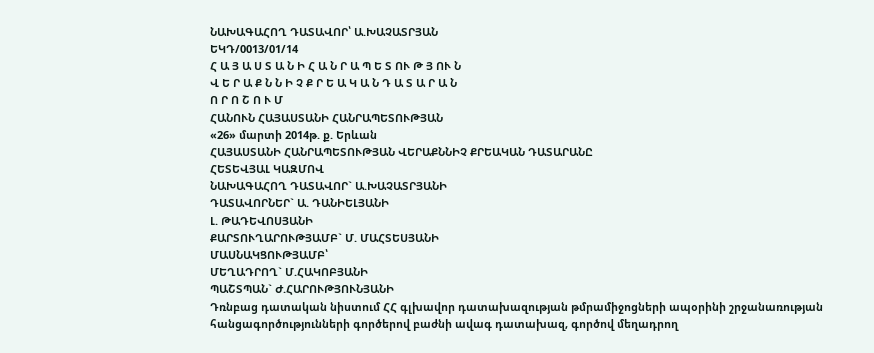ՆԱԽԱԳԱՀՈՂ ԴԱՏԱՎՈՐ՝ Ա.ԽԱՉԱՏՐՅԱՆ
ԵԿԴ/0013/01/14
Հ Ա Յ Ա Ս Տ Ա Ն Ի Հ Ա Ն Ր Ա Պ Ե Տ ՈՒ Թ Յ ՈՒ Ն
Վ Ե Ր Ա Ք Ն Ն Ի Չ Ք Ր Ե Ա Կ Ա Ն Դ Ա Տ Ա Ր Ա Ն
Ո Ր Ո Շ Ո Ւ Մ
ՀԱՆՈՒՆ ՀԱՅԱՍՏԱՆԻ ՀԱՆՐԱՊԵՏՈՒԹՅԱՆ
«26» մարտի 2014թ. ք. Երևան
ՀԱՅԱՍՏԱՆԻ ՀԱՆՐԱՊԵՏՈՒԹՅԱՆ ՎԵՐԱՔՆՆԻՉ ՔՐԵԱԿԱՆ ԴԱՏԱՐԱՆԸ
ՀԵՏԵՎՅԱԼ ԿԱԶՄՈՎ
ՆԱԽԱԳԱՀՈՂ ԴԱՏԱՎՈՐ` Ա.ԽԱՉԱՏՐՅԱՆԻ
ԴԱՏԱՎՈՐՆԵՐ` Ա. ԴԱՆԻԵԼՅԱՆԻ
Լ. ԹԱԴԵՎՈՍՅԱՆԻ
ՔԱՐՏՈՒՂԱՐՈՒԹՅԱՄԲ` Մ. ՄԱՀՏԵՍՅԱՆԻ
ՄԱՍՆԱԿՑՈՒԹՅԱՄԲ՝
ՄԵՂԱԴՐՈՂ` Մ.ՀԱԿՈԲՅԱՆԻ
ՊԱՇՏՊԱՆ` Ժ.ՀԱՐՈՒԹՅՈՒՆՅԱՆԻ
Դռնբաց դատական նիստում ՀՀ գլխավոր դատախազության թմրամիջոցների ապօրինի շրջանառության հանցագործությունների գործերով բաժնի ավագ դատախազ, գործով մեղադրող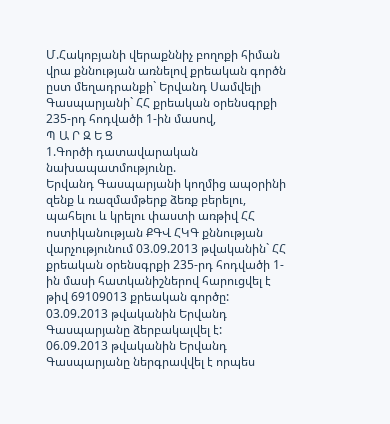Մ.Հակոբյանի վերաքննիչ բողոքի հիման վրա քննության առնելով քրեական գործն ըստ մեղադրանքի` Երվանդ Սամվելի Գասպարյանի` ՀՀ քրեական օրենսգրքի 235-րդ հոդվածի 1-ին մասով,
Պ Ա Ր Զ Ե Ց
1.Գործի դատավարական նախապատմությունը.
Երվանդ Գասպարյանի կողմից ապօրինի զենք և ռազմամթերք ձեռք բերելու, պահելու և կրելու փաստի առթիվ ՀՀ ոստիկանության ՔԳՎ ՀԿԳ քննության վարչությունում 03.09.2013 թվականին` ՀՀ քրեական օրենսգրքի 235-րդ հոդվածի 1-ին մասի հատկանիշներով հարուցվել է թիվ 69109013 քրեական գործը:
03.09.2013 թվականին Երվանդ Գասպարյանը ձերբակալվել է:
06.09.2013 թվականին Երվանդ Գասպարյանը ներգրավվել է որպես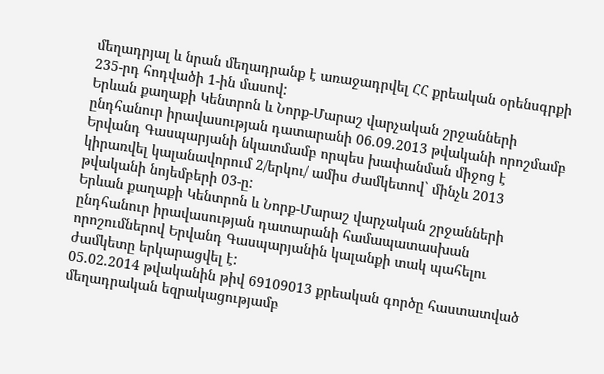մեղադրյալ և նրան մեղադրանք է առաջադրվել ՀՀ քրեական օրենսգրքի 235-րդ հոդվածի 1-ին մասով:
Երևան քաղաքի Կենտրոն և Նորք-Մարաշ վարչական շրջանների ընդհանուր իրավասության դատարանի 06.09.2013 թվականի որոշմամբ Երվանդ Գասպարյանի նկատմամբ որպես խափանման միջոց է կիրառվել կալանավորում 2/երկու/ ամիս ժամկետով` մինչև 2013 թվականի նոյեմբերի 03-ը:
Երևան քաղաքի Կենտրոն և Նորք-Մարաշ վարչական շրջանների ընդհանուր իրավասության դատարանի համապատասխան որոշումներով Երվանդ Գասպարյանին կալանքի տակ պահելու ժամկետը երկարացվել է:
05.02.2014 թվականին թիվ 69109013 քրեական գործը հաստատված մեղադրական եզրակացությամբ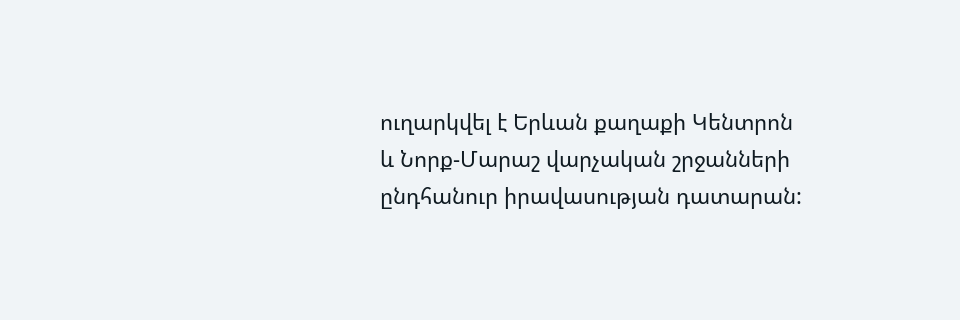ուղարկվել է Երևան քաղաքի Կենտրոն և Նորք-Մարաշ վարչական շրջանների ընդհանուր իրավասության դատարան: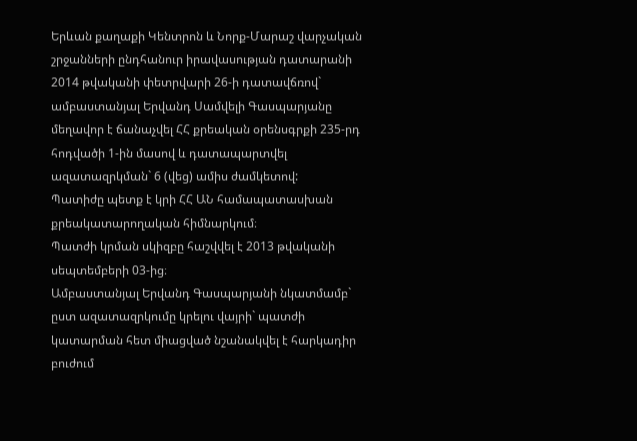Երևան քաղաքի Կենտրոն և Նորք-Մարաշ վարչական շրջանների ընդհանուր իրավասության դատարանի 2014 թվականի փետրվարի 26-ի դատավճռով` ամբաստանյալ Երվանդ Սամվելի Գասպարյանը մեղավոր է ճանաչվել ՀՀ քրեական օրենսգրքի 235-րդ հոդվածի 1-ին մասով և դատապարտվել ազատազրկման` 6 (վեց) ամիս ժամկետով:
Պատիժը պետք է կրի ՀՀ ԱՆ համապատասխան քրեակատարողական հիմնարկում։
Պատժի կրման սկիզբը հաշվվել է 2013 թվականի սեպտեմբերի 03-ից։
Ամբաստանյալ Երվանդ Գասպարյանի նկատմամբ` ըստ ազատազրկումը կրելու վայրի` պատժի կատարման հետ միացված նշանակվել է հարկադիր բուժում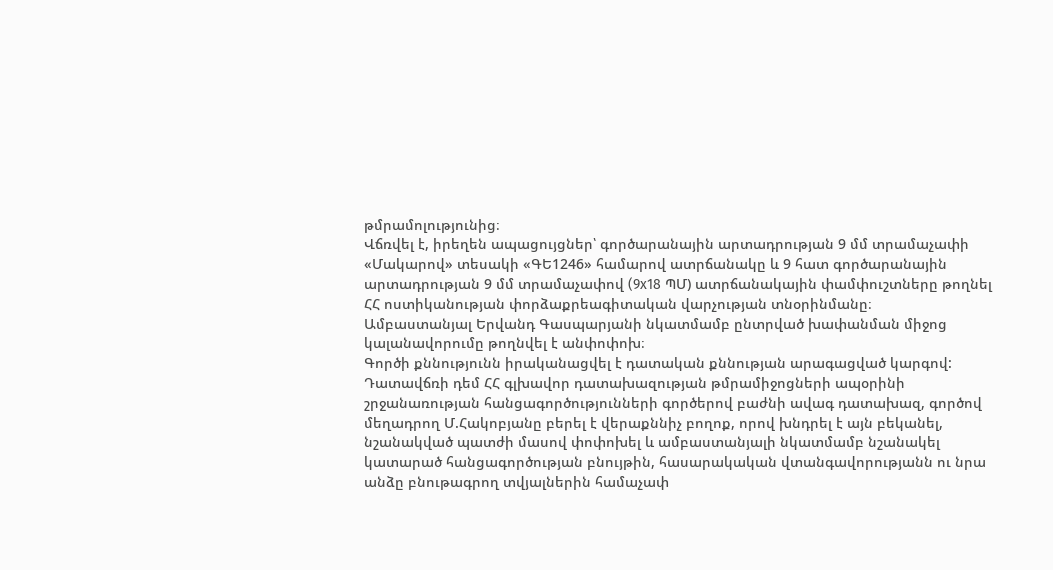թմրամոլությունից։
Վճռվել է, իրեղեն ապացույցներ՝ գործարանային արտադրության 9 մմ տրամաչափի «Մակարով» տեսակի «ԳԵ1246» համարով ատրճանակը և 9 հատ գործարանային արտադրության 9 մմ տրամաչափով (9x18 ՊՄ) ատրճանակային փամփուշտները թողնել ՀՀ ոստիկանության փորձաքրեագիտական վարչության տնօրինմանը։
Ամբաստանյալ Երվանդ Գասպարյանի նկատմամբ ընտրված խափանման միջոց կալանավորումը թողնվել է անփոփոխ։
Գործի քննությունն իրականացվել է դատական քննության արագացված կարգով:
Դատավճռի դեմ ՀՀ գլխավոր դատախազության թմրամիջոցների ապօրինի շրջանառության հանցագործությունների գործերով բաժնի ավագ դատախազ, գործով մեղադրող Մ.Հակոբյանը բերել է վերաքննիչ բողոք, որով խնդրել է այն բեկանել, նշանակված պատժի մասով փոփոխել և ամբաստանյալի նկատմամբ նշանակել կատարած հանցագործության բնույթին, հասարակական վտանգավորությանն ու նրա անձը բնութագրող տվյալներին համաչափ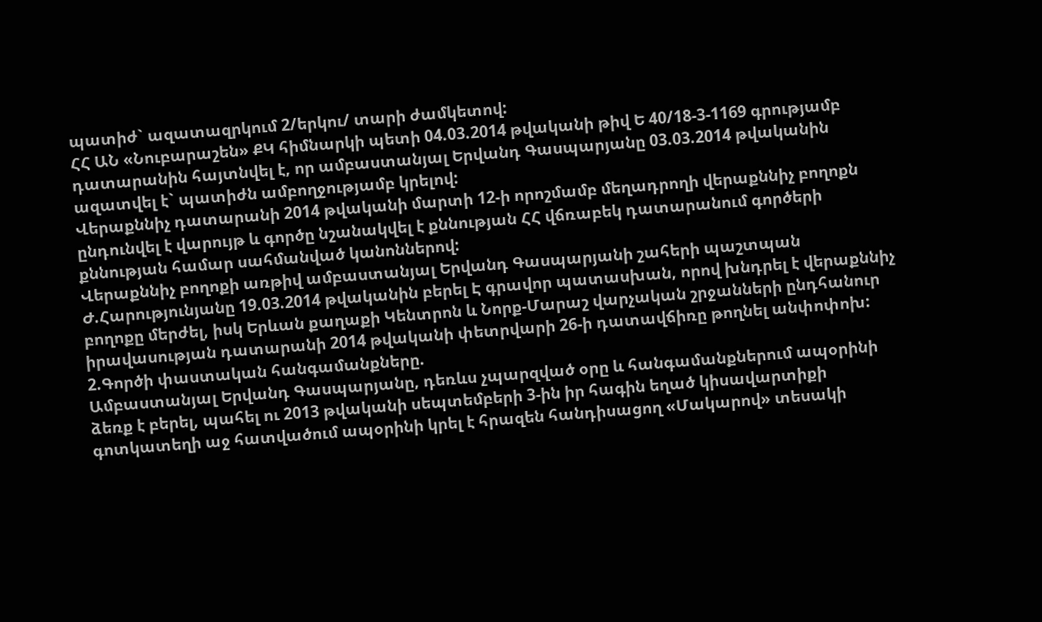պատիժ` ազատազրկում 2/երկու/ տարի ժամկետով:
ՀՀ ԱՆ «Նուբարաշեն» ՔԿ հիմնարկի պետի 04.03.2014 թվականի թիվ Ե 40/18-3-1169 գրությամբ դատարանին հայտնվել է, որ ամբաստանյալ Երվանդ Գասպարյանը 03.03.2014 թվականին ազատվել է` պատիժն ամբողջությամբ կրելով:
Վերաքննիչ դատարանի 2014 թվականի մարտի 12-ի որոշմամբ մեղադրողի վերաքննիչ բողոքն ընդունվել է վարույթ և գործը նշանակվել է քննության ՀՀ վճռաբեկ դատարանում գործերի քննության համար սահմանված կանոններով:
Վերաքննիչ բողոքի առթիվ ամբաստանյալ Երվանդ Գասպարյանի շահերի պաշտպան Ժ.Հարությունյանը 19.03.2014 թվականին բերել Է գրավոր պատասխան, որով խնդրել է վերաքննիչ բողոքը մերժել, իսկ Երևան քաղաքի Կենտրոն և Նորք-Մարաշ վարչական շրջանների ընդհանուր իրավասության դատարանի 2014 թվականի փետրվարի 26-ի դատավճիռը թողնել անփոփոխ:
2.Գործի փաստական հանգամանքները.
Ամբաստանյալ Երվանդ Գասպարյանը, դեռևս չպարզված օրը և հանգամանքներում ապօրինի ձեռք է բերել, պահել ու 2013 թվականի սեպտեմբերի 3-ին իր հագին եղած կիսավարտիքի գոտկատեղի աջ հատվածում ապօրինի կրել է հրազեն հանդիսացող «Մակարով» տեսակի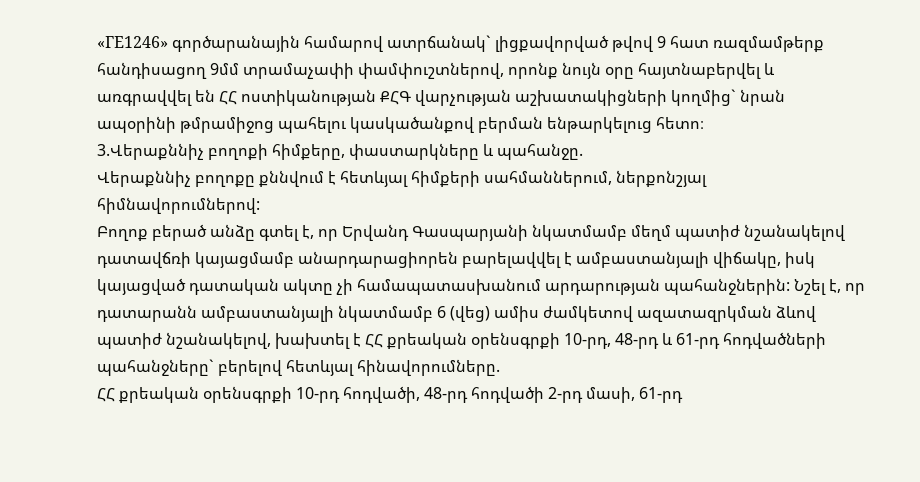«ГЕ1246» գործարանային համարով ատրճանակ` լիցքավորված թվով 9 հատ ռազմամթերք հանդիսացող 9մմ տրամաչափի փամփուշտներով, որոնք նույն օրը հայտնաբերվել և առգրավվել են ՀՀ ոստիկանության ՔՀԳ վարչության աշխատակիցների կողմից` նրան ապօրինի թմրամիջոց պահելու կասկածանքով բերման ենթարկելուց հետո։
3.Վերաքննիչ բողոքի հիմքերը, փաստարկները և պահանջը.
Վերաքննիչ բողոքը քննվում է հետևյալ հիմքերի սահմաններում, ներքոնշյալ հիմնավորումներով:
Բողոք բերած անձը գտել է, որ Երվանդ Գասպարյանի նկատմամբ մեղմ պատիժ նշանակելով դատավճռի կայացմամբ անարդարացիորեն բարելավվել է ամբաստանյալի վիճակը, իսկ կայացված դատական ակտը չի համապատասխանում արդարության պահանջներին: Նշել է, որ դատարանն ամբաստանյալի նկատմամբ 6 (վեց) ամիս ժամկետով ազատազրկման ձևով պատիժ նշանակելով, խախտել է ՀՀ քրեական օրենսգրքի 10-րդ, 48-րդ և 61-րդ հոդվածների պահանջները` բերելով հետևյալ հինավորումները.
ՀՀ քրեական օրենսգրքի 10-րդ հոդվածի, 48-րդ հոդվածի 2-րդ մասի, 61-րդ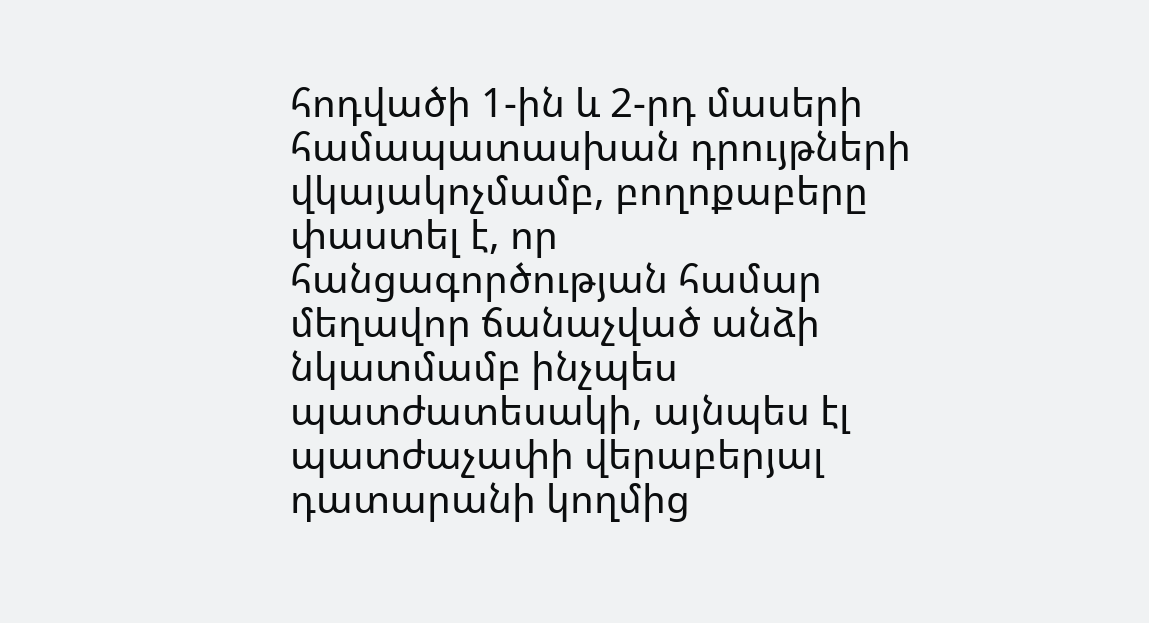հոդվածի 1-ին և 2-րդ մասերի համապատասխան դրույթների վկայակոչմամբ, բողոքաբերը փաստել է, որ հանցագործության համար մեղավոր ճանաչված անձի նկատմամբ ինչպես պատժատեսակի, այնպես էլ պատժաչափի վերաբերյալ դատարանի կողմից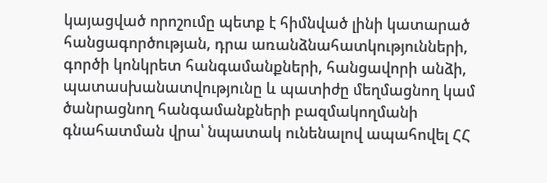կայացված որոշումը պետք է հիմնված լինի կատարած հանցագործության, դրա առանձնահատկությունների, գործի կոնկրետ հանգամանքների, հանցավորի անձի, պատասխանատվությունը և պատիժը մեղմացնող կամ ծանրացնող հանգամանքների բազմակողմանի գնահատման վրա՝ նպատակ ունենալով ապահովել ՀՀ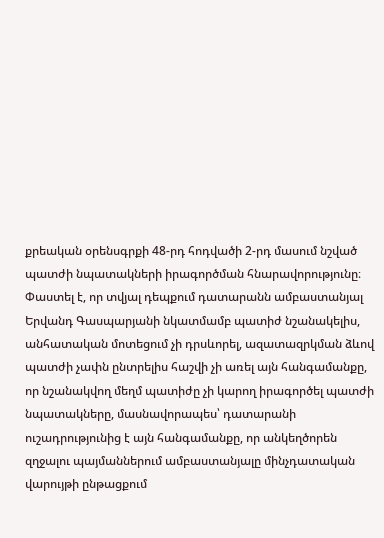քրեական օրենսգրքի 48-րդ հոդվածի 2-րդ մասում նշված պատժի նպատակների իրագործման հնարավորությունը։
Փաստել է, որ տվյալ դեպքում դատարանն ամբաստանյալ Երվանդ Գասպարյանի նկատմամբ պատիժ նշանակելիս, անհատական մոտեցում չի դրսևորել, ազատազրկման ձևով պատժի չափն ընտրելիս հաշվի չի առել այն հանգամանքը, որ նշանակվող մեղմ պատիժը չի կարող իրագործել պատժի նպատակները, մասնավորապես՝ դատարանի ուշադրությունից է այն հանգամանքը, որ անկեղծորեն զղջալու պայմաններում ամբաստանյալը մինչդատական վարույթի ընթացքում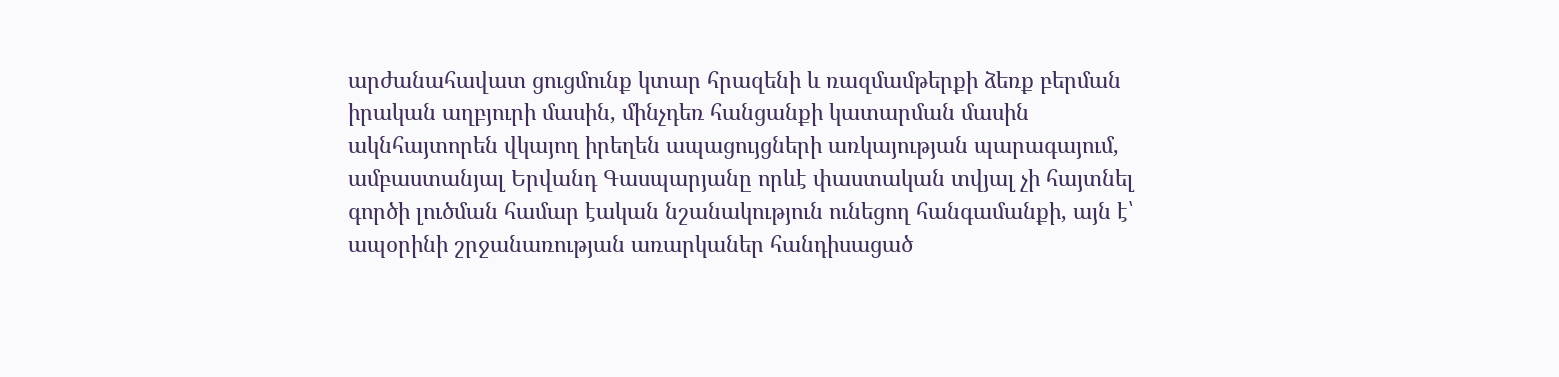արժանահավատ ցուցմունք կտար հրազենի և ռազմամթերքի ձեռք բերման իրական աղբյուրի մասին, մինչդեռ հանցանքի կատարման մասին ակնհայտորեն վկայող իրեղեն ապացույցների առկայության պարագայում, ամբաստանյալ Երվանդ Գասպարյանը որևէ փաստական տվյալ չի հայտնել գործի լուծման համար էական նշանակություն ունեցող հանգամանքի, այն է՝ ապօրինի շրջանառության առարկաներ հանդիսացած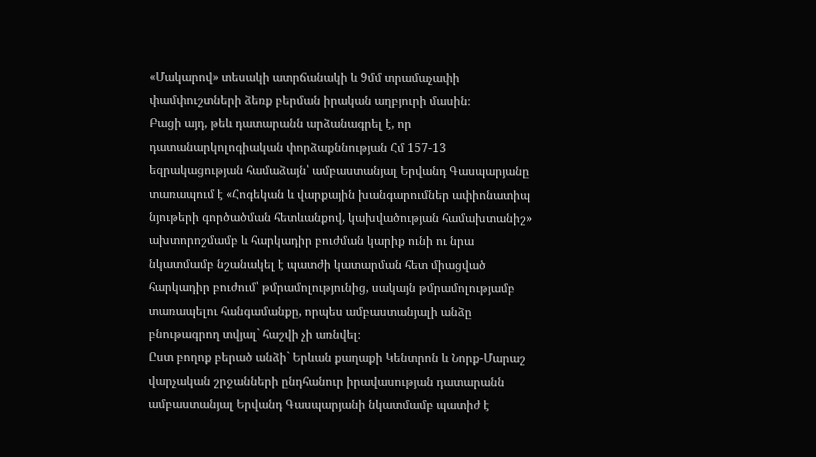«Մակարով» տեսակի ատրճանակի և 9մմ տրամաչափի փամփուշտների ձեռք բերման իրական աղբյուրի մասին։
Բացի այդ, թեև դատարանն արձանագրել է, որ դատանարկոլոգիական փորձաքննության Հմ 157-13 եզրակացության համաձայն՝ ամբաստանյալ Երվանդ Գասպարյանը տառապում է «Հոգեկան և վարքային խանգարումներ ափիոնատիպ նյութերի գործածման հետևանքով, կախվածության համախտանիշ» ախտորոշմամբ և հարկադիր բուժման կարիք ունի ու նրա նկատմամբ նշանակել է պատժի կատարման հետ միացված հարկադիր բուժում՝ թմրամոլությունից, սակայն թմրամոլությամբ տառապելու հանգամանքը, որպես ամբաստանյալի անձը բնութագրող տվյալ` հաշվի չի առնվել։
Ըստ բողոք բերած անձի` Երևան քաղաքի Կենտրոն և Նորք-Մարաշ վարչական շրջանների ընդհանուր իրավասության դատարանն ամբաստանյալ Երվանդ Գասպարյանի նկատմամբ պատիժ է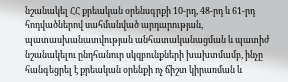նշանակել ՀՀ քրեական օրենսգրքի 10-րդ, 48-րդ և 61-րդ հոդվածներով սահմանված արդարության, պատասխանատվության անհատականացման և պատիժ նշանակելու ընդհանուր սկզբունքների խախտմամբ, ինչը հանգեցրել է քրեական օրենքի ոչ ճիշտ կիրառման և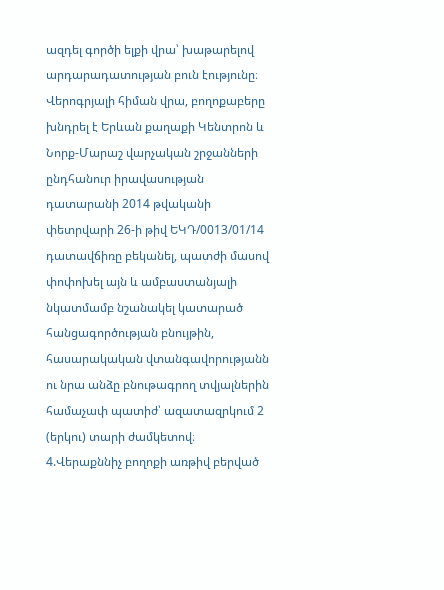ազդել գործի ելքի վրա՝ խաթարելով արդարադատության բուն էությունը։
Վերոգրյալի հիման վրա, բողոքաբերը խնդրել է Երևան քաղաքի Կենտրոն և Նորք-Մարաշ վարչական շրջանների ընդհանուր իրավասության դատարանի 2014 թվականի փետրվարի 26-ի թիվ ԵԿԴ/0013/01/14 դատավճիռը բեկանել, պատժի մասով փոփոխել այն և ամբաստանյալի նկատմամբ նշանակել կատարած հանցագործության բնույթին, հասարակական վտանգավորությանն ու նրա անձը բնութագրող տվյալներին համաչափ պատիժ՝ ազատազրկում 2 (երկու) տարի ժամկետով։
4.Վերաքննիչ բողոքի առթիվ բերված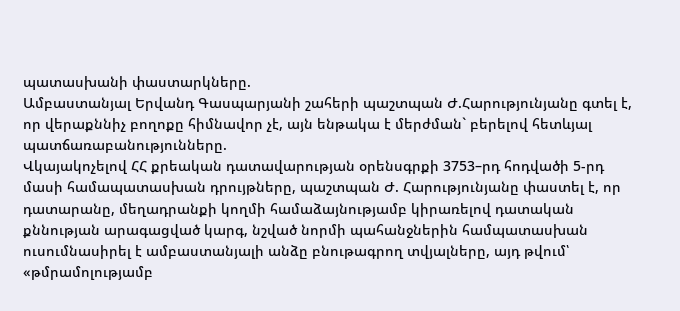պատասխանի փաստարկները.
Ամբաստանյալ Երվանդ Գասպարյանի շահերի պաշտպան Ժ.Հարությունյանը գտել է, որ վերաքննիչ բողոքը հիմնավոր չէ, այն ենթակա է մերժման` բերելով հետևյալ պատճառաբանությունները.
Վկայակոչելով ՀՀ քրեական դատավարության օրենսգրքի 3753–րդ հոդվածի 5-րդ մասի համապատասխան դրույթները, պաշտպան Ժ. Հարությունյանը փաստել է, որ դատարանը, մեղադրանքի կողմի համաձայնությամբ կիրառելով դատական քննության արագացված կարգ, նշված նորմի պահանջներին համպատասխան ուսումնասիրել է ամբաստանյալի անձը բնութագրող տվյալները, այդ թվում՝ «թմրամոլությամբ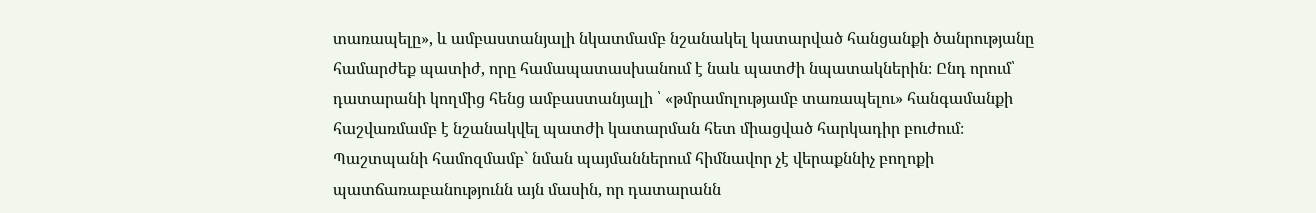տառապելը», և ամբաստանյալի նկատմամբ նշանակել կատարված հանցանքի ծանրությանը համարժեք պատիժ, որը համապատասխանում է նաև պատժի նպատակներին։ Ընդ որում՝ դատարանի կողմից հենց ամբաստանյալի ՝ «թմրամոլությամբ տառապելու» հանգամանքի հաշվառմամբ է նշանակվել պատժի կատարման հետ միացված հարկադիր բուժում։
Պաշտպանի համոզմամբ` նման պայմաններում հիմնավոր չէ վերաքննիչ բողոքի պատճառաբանությունն այն մասին, որ դատարանն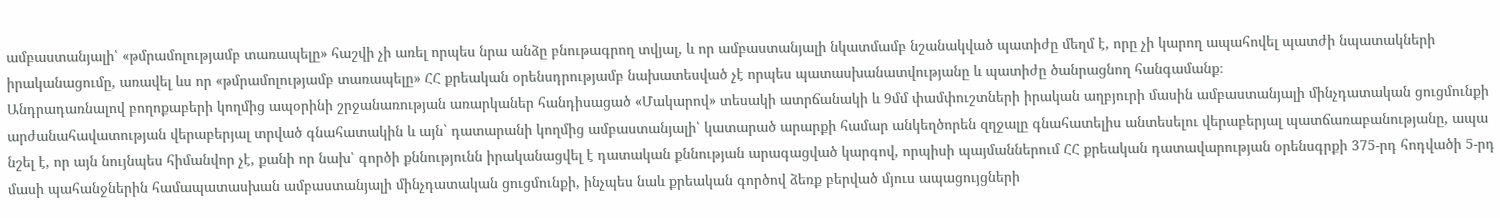ամբաստանյալի՝ «թմրամոլությամբ տառապելը» հաշվի չի առել որպես նրա անձը բնութագրող տվյալ, և որ ամբաստանյալի նկատմամբ նշանակված պատիժը մեղմ է, որը չի կարող ապահովել պատժի նպատակների իրականացումը, առավել ևս որ «թմրամոլությամբ տառապելը» ՀՀ քրեական օրենսդրությամբ նախատեսված չէ որպես պատասխանատվությանը և պատիժը ծանրացնող հանգամանք։
Անդրադառնալով բողոքաբերի կողմից ապօրինի շրջանառության առարկաներ հանդիսացած «Մակարով» տեսակի ատրճանակի և 9մմ փամփուշտների իրական աղբյուրի մասին ամբաստանյալի մինչդատական ցուցմունքի արժանահավատության վերաբերյալ տրված գնահատակին և այն` դատարանի կողմից ամբաստանյալի՝ կատարած արարքի համար անկեղծորեն զղջալը գնահատելիս անտեսելու վերաբերյալ պատճառաբանությանը, ապա նշել է, որ այն նույնպես հիմանվոր չէ, քանի որ նախ՝ գործի քննությունն իրականացվել է դատական քննության արագացված կարգով, որպիսի պայմաններում ՀՀ քրեական դատավարության օրենսգրքի 375-րդ հոդվածի 5-րդ մասի պահանջներին համապատասխան ամբաստանյալի մինչդատական ցուցմունքի, ինչպես նաև քրեական գործով ձեռք բերված մյուս ապացույցների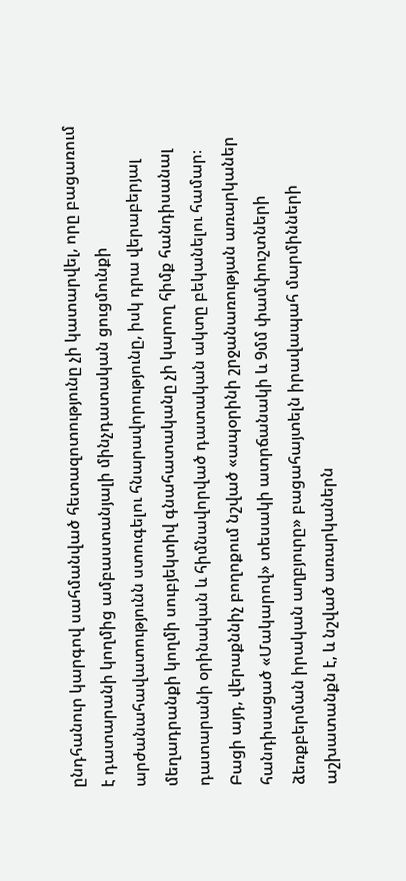ընդհանուր կարգով սահմանված հետազոտությունը չի կատարվել, որը բացառում է դատարանի կողմից ամբաստանյալի մինչդատական ցուցմունքի արժանահավատությունն ստուգելու հնարավորությունը, իսկ դրա վերաբերյալ մեղադրանքի կողմի սուբյեկտիվ գնահատականը չի կարող հիմք հանդիսանալ դատարանի օրինական և հիմնավորված դատական ակտը բեկանելու համար։
Բացի այդ, վերաքննիչ բողոքում նշված «ապօրինի շրջանառության առարկաներ հանդիսացած «Մակարով» տեսակի ատրճանակի և 9մմ փամփուշտների ձեռքբերման իրական աղբյուրը» բացահայտելն իրավապահ մարմինների աշխատանքն է, և նշված առարկաներն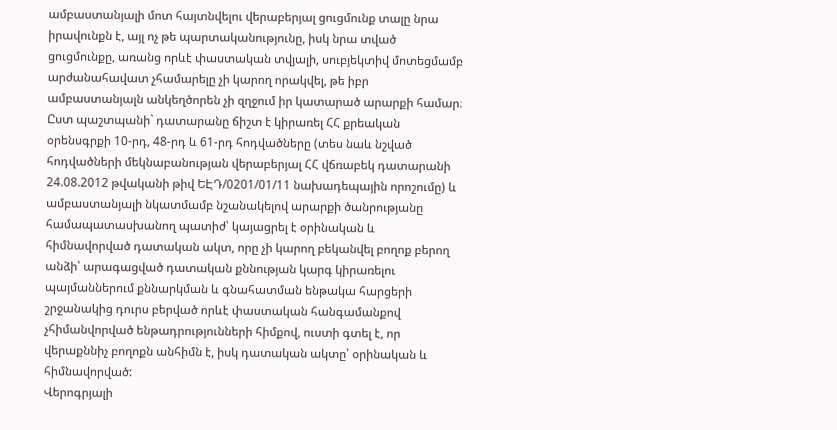ամբաստանյալի մոտ հայտնվելու վերաբերյալ ցուցմունք տալը նրա իրավունքն է, այլ ոչ թե պարտականությունը, իսկ նրա տված ցուցմունքը, առանց որևէ փաստական տվյալի, սուբյեկտիվ մոտեցմամբ արժանահավատ չհամարելը չի կարող որակվել, թե իբր ամբաստանյալն անկեղծորեն չի զղջում իր կատարած արարքի համար։
Ըստ պաշտպանի` դատարանը ճիշտ է կիրառել ՀՀ քրեական օրենսգրքի 10-րդ, 48-րդ և 61-րդ հոդվածները (տես նաև նշված հոդվածների մեկնաբանության վերաբերյալ ՀՀ վճռաբեկ դատարանի 24.08.2012 թվականի թիվ ԵԷԴ/0201/01/11 նախադեպային որոշումը) և ամբաստանյալի նկատմամբ նշանակելով արարքի ծանրությանը համապատասխանող պատիժ՝ կայացրել է օրինական և հիմնավորված դատական ակտ, որը չի կարող բեկանվել բողոք բերող անձի՝ արագացված դատական քննության կարգ կիրառելու պայմաններում քննարկման և գնահատման ենթակա հարցերի շրջանակից դուրս բերված որևէ փաստական հանգամանքով չհիմանվորված ենթադրությունների հիմքով, ուստի գտել է, որ վերաքննիչ բողոքն անհիմն է, իսկ դատական ակտը՝ օրինական և հիմնավորված:
Վերոգրյալի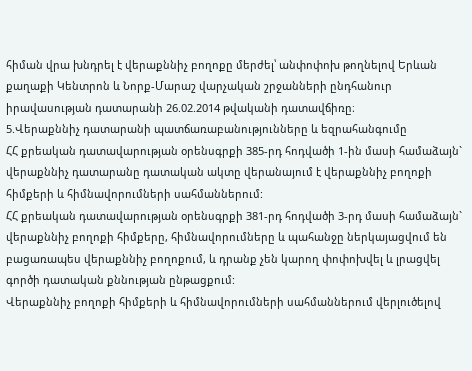հիման վրա խնդրել է վերաքննիչ բողոքը մերժել՝ անփոփոխ թողնելով Երևան քաղաքի Կենտրոն և Նորք-Մարաշ վարչական շրջանների ընդհանուր իրավասության դատարանի 26.02.2014 թվականի դատավճիռը։
5.Վերաքննիչ դատարանի պատճառաբանությունները և եզրահանգումը
ՀՀ քրեական դատավարության օրենսգրքի 385-րդ հոդվածի 1-ին մասի համաձայն` վերաքննիչ դատարանը դատական ակտը վերանայում է վերաքննիչ բողոքի հիմքերի և հիմնավորումների սահմաններում:
ՀՀ քրեական դատավարության օրենսգրքի 381-րդ հոդվածի 3-րդ մասի համաձայն` վերաքննիչ բողոքի հիմքերը, հիմնավորումները և պահանջը ներկայացվում են բացառապես վերաքննիչ բողոքում, և դրանք չեն կարող փոփոխվել և լրացվել գործի դատական քննության ընթացքում:
Վերաքննիչ բողոքի հիմքերի և հիմնավորումների սահմաններում վերլուծելով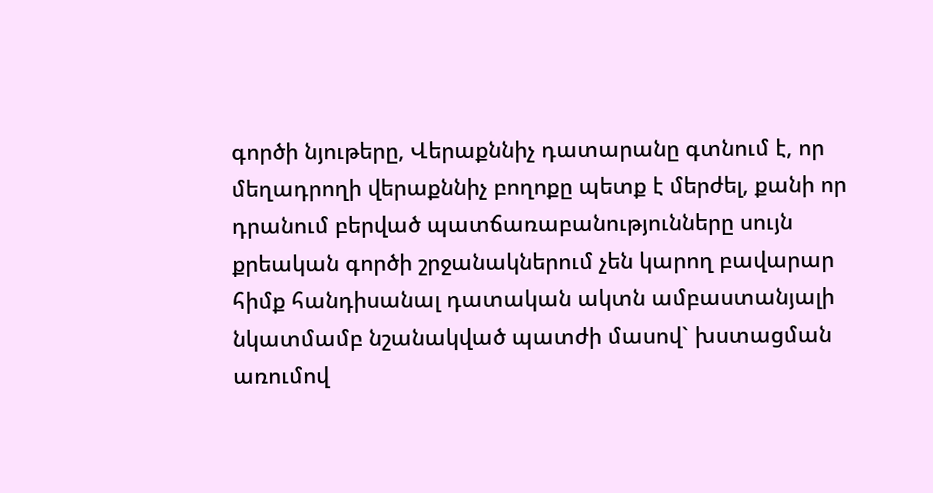գործի նյութերը, Վերաքննիչ դատարանը գտնում է, որ մեղադրողի վերաքննիչ բողոքը պետք է մերժել, քանի որ դրանում բերված պատճառաբանությունները սույն քրեական գործի շրջանակներում չեն կարող բավարար հիմք հանդիսանալ դատական ակտն ամբաստանյալի նկատմամբ նշանակված պատժի մասով` խստացման առումով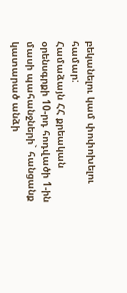բեկանելու կամ փոփոխելու համար:
Համաձայն ՀՀ քրեական օրենսգրքի 10-րդ հոդվածի 1-ին մասի պահանջների` հանցանք կատարած անձի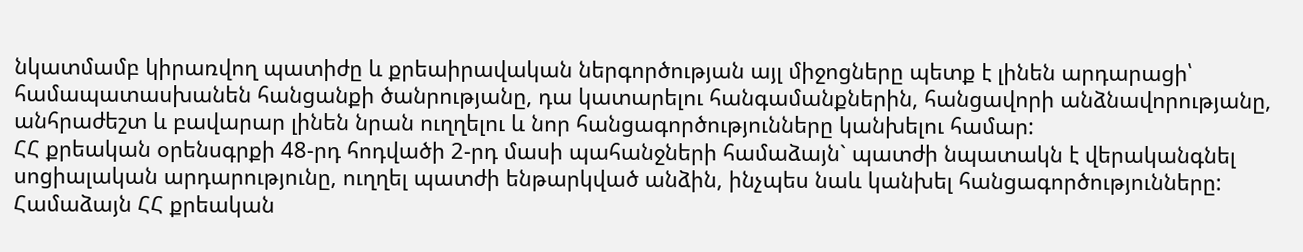նկատմամբ կիրառվող պատիժը և քրեաիրավական ներգործության այլ միջոցները պետք է լինեն արդարացի՝ համապատասխանեն հանցանքի ծանրությանը, դա կատարելու հանգամանքներին, հանցավորի անձնավորությանը, անհրաժեշտ և բավարար լինեն նրան ուղղելու և նոր հանցագործությունները կանխելու համար:
ՀՀ քրեական օրենսգրքի 48-րդ հոդվածի 2-րդ մասի պահանջների համաձայն` պատժի նպատակն է վերականգնել սոցիալական արդարությունը, ուղղել պատժի ենթարկված անձին, ինչպես նաև կանխել հանցագործությունները:
Համաձայն ՀՀ քրեական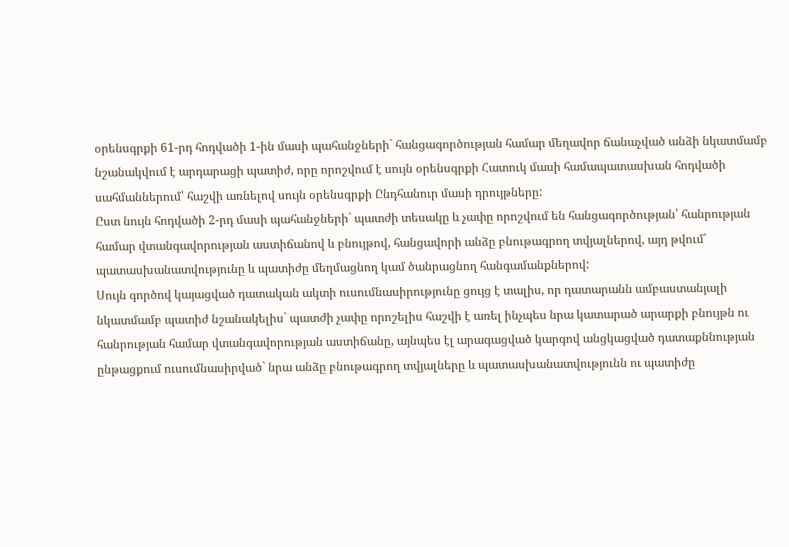օրենսգրքի 61-րդ հոդվածի 1-ին մասի պահանջների` հանցագործության համար մեղավոր ճանաչված անձի նկատմամբ նշանակվում է արդարացի պատիժ, որը որոշվում է սույն օրենսգրքի Հատուկ մասի համապատասխան հոդվածի սահմաններում՝ հաշվի առնելով սույն օրենսգրքի Ընդհանուր մասի դրույթները:
Ըստ նույն հոդվածի 2-րդ մասի պահանջների` պատժի տեսակը և չափը որոշվում են հանցագործության՝ հանրության համար վտանգավորության աստիճանով և բնույթով, հանցավորի անձը բնութագրող տվյալներով, այդ թվում՝ պատասխանատվությունը և պատիժը մեղմացնող կամ ծանրացնող հանգամանքներով:
Սույն գործով կայացված դատական ակտի ուսումնասիրությունը ցույց է տալիս, որ դատարանն ամբաստանյալի նկատմամբ պատիժ նշանակելիս` պատժի չափը որոշելիս հաշվի է առել ինչպես նրա կատարած արարքի բնույթն ու հանրության համար վտանգավորության աստիճանը, այնպես էլ արագացված կարգով անցկացված դատաքննության ընթացքում ուսումնասիրված` նրա անձը բնութագրող տվյալները և պատասխանատվությունն ու պատիժը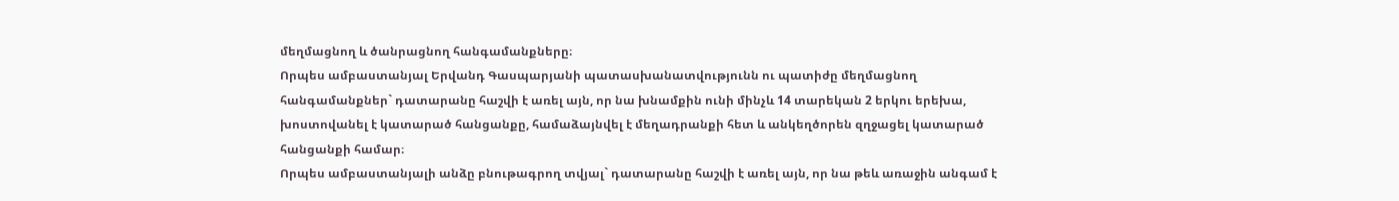մեղմացնող և ծանրացնող հանգամանքները։
Որպես ամբաստանյալ Երվանդ Գասպարյանի պատասխանատվությունն ու պատիժը մեղմացնող հանգամանքներ` դատարանը հաշվի է առել այն, որ նա խնամքին ունի մինչև 14 տարեկան 2 երկու երեխա, խոստովանել է կատարած հանցանքը, համաձայնվել է մեղադրանքի հետ և անկեղծորեն զղջացել կատարած հանցանքի համար։
Որպես ամբաստանյալի անձը բնութագրող տվյալ` դատարանը հաշվի է առել այն, որ նա թեև առաջին անգամ է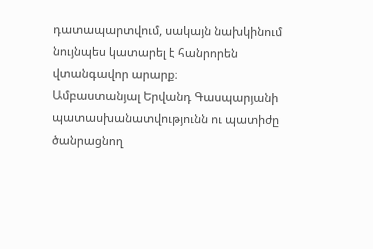դատապարտվում, սակայն նախկինում նույնպես կատարել է հանրորեն վտանգավոր արարք։
Ամբաստանյալ Երվանդ Գասպարյանի պատասխանատվությունն ու պատիժը ծանրացնող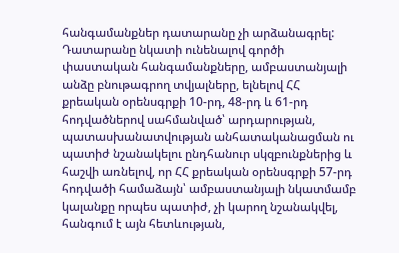հանգամանքներ դատարանը չի արձանագրել:
Դատարանը նկատի ունենալով գործի փաստական հանգամանքները, ամբաստանյալի անձը բնութագրող տվյալները, ելնելով ՀՀ քրեական օրենսգրքի 10-րդ, 48-րդ և 61-րդ հոդվածներով սահմանված՝ արդարության, պատասխանատվության անհատականացման ու պատիժ նշանակելու ընդհանուր սկզբունքներից և հաշվի առնելով, որ ՀՀ քրեական օրենսգրքի 57-րդ հոդվածի համաձայն՝ ամբաստանյալի նկատմամբ կալանքը որպես պատիժ, չի կարող նշանակվել, հանգում է այն հետևության,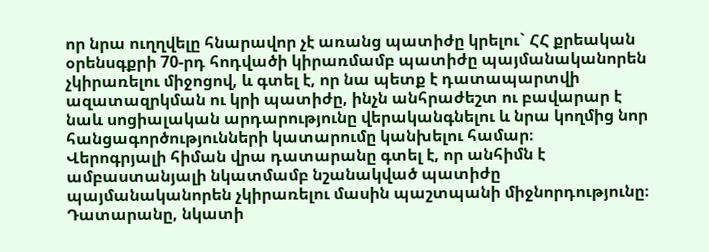որ նրա ուղղվելը հնարավոր չէ առանց պատիժը կրելու` ՀՀ քրեական օրենսգքրի 70-րդ հոդվածի կիրառմամբ պատիժը պայմանականորեն չկիրառելու միջոցով, և գտել է, որ նա պետք է դատապարտվի ազատազրկման ու կրի պատիժը, ինչն անհրաժեշտ ու բավարար է նաև սոցիալական արդարությունը վերականգնելու և նրա կողմից նոր հանցագործությունների կատարումը կանխելու համար։
Վերոգրյալի հիման վրա դատարանը գտել է, որ անհիմն է ամբաստանյալի նկատմամբ նշանակված պատիժը պայմանականորեն չկիրառելու մասին պաշտպանի միջնորդությունը։
Դատարանը, նկատի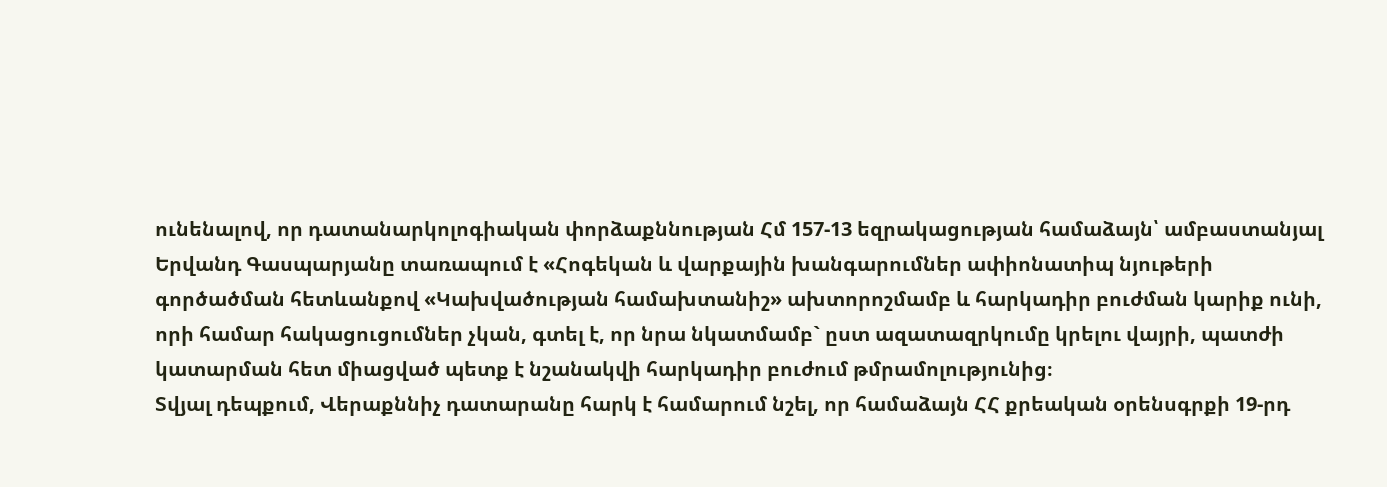ունենալով, որ դատանարկոլոգիական փորձաքննության Հմ 157-13 եզրակացության համաձայն՝ ամբաստանյալ Երվանդ Գասպարյանը տառապում է «Հոգեկան և վարքային խանգարումներ ափիոնատիպ նյութերի գործածման հետևանքով «Կախվածության համախտանիշ» ախտորոշմամբ և հարկադիր բուժման կարիք ունի, որի համար հակացուցումներ չկան, գտել է, որ նրա նկատմամբ` ըստ ազատազրկումը կրելու վայրի, պատժի կատարման հետ միացված պետք է նշանակվի հարկադիր բուժում թմրամոլությունից։
Տվյալ դեպքում, Վերաքննիչ դատարանը հարկ է համարում նշել, որ համաձայն ՀՀ քրեական օրենսգրքի 19-րդ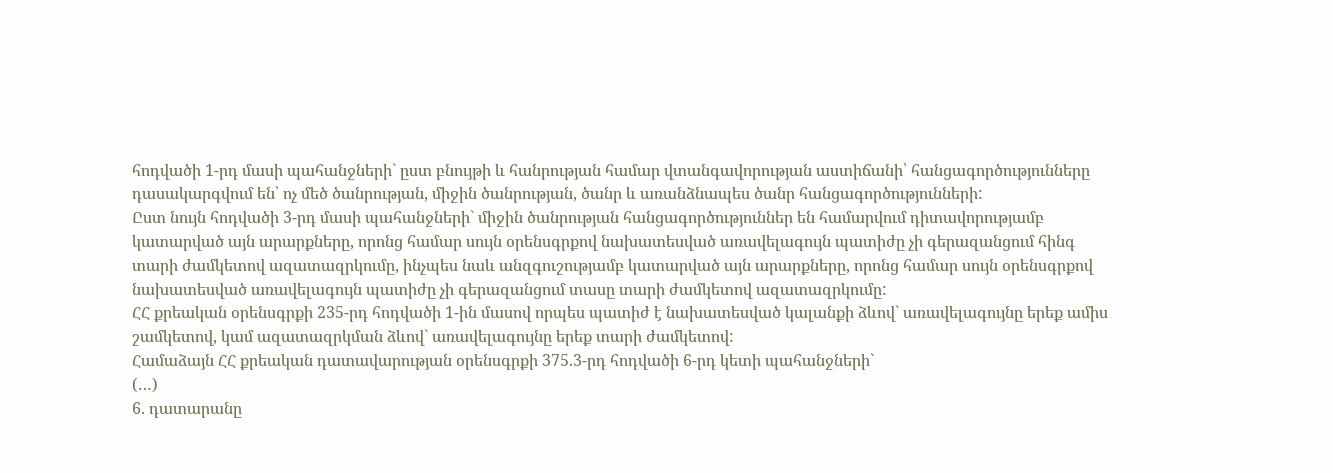հոդվածի 1-րդ մասի պահանջների` ըստ բնույթի և հանրության համար վտանգավորության աստիճանի՝ հանցագործությունները դասակարգվում են՝ ոչ մեծ ծանրության, միջին ծանրության, ծանր և առանձնապես ծանր հանցագործությունների:
Ըստ նույն հոդվածի 3-րդ մասի պահանջների` միջին ծանրության հանցագործություններ են համարվում դիտավորությամբ կատարված այն արարքները, որոնց համար սույն օրենսգրքով նախատեսված առավելագույն պատիժը չի գերազանցում հինգ տարի ժամկետով ազատազրկումը, ինչպես նաև անզգուշությամբ կատարված այն արարքները, որոնց համար սույն օրենսգրքով նախատեսված առավելագույն պատիժը չի գերազանցում տասը տարի ժամկետով ազատազրկումը:
ՀՀ քրեական օրենսգրքի 235-րդ հոդվածի 1-ին մասով որպես պատիժ է նախատեսված կալանքի ձևով` առավելագույնը երեք ամիս շամկետով, կամ ազատազրկման ձևով` առավելագույնը երեք տարի ժամկետով:
Համաձայն ՀՀ քրեական դատավարության օրենսգրքի 375.3-րդ հոդվածի 6-րդ կետի պահանջների`
(…)
6. դատարանը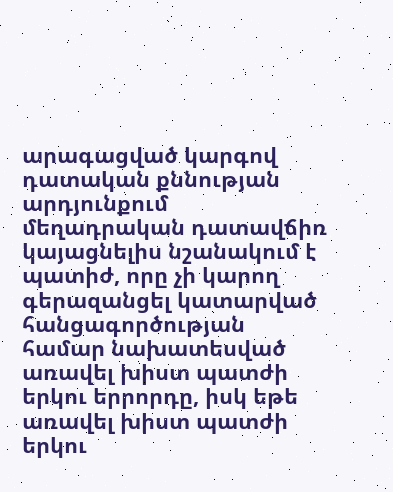արագացված կարգով դատական քննության արդյունքում մեղադրական դատավճիռ կայացնելիս նշանակում է պատիժ, որը չի կարող գերազանցել կատարված հանցագործության համար նախատեսված առավել խիստ պատժի երկու երրորդը, իսկ եթե առավել խիստ պատժի երկու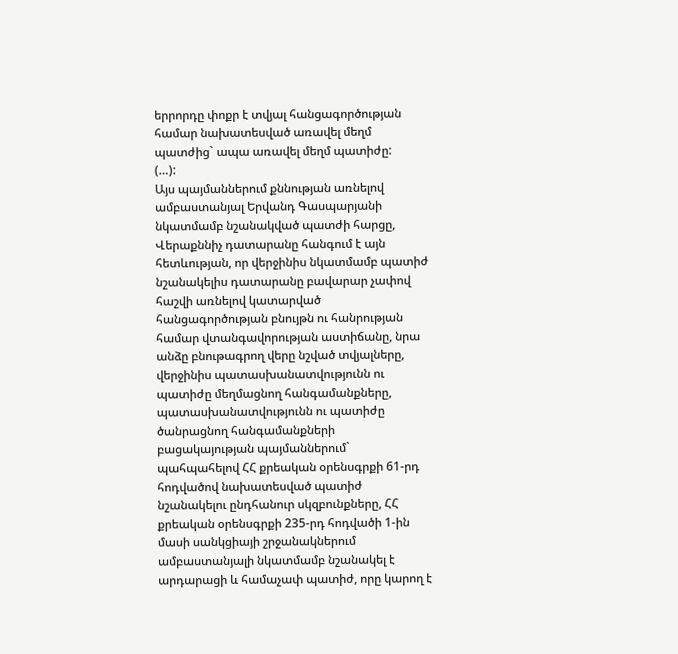երրորդը փոքր է տվյալ հանցագործության համար նախատեսված առավել մեղմ պատժից` ապա առավել մեղմ պատիժը:
(…):
Այս պայմաններում քննության առնելով ամբաստանյալ Երվանդ Գասպարյանի նկատմամբ նշանակված պատժի հարցը, Վերաքննիչ դատարանը հանգում է այն հետևության, որ վերջինիս նկատմամբ պատիժ նշանակելիս դատարանը բավարար չափով հաշվի առնելով կատարված հանցագործության բնույթն ու հանրության համար վտանգավորության աստիճանը, նրա անձը բնութագրող վերը նշված տվյալները, վերջինիս պատասխանատվությունն ու պատիժը մեղմացնող հանգամանքները, պատասխանատվությունն ու պատիժը ծանրացնող հանգամանքների բացակայության պայմաններում` պահպահելով ՀՀ քրեական օրենսգրքի 61-րդ հոդվածով նախատեսված պատիժ նշանակելու ընդհանուր սկզբունքները, ՀՀ քրեական օրենսգրքի 235-րդ հոդվածի 1-ին մասի սանկցիայի շրջանակներում ամբաստանյալի նկատմամբ նշանակել է արդարացի և համաչափ պատիժ, որը կարող է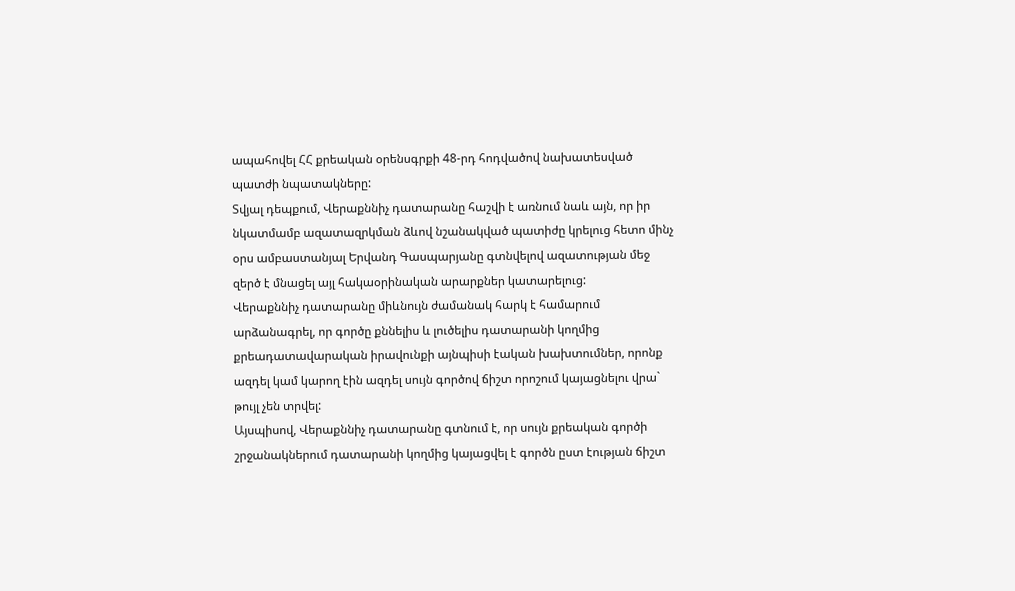ապահովել ՀՀ քրեական օրենսգրքի 48-րդ հոդվածով նախատեսված պատժի նպատակները:
Տվյալ դեպքում, Վերաքննիչ դատարանը հաշվի է առնում նաև այն, որ իր նկատմամբ ազատազրկման ձևով նշանակված պատիժը կրելուց հետո մինչ օրս ամբաստանյալ Երվանդ Գասպարյանը գտնվելով ազատության մեջ զերծ է մնացել այլ հակաօրինական արարքներ կատարելուց:
Վերաքննիչ դատարանը միևնույն ժամանակ հարկ է համարում արձանագրել, որ գործը քննելիս և լուծելիս դատարանի կողմից քրեադատավարական իրավունքի այնպիսի էական խախտումներ, որոնք ազդել կամ կարող էին ազդել սույն գործով ճիշտ որոշում կայացնելու վրա` թույլ չեն տրվել:
Այսպիսով, Վերաքննիչ դատարանը գտնում է, որ սույն քրեական գործի շրջանակներում դատարանի կողմից կայացվել է գործն ըստ էության ճիշտ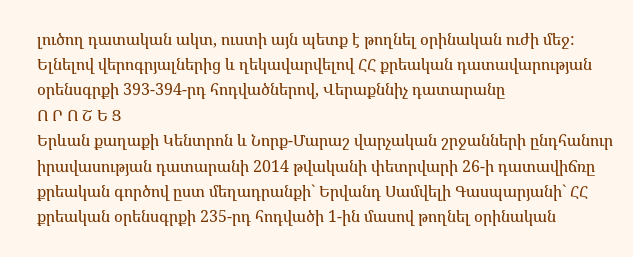լուծող դատական ակտ, ուստի այն պետք է թողնել օրինական ուժի մեջ:
Ելնելով վերոգրյալներից և ղեկավարվելով ՀՀ քրեական դատավարության օրենսգրքի 393-394-րդ հոդվածներով, Վերաքննիչ դատարանը
Ո Ր Ո Շ Ե Ց
Երևան քաղաքի Կենտրոն և Նորք-Մարաշ վարչական շրջանների ընդհանուր իրավասության դատարանի 2014 թվականի փետրվարի 26-ի դատավիճռը քրեական գործով ըստ մեղադրանքի` Երվանդ Սամվելի Գասպարյանի` ՀՀ քրեական օրենսգրքի 235-րդ հոդվածի 1-ին մասով թողնել օրինական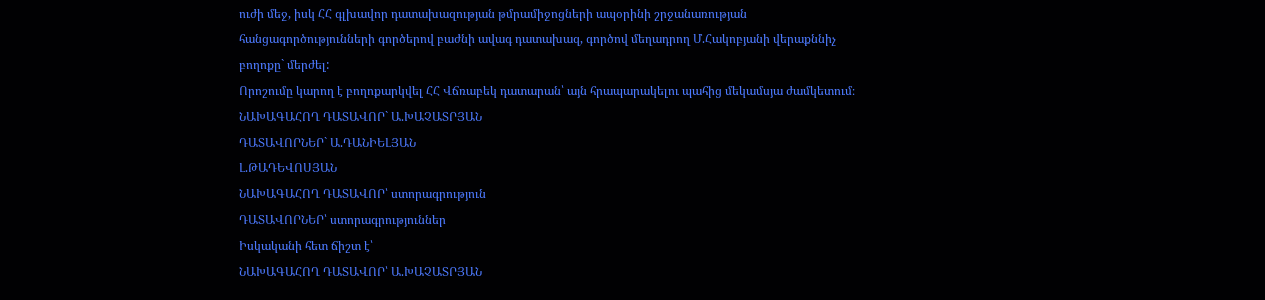ուժի մեջ, իսկ ՀՀ գլխավոր դատախազության թմրամիջոցների ապօրինի շրջանառության հանցագործությունների գործերով բաժնի ավագ դատախազ, գործով մեղադրող Մ.Հակոբյանի վերաքննիչ բողոքը` մերժել:
Որոշումը կարող է բողոքարկվել ՀՀ Վճռաբեկ դատարան՝ այն հրապարակելու պահից մեկամսյա ժամկետում։
ՆԱԽԱԳԱՀՈՂ ԴԱՏԱՎՈՐ` Ա.ԽԱՉԱՏՐՅԱՆ
ԴԱՏԱՎՈՐՆԵՐ` Ա.ԴԱՆԻԵԼՅԱՆ
Լ.ԹԱԴԵՎՈՍՅԱՆ
ՆԱԽԱԳԱՀՈՂ ԴԱՏԱՎՈՐ՝ ստորագրություն
ԴԱՏԱՎՈՐՆԵՐ՝ ստորագրություններ
Իսկականի հետ ճիշտ է՝
ՆԱԽԱԳԱՀՈՂ ԴԱՏԱՎՈՐ՝ Ա.ԽԱՉԱՏՐՅԱՆ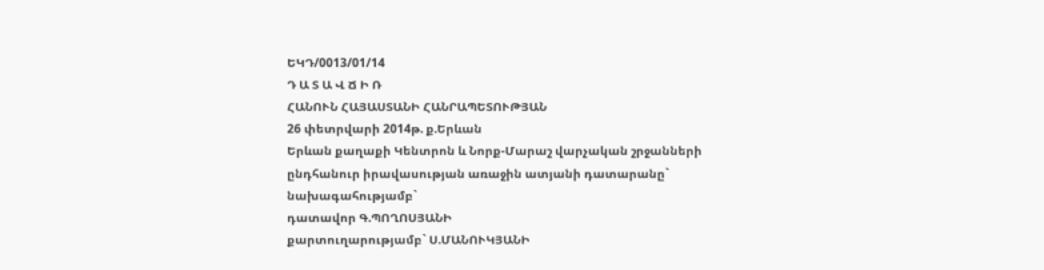ԵԿԴ/0013/01/14
Դ Ա Տ Ա Վ Ճ Ի Ռ
ՀԱՆՈՒՆ ՀԱՅԱՍՏԱՆԻ ՀԱՆՐԱՊԵՏՈՒԹՅԱՆ
26 փետրվարի 2014թ. ք.Երևան
Երևան քաղաքի Կենտրոն և Նորք-Մարաշ վարչական շրջանների
ընդհանուր իրավասության առաջին ատյանի դատարանը`
նախագահությամբ`
դատավոր Գ.ՊՈՂՈՍՅԱՆԻ
քարտուղարությամբ` Ս.ՄԱՆՈՒԿՅԱՆԻ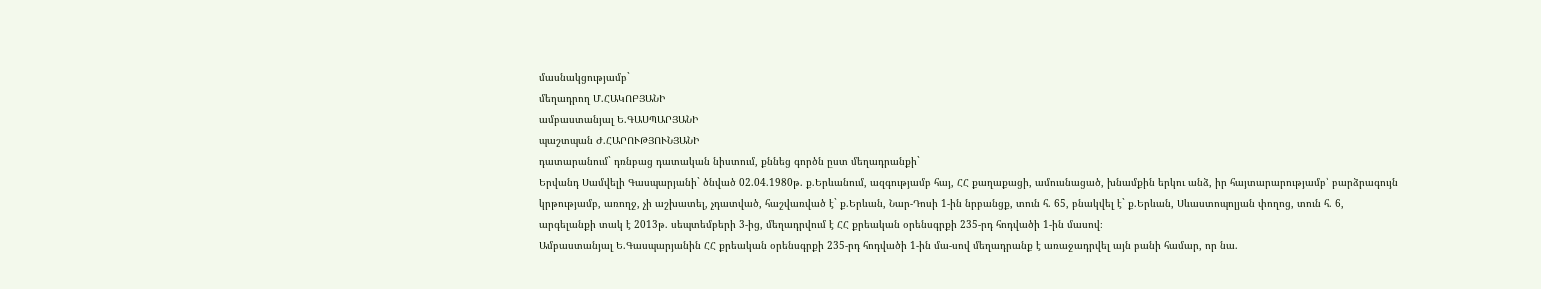մասնակցությամբ`
մեղադրող Մ.ՀԱԿՈԲՅԱՆԻ
ամբաստանյալ Ե.ԳԱՍՊԱՐՅԱՆԻ
պաշտպան Ժ.ՀԱՐՈՒԹՅՈՒՆՅԱՆԻ
դատարանում` դռնբաց դատական նիստում, քննեց գործն ըստ մեղադրանքի`
Երվանդ Սամվելի Գասպարյանի` ծնված 02.04.1980թ. ք.Երևանում, ազգությամբ հայ, ՀՀ քաղաքացի, ամուսնացած, խնամքին երկու անձ, իր հայտարարությամբ՝ բարձրագույն կրթությամբ, առողջ, չի աշխատել, չդատված, հաշվառված է` ք.Երևան, Նար-Դոսի 1-ին նրբանցք, տուն հ. 65, բնակվել է` ք.Երևան, Սևաստոպոլյան փողոց, տուն հ. 6, արգելանքի տակ է 2013թ. սեպտեմբերի 3-ից, մեղադրվում է ՀՀ քրեական օրենսգրքի 235-րդ հոդվածի 1-ին մասով։
Ամբաստանյալ Ե.Գասպարյանին ՀՀ քրեական օրենսգրքի 235-րդ հոդվածի 1-ին մա-սով մեղադրանք է առաջադրվել այն բանի համար, որ նա.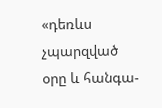«դեռևս չպարզված օրը և հանգա-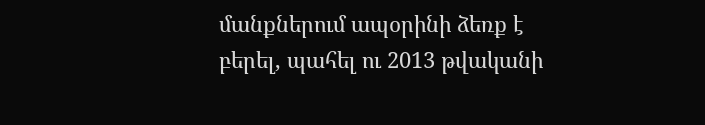մանքներում ապօրինի ձեռք է բերել, պահել ու 2013 թվականի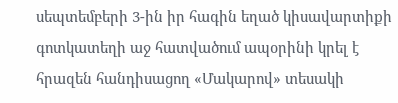սեպտեմբերի 3-ին իր հագին եղած կիսավարտիքի գոտկատեղի աջ հատվածում ապօրինի կրել է հրազեն հանդիսացող «Մակարով» տեսակի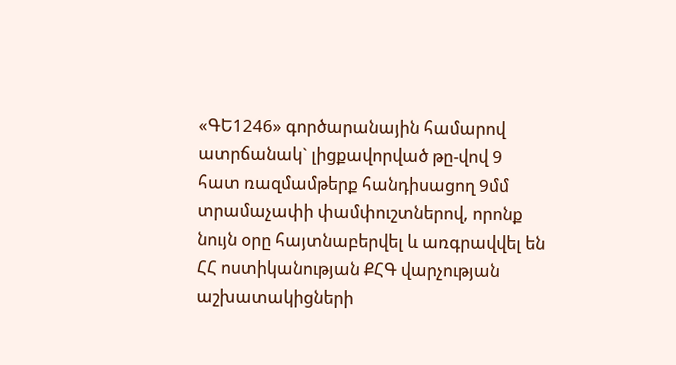«ԳԵ1246» գործարանային համարով ատրճանակ` լիցքավորված թը-վով 9 հատ ռազմամթերք հանդիսացող 9մմ տրամաչափի փամփուշտներով, որոնք նույն օրը հայտնաբերվել և առգրավվել են ՀՀ ոստիկանության ՔՀԳ վարչության աշխատակիցների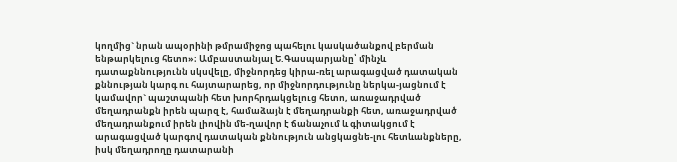կողմից` նրան ապօրինի թմրամիջոց պահելու կասկածանքով բերման ենթարկելուց հետո»։ Ամբաստանյալ Ե.Գասպարյանը՝ մինչև դատաքննությունն սկսվելը, միջնորդեց կիրա-ռել արագացված դատական քննության կարգ ու հայտարարեց, որ միջնորդությունը ներկա-յացնում է կամավոր` պաշտպանի հետ խորհրդակցելուց հետո, առաջադրված մեղադրանքն իրեն պարզ է, համաձայն է մեղադրանքի հետ, առաջադրված մեղադրանքում իրեն լիովին մե-ղավոր է ճանաչում և գիտակցում է արագացված կարգով դատական քննություն անցկացնե-լու հետևանքները, իսկ մեղադրողը դատարանի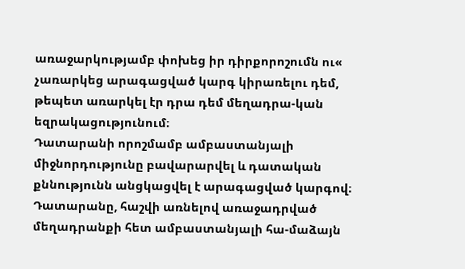առաջարկությամբ փոխեց իր դիրքորոշումն ու« չառարկեց արագացված կարգ կիրառելու դեմ, թեպետ առարկել էր դրա դեմ մեղադրա-կան եզրակացությունում։
Դատարանի որոշմամբ ամբաստանյալի միջնորդությունը բավարարվել և դատական քննությունն անցկացվել է արագացված կարգով։
Դատարանը, հաշվի առնելով առաջադրված մեղադրանքի հետ ամբաստանյալի հա-մաձայն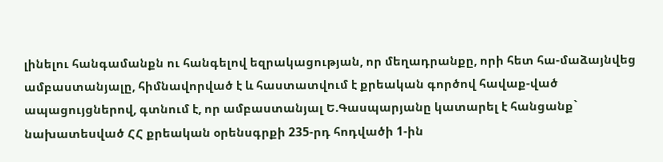լինելու հանգամանքն ու հանգելով եզրակացության, որ մեղադրանքը, որի հետ հա-մաձայնվեց ամբաստանյալը, հիմնավորված է և հաստատվում է քրեական գործով հավաք-ված ապացույցներով, գտնում է, որ ամբաստանյալ Ե.Գասպարյանը կատարել է հանցանք` նախատեսված ՀՀ քրեական օրենսգրքի 235-րդ հոդվածի 1-ին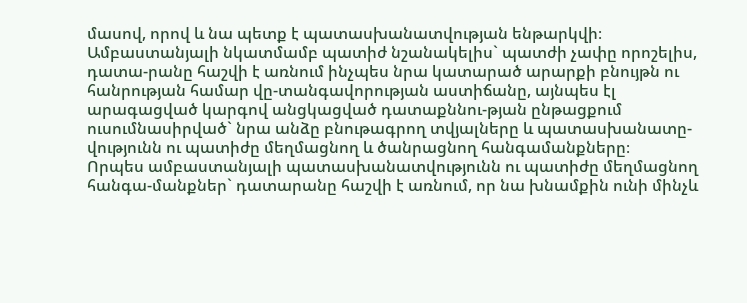մասով, որով և նա պետք է պատասխանատվության ենթարկվի։
Ամբաստանյալի նկատմամբ պատիժ նշանակելիս` պատժի չափը որոշելիս, դատա-րանը հաշվի է առնում ինչպես նրա կատարած արարքի բնույթն ու հանրության համար վը-տանգավորության աստիճանը, այնպես էլ արագացված կարգով անցկացված դատաքննու-թյան ընթացքում ուսումնասիրված` նրա անձը բնութագրող տվյալները և պատասխանատը-վությունն ու պատիժը մեղմացնող և ծանրացնող հանգամանքները։
Որպես ամբաստանյալի պատասխանատվությունն ու պատիժը մեղմացնող հանգա-մանքներ` դատարանը հաշվի է առնում, որ նա խնամքին ունի մինչև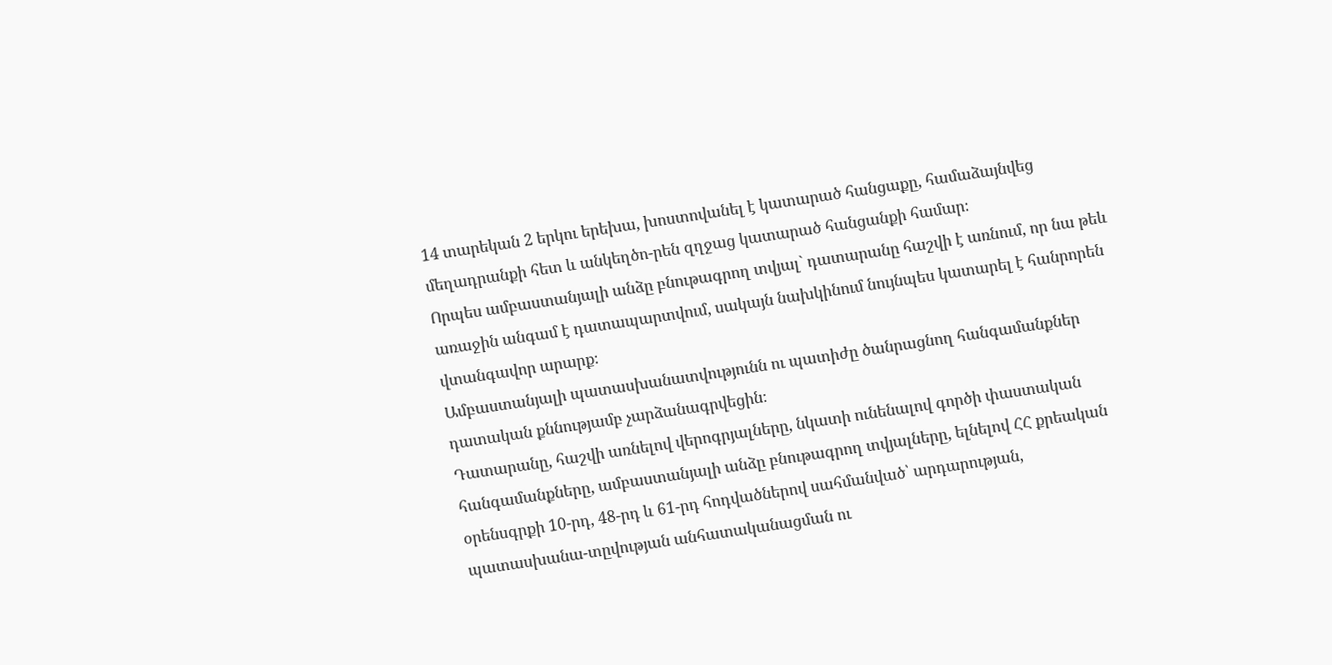14 տարեկան 2 երկու երեխա, խոստովանել է կատարած հանցաքը, համաձայնվեց մեղադրանքի հետ և անկեղծո-րեն զղջաց կատարած հանցանքի համար։
Որպես ամբաստանյալի անձը բնութագրող տվյալ` դատարանը հաշվի է առնում, որ նա թեև առաջին անգամ է դատապարտվում, սակայն նախկինում նույնպես կատարել է հանրորեն վտանգավոր արարք։
Ամբաստանյալի պատասխանատվությունն ու պատիժը ծանրացնող հանգամանքներ դատական քննությամբ չարձանագրվեցին։
Դատարանը, հաշվի առնելով վերոգրյալները, նկատի ունենալով գործի փաստական հանգամանքները, ամբաստանյալի անձը բնութագրող տվյալները, ելնելով ՀՀ քրեական օրենսգրքի 10-րդ, 48-րդ և 61-րդ հոդվածներով սահմանված՝ արդարության, պատասխանա-տըվության անհատականացման ու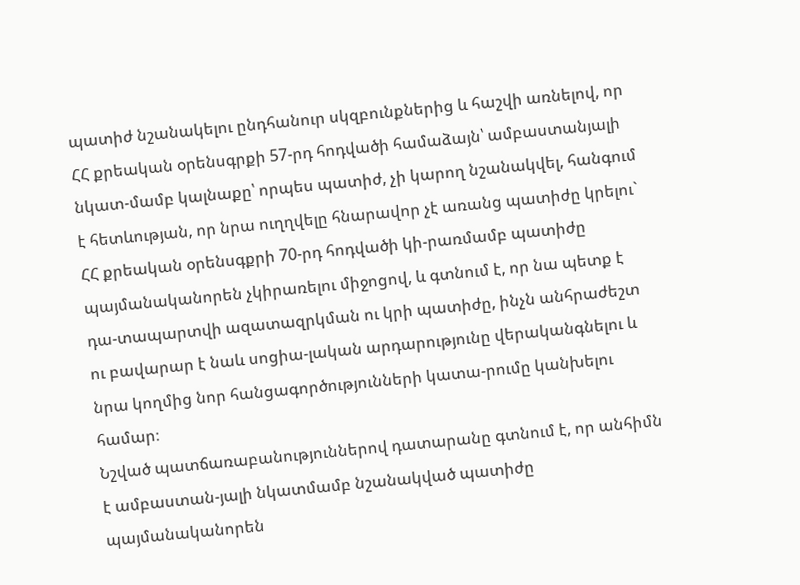պատիժ նշանակելու ընդհանուր սկզբունքներից և հաշվի առնելով, որ ՀՀ քրեական օրենսգրքի 57-րդ հոդվածի համաձայն՝ ամբաստանյալի նկատ-մամբ կալնաքը՝ որպես պատիժ, չի կարող նշանակվել, հանգում է հետևության, որ նրա ուղղվելը հնարավոր չէ առանց պատիժը կրելու` ՀՀ քրեական օրենսգքրի 70-րդ հոդվածի կի-րառմամբ պատիժը պայմանականորեն չկիրառելու միջոցով, և գտնում է, որ նա պետք է դա-տապարտվի ազատազրկման ու կրի պատիժը, ինչն անհրաժեշտ ու բավարար է նաև սոցիա-լական արդարությունը վերականգնելու և նրա կողմից նոր հանցագործությունների կատա-րումը կանխելու համար։
Նշված պատճառաբանություններով դատարանը գտնում է, որ անհիմն է ամբաստան-յալի նկատմամբ նշանակված պատիժը պայմանականորեն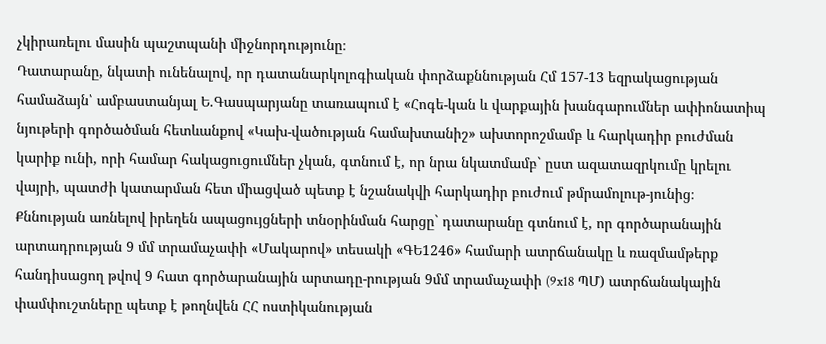չկիրառելու մասին պաշտպանի միջնորդությունը։
Դատարանը, նկատի ունենալով, որ դատանարկոլոգիական փորձաքննության Հմ 157-13 եզրակացության համաձայն՝ ամբաստանյալ Ե.Գասպարյանը տառապում է «Հոգե-կան և վարքային խանգարումներ ափիոնատիպ նյութերի գործածման հետևանքով «Կախ-վածության համախտանիշ» ախտորոշմամբ և հարկադիր բուժման կարիք ունի, որի համար հակացուցումներ չկան, գտնում է, որ նրա նկատմամբ` ըստ ազատազրկումը կրելու վայրի, պատժի կատարման հետ միացված պետք է նշանակվի հարկադիր բուժում թմրամոլութ-յունից։
Քննության առնելով իրեղեն ապացույցների տնօրինման հարցը` դատարանը գտնում է, որ գործարանային արտադրության 9 մմ տրամաչափի «Մակարով» տեսակի «ԳԵ1246» համարի ատրճանակը և ռազմամթերք հանդիսացող թվով 9 հատ գործարանային արտադը-րության 9մմ տրամաչափի (9x18 ՊՄ) ատրճանակային փամփուշտները պետք է թողնվեն ՀՀ ոստիկանության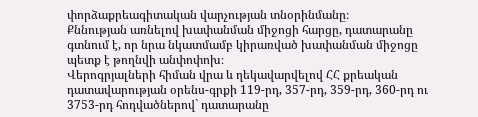փորձաքրեագիտական վարչության տնօրինմանը։
Քննության առնելով խափանման միջոցի հարցը, դատարանը գտնում է, որ նրա նկատմամբ կիրառված խափանման միջոցը պետք է թողնվի անփոփոխ։
Վերոգրյալների հիման վրա և ղեկավարվելով ՀՀ քրեական դատավարության օրենս-գրքի 119-րդ, 357-րդ, 359-րդ, 360-րդ ու 3753-րդ հոդվածներով` դատարանը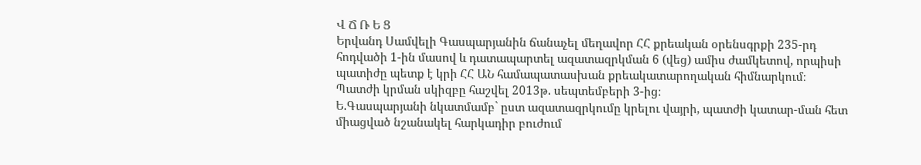Վ Ճ Ռ Ե Ց
Երվանդ Սամվելի Գասպարյանին ճանաչել մեղավոր ՀՀ քրեական օրենսգրքի 235-րդ հոդվածի 1-ին մասով և դատապարտել ազատազրկման 6 (վեց) ամիս ժամկետով, որպիսի պատիժը պետք է կրի ՀՀ ԱՆ համապատասխան քրեակատարողական հիմնարկում։
Պատժի կրման սկիզբը հաշվել 2013թ. սեպտեմբերի 3-ից։
Ե.Գասպարյանի նկատմամբ` ըստ ազատազրկումը կրելու վայրի, պատժի կատար-ման հետ միացված նշանակել հարկադիր բուժում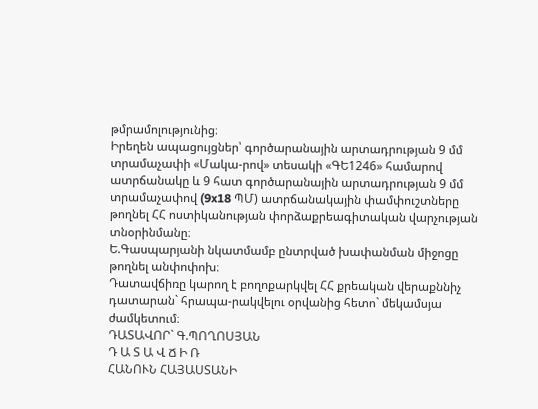թմրամոլությունից։
Իրեղեն ապացույցներ՝ գործարանային արտադրության 9 մմ տրամաչափի «Մակա-րով» տեսակի «ԳԵ1246» համարով ատրճանակը և 9 հատ գործարանային արտադրության 9 մմ տրամաչափով (9x18 ՊՄ) ատրճանակային փամփուշտները թողնել ՀՀ ոստիկանության փորձաքրեագիտական վարչության տնօրինմանը։
Ե.Գասպարյանի նկատմամբ ընտրված խափանման միջոցը թողնել անփոփոխ։
Դատավճիռը կարող է բողոքարկվել ՀՀ քրեական վերաքննիչ դատարան` հրապա-րակվելու օրվանից հետո` մեկամսյա ժամկետում։
ԴԱՏԱՎՈՐ` Գ.ՊՈՂՈՍՅԱՆ
Դ Ա Տ Ա Վ Ճ Ի Ռ
ՀԱՆՈՒՆ ՀԱՅԱՍՏԱՆԻ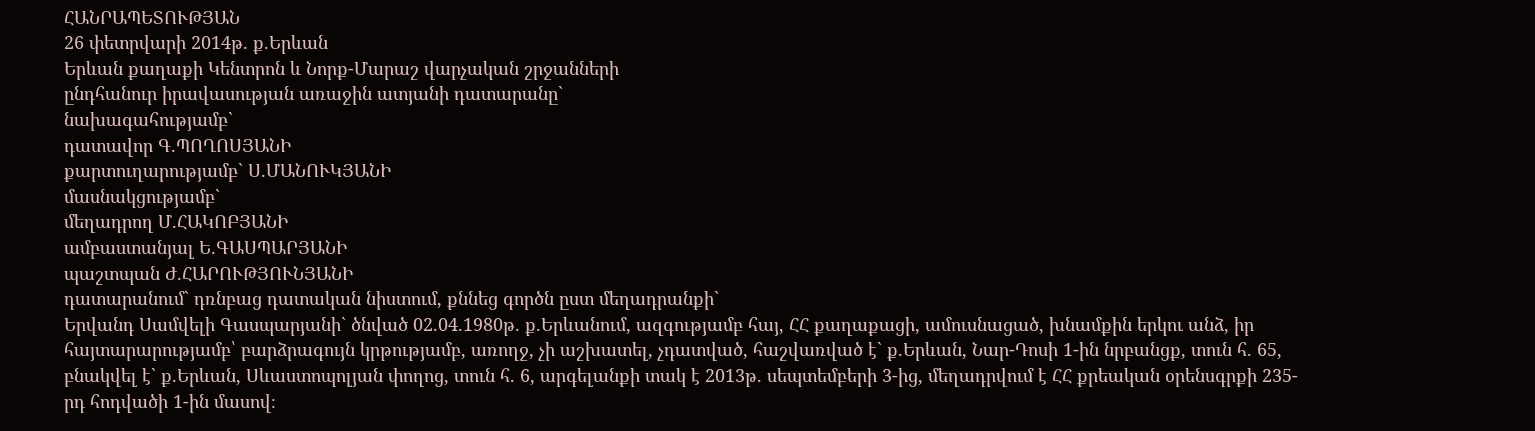ՀԱՆՐԱՊԵՏՈՒԹՅԱՆ
26 փետրվարի 2014թ. ք.Երևան
Երևան քաղաքի Կենտրոն և Նորք-Մարաշ վարչական շրջանների
ընդհանուր իրավասության առաջին ատյանի դատարանը`
նախագահությամբ`
դատավոր Գ.ՊՈՂՈՍՅԱՆԻ
քարտուղարությամբ` Ս.ՄԱՆՈՒԿՅԱՆԻ
մասնակցությամբ`
մեղադրող Մ.ՀԱԿՈԲՅԱՆԻ
ամբաստանյալ Ե.ԳԱՍՊԱՐՅԱՆԻ
պաշտպան Ժ.ՀԱՐՈՒԹՅՈՒՆՅԱՆԻ
դատարանում` դռնբաց դատական նիստում, քննեց գործն ըստ մեղադրանքի`
Երվանդ Սամվելի Գասպարյանի` ծնված 02.04.1980թ. ք.Երևանում, ազգությամբ հայ, ՀՀ քաղաքացի, ամուսնացած, խնամքին երկու անձ, իր հայտարարությամբ՝ բարձրագույն կրթությամբ, առողջ, չի աշխատել, չդատված, հաշվառված է` ք.Երևան, Նար-Դոսի 1-ին նրբանցք, տուն հ. 65, բնակվել է` ք.Երևան, Սևաստոպոլյան փողոց, տուն հ. 6, արգելանքի տակ է 2013թ. սեպտեմբերի 3-ից, մեղադրվում է ՀՀ քրեական օրենսգրքի 235-րդ հոդվածի 1-ին մասով։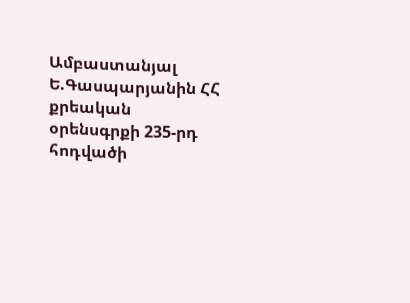Ամբաստանյալ Ե.Գասպարյանին ՀՀ քրեական օրենսգրքի 235-րդ հոդվածի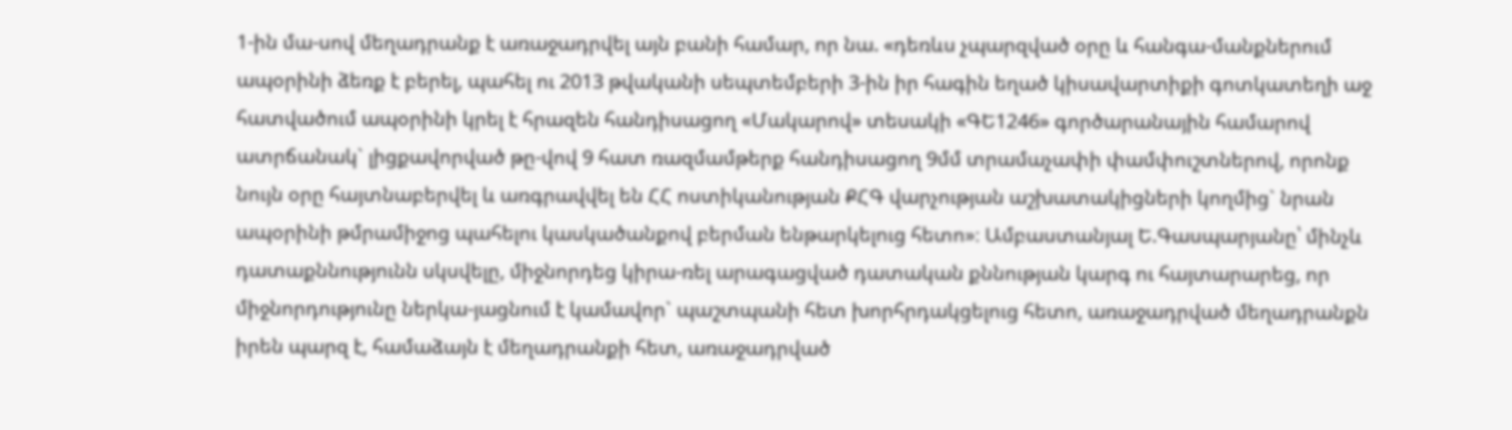1-ին մա-սով մեղադրանք է առաջադրվել այն բանի համար, որ նա. «դեռևս չպարզված օրը և հանգա-մանքներում ապօրինի ձեռք է բերել, պահել ու 2013 թվականի սեպտեմբերի 3-ին իր հագին եղած կիսավարտիքի գոտկատեղի աջ հատվածում ապօրինի կրել է հրազեն հանդիսացող «Մակարով» տեսակի «ԳԵ1246» գործարանային համարով ատրճանակ` լիցքավորված թը-վով 9 հատ ռազմամթերք հանդիսացող 9մմ տրամաչափի փամփուշտներով, որոնք նույն օրը հայտնաբերվել և առգրավվել են ՀՀ ոստիկանության ՔՀԳ վարչության աշխատակիցների կողմից` նրան ապօրինի թմրամիջոց պահելու կասկածանքով բերման ենթարկելուց հետո»։ Ամբաստանյալ Ե.Գասպարյանը՝ մինչև դատաքննությունն սկսվելը, միջնորդեց կիրա-ռել արագացված դատական քննության կարգ ու հայտարարեց, որ միջնորդությունը ներկա-յացնում է կամավոր` պաշտպանի հետ խորհրդակցելուց հետո, առաջադրված մեղադրանքն իրեն պարզ է, համաձայն է մեղադրանքի հետ, առաջադրված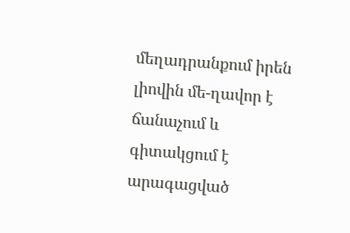մեղադրանքում իրեն լիովին մե-ղավոր է ճանաչում և գիտակցում է արագացված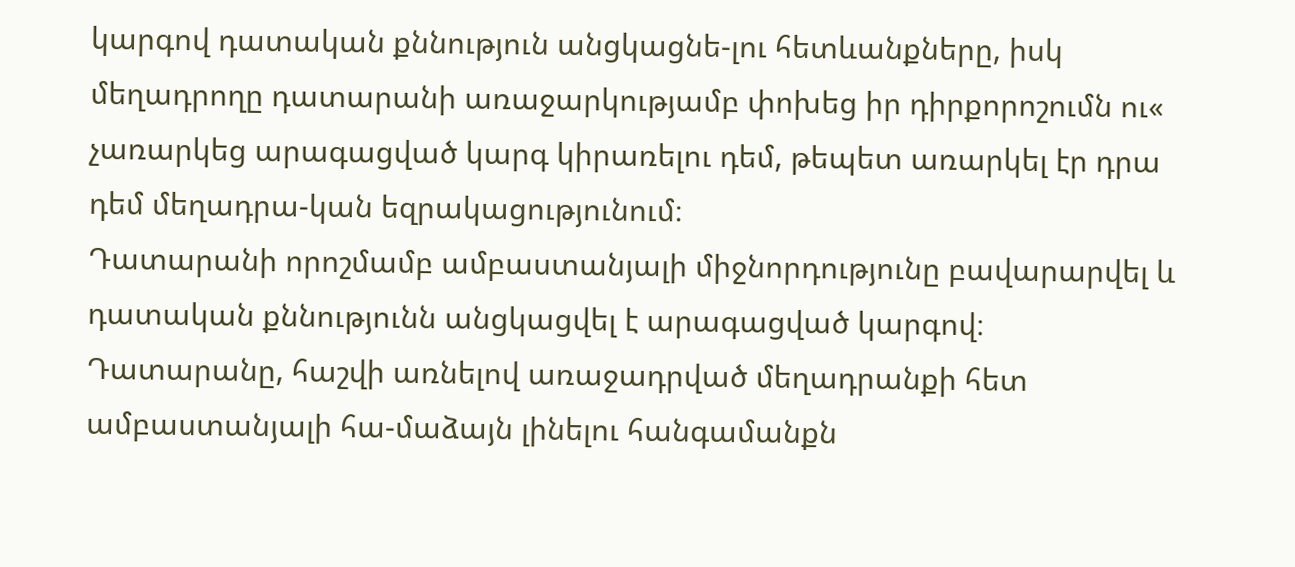կարգով դատական քննություն անցկացնե-լու հետևանքները, իսկ մեղադրողը դատարանի առաջարկությամբ փոխեց իր դիրքորոշումն ու« չառարկեց արագացված կարգ կիրառելու դեմ, թեպետ առարկել էր դրա դեմ մեղադրա-կան եզրակացությունում։
Դատարանի որոշմամբ ամբաստանյալի միջնորդությունը բավարարվել և դատական քննությունն անցկացվել է արագացված կարգով։
Դատարանը, հաշվի առնելով առաջադրված մեղադրանքի հետ ամբաստանյալի հա-մաձայն լինելու հանգամանքն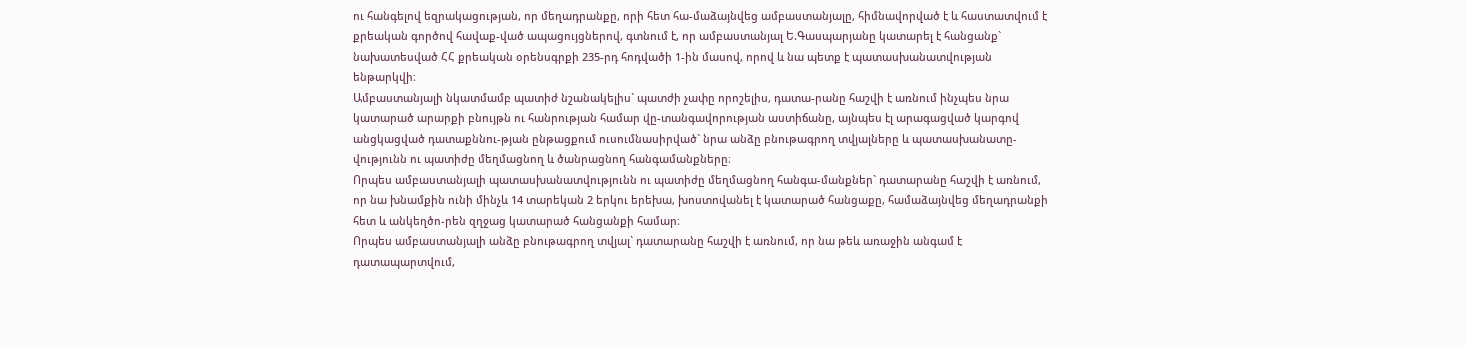ու հանգելով եզրակացության, որ մեղադրանքը, որի հետ հա-մաձայնվեց ամբաստանյալը, հիմնավորված է և հաստատվում է քրեական գործով հավաք-ված ապացույցներով, գտնում է, որ ամբաստանյալ Ե.Գասպարյանը կատարել է հանցանք` նախատեսված ՀՀ քրեական օրենսգրքի 235-րդ հոդվածի 1-ին մասով, որով և նա պետք է պատասխանատվության ենթարկվի։
Ամբաստանյալի նկատմամբ պատիժ նշանակելիս` պատժի չափը որոշելիս, դատա-րանը հաշվի է առնում ինչպես նրա կատարած արարքի բնույթն ու հանրության համար վը-տանգավորության աստիճանը, այնպես էլ արագացված կարգով անցկացված դատաքննու-թյան ընթացքում ուսումնասիրված` նրա անձը բնութագրող տվյալները և պատասխանատը-վությունն ու պատիժը մեղմացնող և ծանրացնող հանգամանքները։
Որպես ամբաստանյալի պատասխանատվությունն ու պատիժը մեղմացնող հանգա-մանքներ` դատարանը հաշվի է առնում, որ նա խնամքին ունի մինչև 14 տարեկան 2 երկու երեխա, խոստովանել է կատարած հանցաքը, համաձայնվեց մեղադրանքի հետ և անկեղծո-րեն զղջաց կատարած հանցանքի համար։
Որպես ամբաստանյալի անձը բնութագրող տվյալ` դատարանը հաշվի է առնում, որ նա թեև առաջին անգամ է դատապարտվում,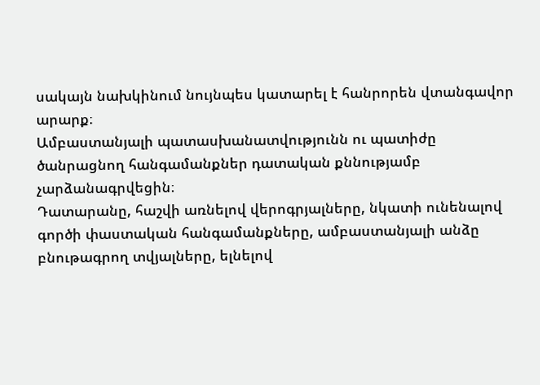սակայն նախկինում նույնպես կատարել է հանրորեն վտանգավոր արարք։
Ամբաստանյալի պատասխանատվությունն ու պատիժը ծանրացնող հանգամանքներ դատական քննությամբ չարձանագրվեցին։
Դատարանը, հաշվի առնելով վերոգրյալները, նկատի ունենալով գործի փաստական հանգամանքները, ամբաստանյալի անձը բնութագրող տվյալները, ելնելով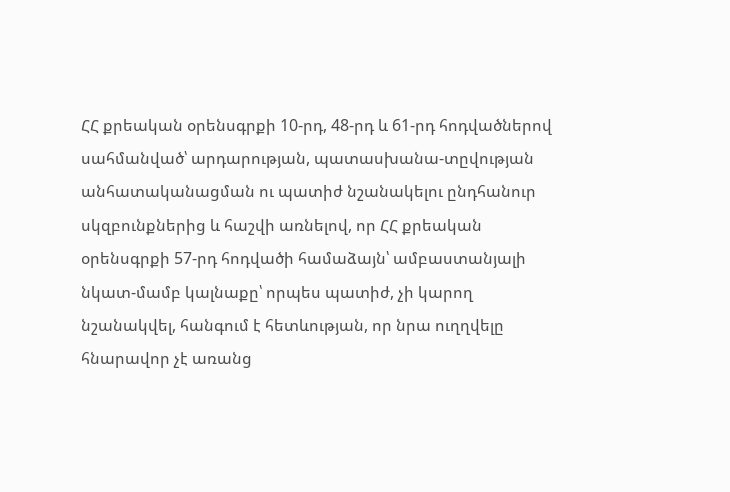ՀՀ քրեական օրենսգրքի 10-րդ, 48-րդ և 61-րդ հոդվածներով սահմանված՝ արդարության, պատասխանա-տըվության անհատականացման ու պատիժ նշանակելու ընդհանուր սկզբունքներից և հաշվի առնելով, որ ՀՀ քրեական օրենսգրքի 57-րդ հոդվածի համաձայն՝ ամբաստանյալի նկատ-մամբ կալնաքը՝ որպես պատիժ, չի կարող նշանակվել, հանգում է հետևության, որ նրա ուղղվելը հնարավոր չէ առանց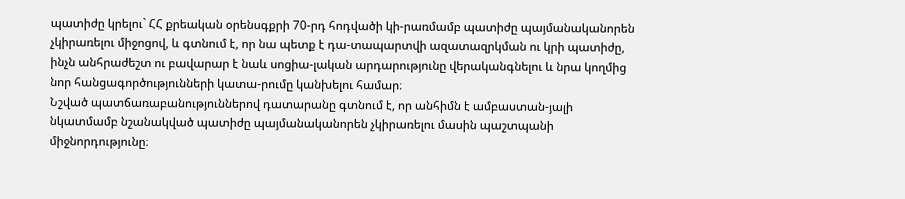պատիժը կրելու` ՀՀ քրեական օրենսգքրի 70-րդ հոդվածի կի-րառմամբ պատիժը պայմանականորեն չկիրառելու միջոցով, և գտնում է, որ նա պետք է դա-տապարտվի ազատազրկման ու կրի պատիժը, ինչն անհրաժեշտ ու բավարար է նաև սոցիա-լական արդարությունը վերականգնելու և նրա կողմից նոր հանցագործությունների կատա-րումը կանխելու համար։
Նշված պատճառաբանություններով դատարանը գտնում է, որ անհիմն է ամբաստան-յալի նկատմամբ նշանակված պատիժը պայմանականորեն չկիրառելու մասին պաշտպանի միջնորդությունը։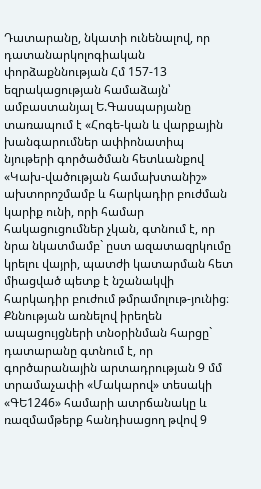Դատարանը, նկատի ունենալով, որ դատանարկոլոգիական փորձաքննության Հմ 157-13 եզրակացության համաձայն՝ ամբաստանյալ Ե.Գասպարյանը տառապում է «Հոգե-կան և վարքային խանգարումներ ափիոնատիպ նյութերի գործածման հետևանքով «Կախ-վածության համախտանիշ» ախտորոշմամբ և հարկադիր բուժման կարիք ունի, որի համար հակացուցումներ չկան, գտնում է, որ նրա նկատմամբ` ըստ ազատազրկումը կրելու վայրի, պատժի կատարման հետ միացված պետք է նշանակվի հարկադիր բուժում թմրամոլութ-յունից։
Քննության առնելով իրեղեն ապացույցների տնօրինման հարցը` դատարանը գտնում է, որ գործարանային արտադրության 9 մմ տրամաչափի «Մակարով» տեսակի «ԳԵ1246» համարի ատրճանակը և ռազմամթերք հանդիսացող թվով 9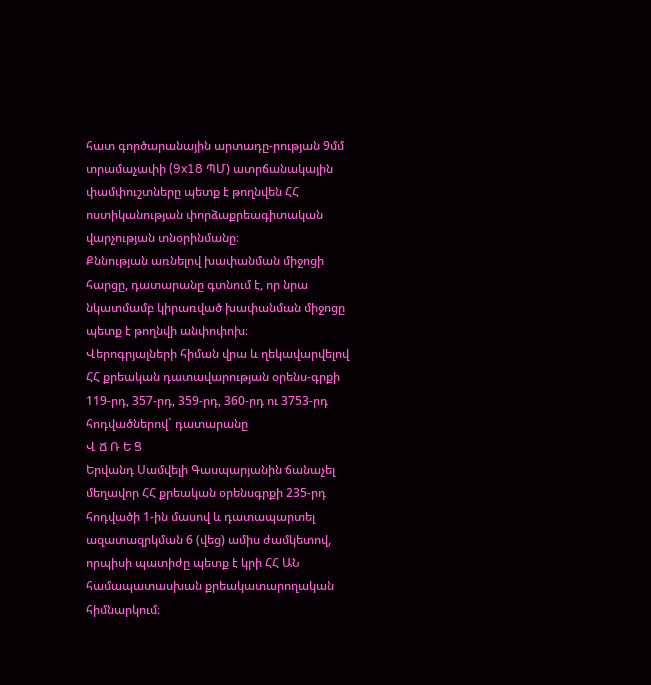հատ գործարանային արտադը-րության 9մմ տրամաչափի (9x18 ՊՄ) ատրճանակային փամփուշտները պետք է թողնվեն ՀՀ ոստիկանության փորձաքրեագիտական վարչության տնօրինմանը։
Քննության առնելով խափանման միջոցի հարցը, դատարանը գտնում է, որ նրա նկատմամբ կիրառված խափանման միջոցը պետք է թողնվի անփոփոխ։
Վերոգրյալների հիման վրա և ղեկավարվելով ՀՀ քրեական դատավարության օրենս-գրքի 119-րդ, 357-րդ, 359-րդ, 360-րդ ու 3753-րդ հոդվածներով` դատարանը
Վ Ճ Ռ Ե Ց
Երվանդ Սամվելի Գասպարյանին ճանաչել մեղավոր ՀՀ քրեական օրենսգրքի 235-րդ հոդվածի 1-ին մասով և դատապարտել ազատազրկման 6 (վեց) ամիս ժամկետով, որպիսի պատիժը պետք է կրի ՀՀ ԱՆ համապատասխան քրեակատարողական հիմնարկում։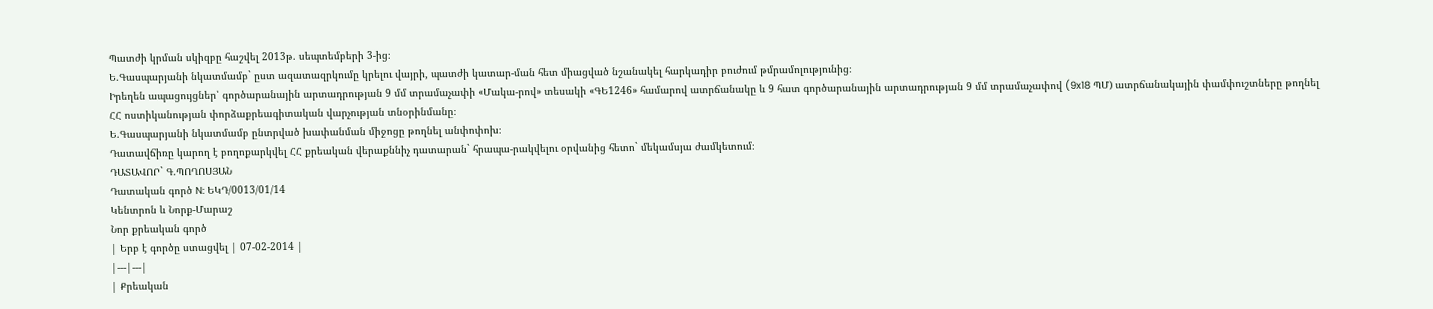Պատժի կրման սկիզբը հաշվել 2013թ. սեպտեմբերի 3-ից։
Ե.Գասպարյանի նկատմամբ` ըստ ազատազրկումը կրելու վայրի, պատժի կատար-ման հետ միացված նշանակել հարկադիր բուժում թմրամոլությունից։
Իրեղեն ապացույցներ՝ գործարանային արտադրության 9 մմ տրամաչափի «Մակա-րով» տեսակի «ԳԵ1246» համարով ատրճանակը և 9 հատ գործարանային արտադրության 9 մմ տրամաչափով (9x18 ՊՄ) ատրճանակային փամփուշտները թողնել ՀՀ ոստիկանության փորձաքրեագիտական վարչության տնօրինմանը։
Ե.Գասպարյանի նկատմամբ ընտրված խափանման միջոցը թողնել անփոփոխ։
Դատավճիռը կարող է բողոքարկվել ՀՀ քրեական վերաքննիչ դատարան` հրապա-րակվելու օրվանից հետո` մեկամսյա ժամկետում։
ԴԱՏԱՎՈՐ` Գ.ՊՈՂՈՍՅԱՆ
Դատական գործ N: ԵԿԴ/0013/01/14
Կենտրոն և Նորք-Մարաշ
Նոր քրեական գործ
| Երբ է գործը ստացվել | 07-02-2014 |
|---|---|
| Քրեական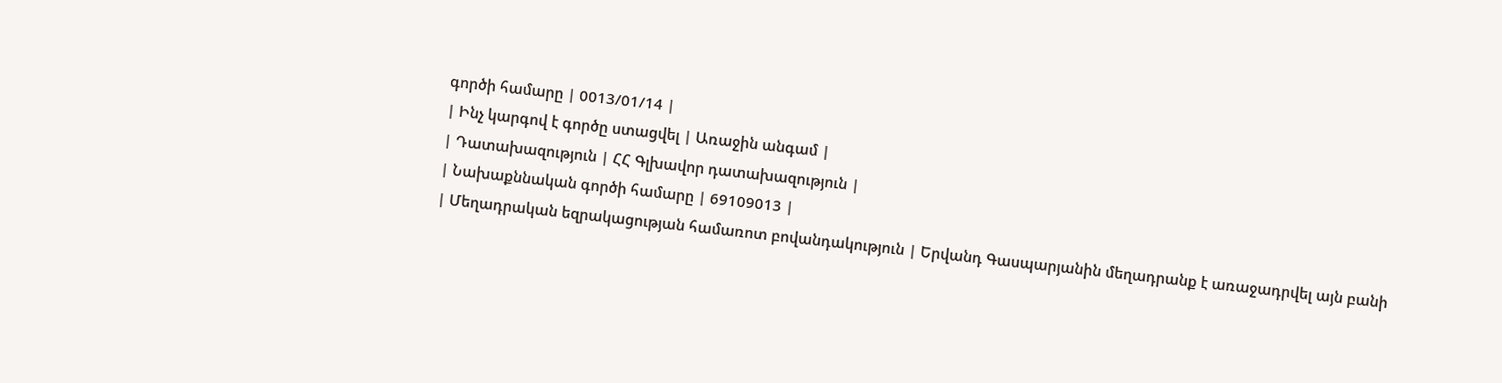գործի համարը | 0013/01/14 |
| Ինչ կարգով է գործը ստացվել | Առաջին անգամ |
| Դատախազություն | ՀՀ Գլխավոր դատախազություն |
| Նախաքննական գործի համարը | 69109013 |
| Մեղադրական եզրակացության համառոտ բովանդակություն | Երվանդ Գասպարյանին մեղադրանք է առաջադրվել այն բանի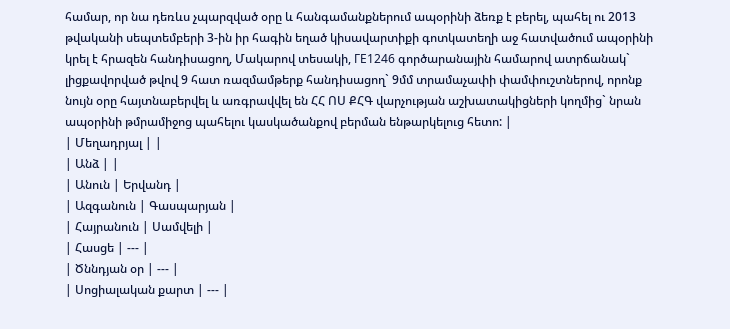համար, որ նա դեռևս չպարզված օրը և հանգամանքներում ապօրինի ձեռք է բերել, պահել ու 2013 թվականի սեպտեմբերի 3-ին իր հագին եղած կիսավարտիքի գոտկատեղի աջ հատվածում ապօրինի կրել է հրազեն հանդիսացող, Մակարով տեսակի, ГЕ1246 գործարանային համարով ատրճանակ` լիցքավորված թվով 9 հատ ռազմամթերք հանդիսացող` 9մմ տրամաչափի փամփուշտներով, որոնք նույն օրը հայտնաբերվել և առգրավվել են ՀՀ ՈՍ ՔՀԳ վարչության աշխատակիցների կողմից` նրան ապօրինի թմրամիջոց պահելու կասկածանքով բերման ենթարկելուց հետո: |
| Մեղադրյալ | |
| Անձ | |
| Անուն | Երվանդ |
| Ազգանուն | Գասպարյան |
| Հայրանուն | Սամվելի |
| Հասցե | --- |
| Ծննդյան օր | --- |
| Սոցիալական քարտ | --- |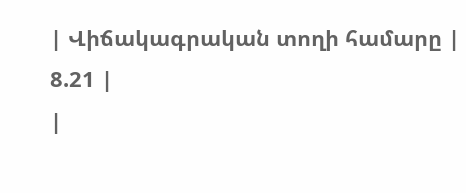| Վիճակագրական տողի համարը | 8.21 |
|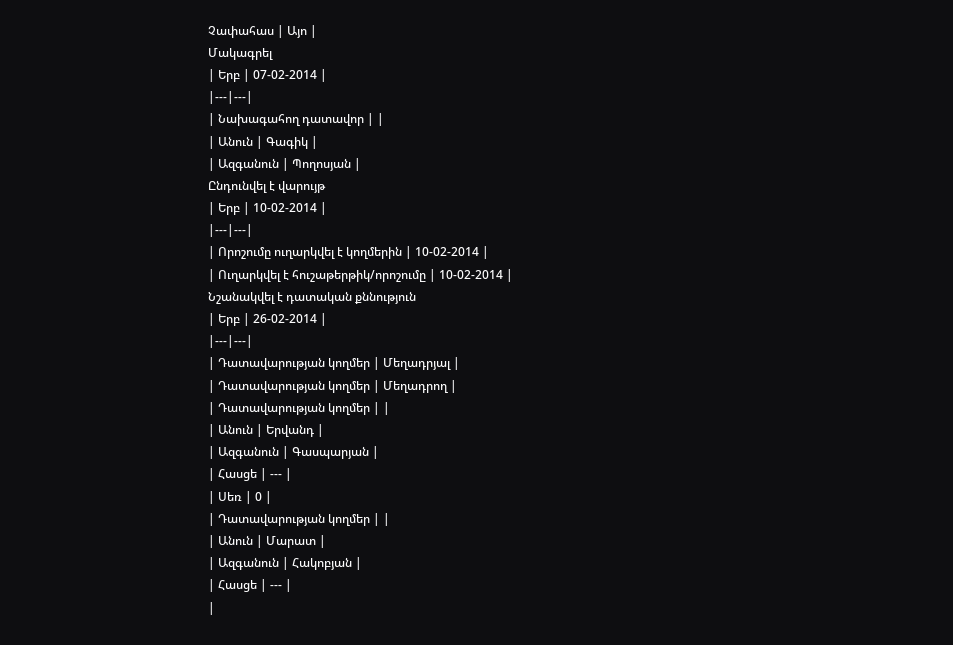Չափահաս | Այո |
Մակագրել
| Երբ | 07-02-2014 |
|---|---|
| Նախագահող դատավոր | |
| Անուն | Գագիկ |
| Ազգանուն | Պողոսյան |
Ընդունվել է վարույթ
| Երբ | 10-02-2014 |
|---|---|
| Որոշումը ուղարկվել է կողմերին | 10-02-2014 |
| Ուղարկվել է հուշաթերթիկ/որոշումը | 10-02-2014 |
Նշանակվել է դատական քննություն
| Երբ | 26-02-2014 |
|---|---|
| Դատավարության կողմեր | Մեղադրյալ |
| Դատավարության կողմեր | Մեղադրող |
| Դատավարության կողմեր | |
| Անուն | Երվանդ |
| Ազգանուն | Գասպարյան |
| Հասցե | --- |
| Սեռ | 0 |
| Դատավարության կողմեր | |
| Անուն | Մարատ |
| Ազգանուն | Հակոբյան |
| Հասցե | --- |
|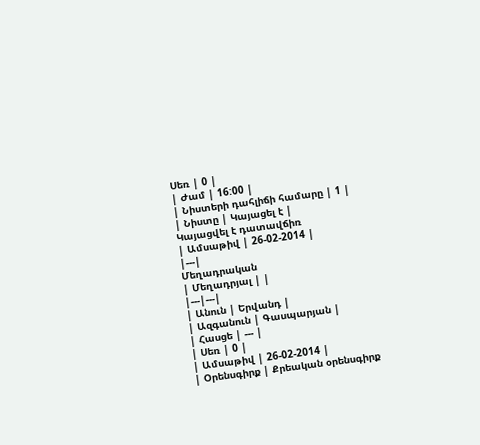Սեռ | 0 |
| Ժամ | 16:00 |
| Նիստերի դահլիճի համարը | 1 |
| Նիստը | Կայացել է |
Կայացվել է դատավճիռ
| Ամսաթիվ | 26-02-2014 |
|---|
Մեղադրական
| Մեղադրյալ | |
|---|---|
| Անուն | Երվանդ |
| Ազգանուն | Գասպարյան |
| Հասցե | --- |
| Սեռ | 0 |
| Ամսաթիվ | 26-02-2014 |
| Օրենսգիրք | Քրեական օրենսգիրք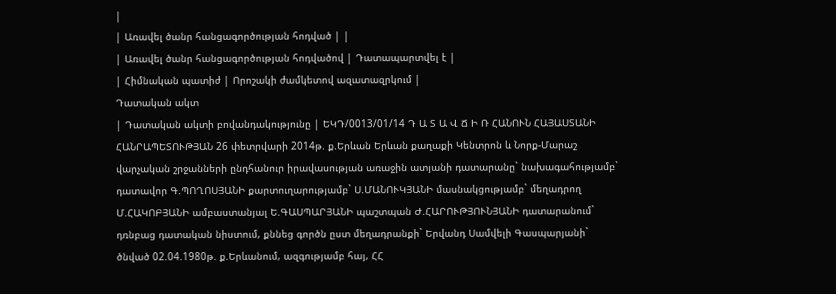|
| Առավել ծանր հանցագործության հոդված | |
| Առավել ծանր հանցագործության հոդվածով | Դատապարտվել է |
| Հիմնական պատիժ | Որոշակի ժամկետով ազատազրկում |
Դատական ակտ
| Դատական ակտի բովանդակությունը | ԵԿԴ/0013/01/14 Դ Ա Տ Ա Վ Ճ Ի Ռ ՀԱՆՈՒՆ ՀԱՅԱՍՏԱՆԻ ՀԱՆՐԱՊԵՏՈՒԹՅԱՆ 26 փետրվարի 2014թ. ք.Երևան Երևան քաղաքի Կենտրոն և Նորք-Մարաշ վարչական շրջանների ընդհանուր իրավասության առաջին ատյանի դատարանը` նախագահությամբ` դատավոր Գ.ՊՈՂՈՍՅԱՆԻ քարտուղարությամբ` Ս.ՄԱՆՈՒԿՅԱՆԻ մասնակցությամբ` մեղադրող Մ.ՀԱԿՈԲՅԱՆԻ ամբաստանյալ Ե.ԳԱՍՊԱՐՅԱՆԻ պաշտպան Ժ.ՀԱՐՈՒԹՅՈՒՆՅԱՆԻ դատարանում` դռնբաց դատական նիստում, քննեց գործն ըստ մեղադրանքի` Երվանդ Սամվելի Գասպարյանի` ծնված 02.04.1980թ. ք.Երևանում, ազգությամբ հայ, ՀՀ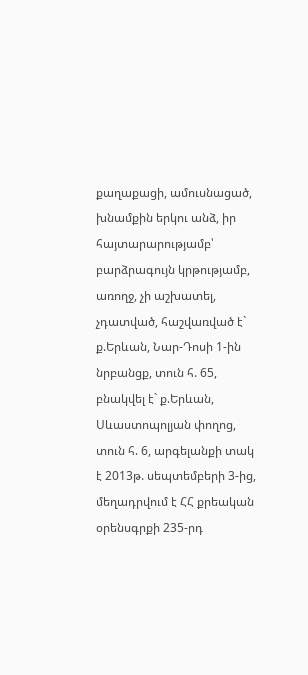քաղաքացի, ամուսնացած, խնամքին երկու անձ, իր հայտարարությամբ՝ բարձրագույն կրթությամբ, առողջ, չի աշխատել, չդատված, հաշվառված է` ք.Երևան, Նար-Դոսի 1-ին նրբանցք, տուն հ. 65, բնակվել է` ք.Երևան, Սևաստոպոլյան փողոց, տուն հ. 6, արգելանքի տակ է 2013թ. սեպտեմբերի 3-ից, մեղադրվում է ՀՀ քրեական օրենսգրքի 235-րդ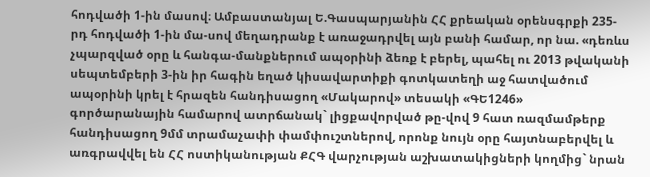հոդվածի 1-ին մասով։ Ամբաստանյալ Ե.Գասպարյանին ՀՀ քրեական օրենսգրքի 235-րդ հոդվածի 1-ին մա-սով մեղադրանք է առաջադրվել այն բանի համար, որ նա. «դեռևս չպարզված օրը և հանգա-մանքներում ապօրինի ձեռք է բերել, պահել ու 2013 թվականի սեպտեմբերի 3-ին իր հագին եղած կիսավարտիքի գոտկատեղի աջ հատվածում ապօրինի կրել է հրազեն հանդիսացող «Մակարով» տեսակի «ԳԵ1246» գործարանային համարով ատրճանակ` լիցքավորված թը-վով 9 հատ ռազմամթերք հանդիսացող 9մմ տրամաչափի փամփուշտներով, որոնք նույն օրը հայտնաբերվել և առգրավվել են ՀՀ ոստիկանության ՔՀԳ վարչության աշխատակիցների կողմից` նրան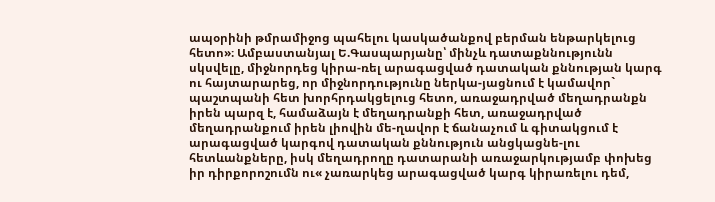ապօրինի թմրամիջոց պահելու կասկածանքով բերման ենթարկելուց հետո»։ Ամբաստանյալ Ե.Գասպարյանը՝ մինչև դատաքննությունն սկսվելը, միջնորդեց կիրա-ռել արագացված դատական քննության կարգ ու հայտարարեց, որ միջնորդությունը ներկա-յացնում է կամավոր` պաշտպանի հետ խորհրդակցելուց հետո, առաջադրված մեղադրանքն իրեն պարզ է, համաձայն է մեղադրանքի հետ, առաջադրված մեղադրանքում իրեն լիովին մե-ղավոր է ճանաչում և գիտակցում է արագացված կարգով դատական քննություն անցկացնե-լու հետևանքները, իսկ մեղադրողը դատարանի առաջարկությամբ փոխեց իր դիրքորոշումն ու« չառարկեց արագացված կարգ կիրառելու դեմ,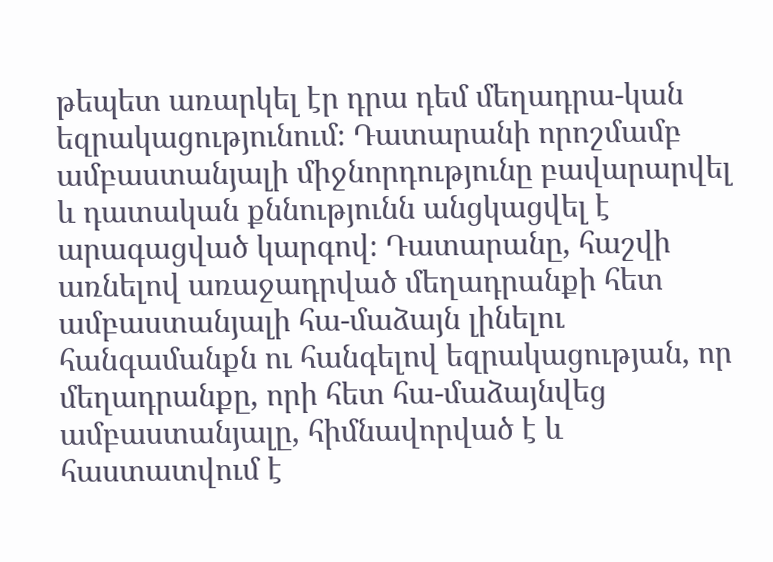թեպետ առարկել էր դրա դեմ մեղադրա-կան եզրակացությունում։ Դատարանի որոշմամբ ամբաստանյալի միջնորդությունը բավարարվել և դատական քննությունն անցկացվել է արագացված կարգով։ Դատարանը, հաշվի առնելով առաջադրված մեղադրանքի հետ ամբաստանյալի հա-մաձայն լինելու հանգամանքն ու հանգելով եզրակացության, որ մեղադրանքը, որի հետ հա-մաձայնվեց ամբաստանյալը, հիմնավորված է և հաստատվում է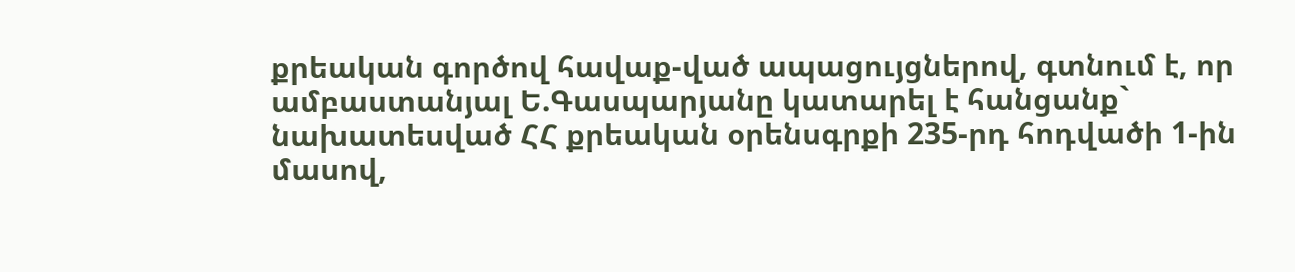քրեական գործով հավաք-ված ապացույցներով, գտնում է, որ ամբաստանյալ Ե.Գասպարյանը կատարել է հանցանք` նախատեսված ՀՀ քրեական օրենսգրքի 235-րդ հոդվածի 1-ին մասով,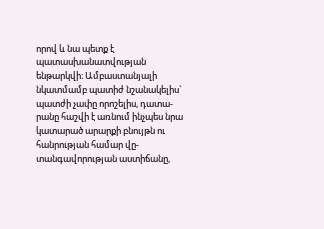որով և նա պետք է պատասխանատվության ենթարկվի։ Ամբաստանյալի նկատմամբ պատիժ նշանակելիս` պատժի չափը որոշելիս, դատա-րանը հաշվի է առնում ինչպես նրա կատարած արարքի բնույթն ու հանրության համար վը-տանգավորության աստիճանը,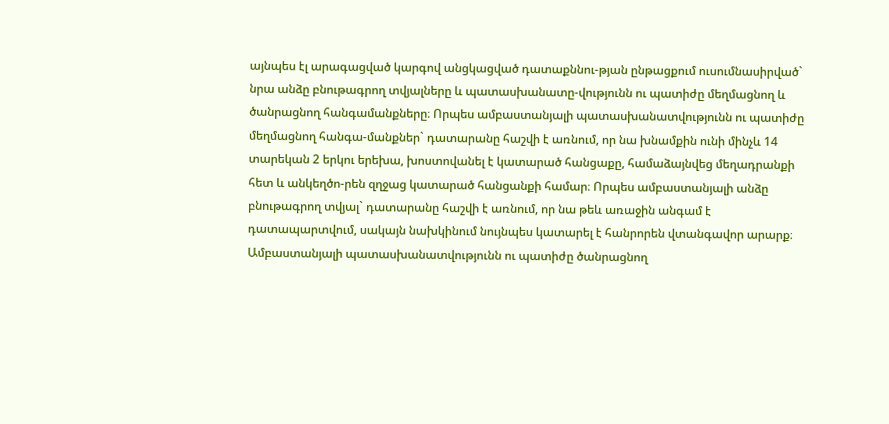այնպես էլ արագացված կարգով անցկացված դատաքննու-թյան ընթացքում ուսումնասիրված` նրա անձը բնութագրող տվյալները և պատասխանատը-վությունն ու պատիժը մեղմացնող և ծանրացնող հանգամանքները։ Որպես ամբաստանյալի պատասխանատվությունն ու պատիժը մեղմացնող հանգա-մանքներ` դատարանը հաշվի է առնում, որ նա խնամքին ունի մինչև 14 տարեկան 2 երկու երեխա, խոստովանել է կատարած հանցաքը, համաձայնվեց մեղադրանքի հետ և անկեղծո-րեն զղջաց կատարած հանցանքի համար։ Որպես ամբաստանյալի անձը բնութագրող տվյալ` դատարանը հաշվի է առնում, որ նա թեև առաջին անգամ է դատապարտվում, սակայն նախկինում նույնպես կատարել է հանրորեն վտանգավոր արարք։ Ամբաստանյալի պատասխանատվությունն ու պատիժը ծանրացնող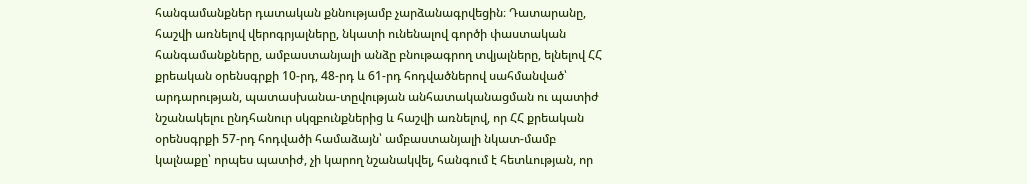հանգամանքներ դատական քննությամբ չարձանագրվեցին։ Դատարանը, հաշվի առնելով վերոգրյալները, նկատի ունենալով գործի փաստական հանգամանքները, ամբաստանյալի անձը բնութագրող տվյալները, ելնելով ՀՀ քրեական օրենսգրքի 10-րդ, 48-րդ և 61-րդ հոդվածներով սահմանված՝ արդարության, պատասխանա-տըվության անհատականացման ու պատիժ նշանակելու ընդհանուր սկզբունքներից և հաշվի առնելով, որ ՀՀ քրեական օրենսգրքի 57-րդ հոդվածի համաձայն՝ ամբաստանյալի նկատ-մամբ կալնաքը՝ որպես պատիժ, չի կարող նշանակվել, հանգում է հետևության, որ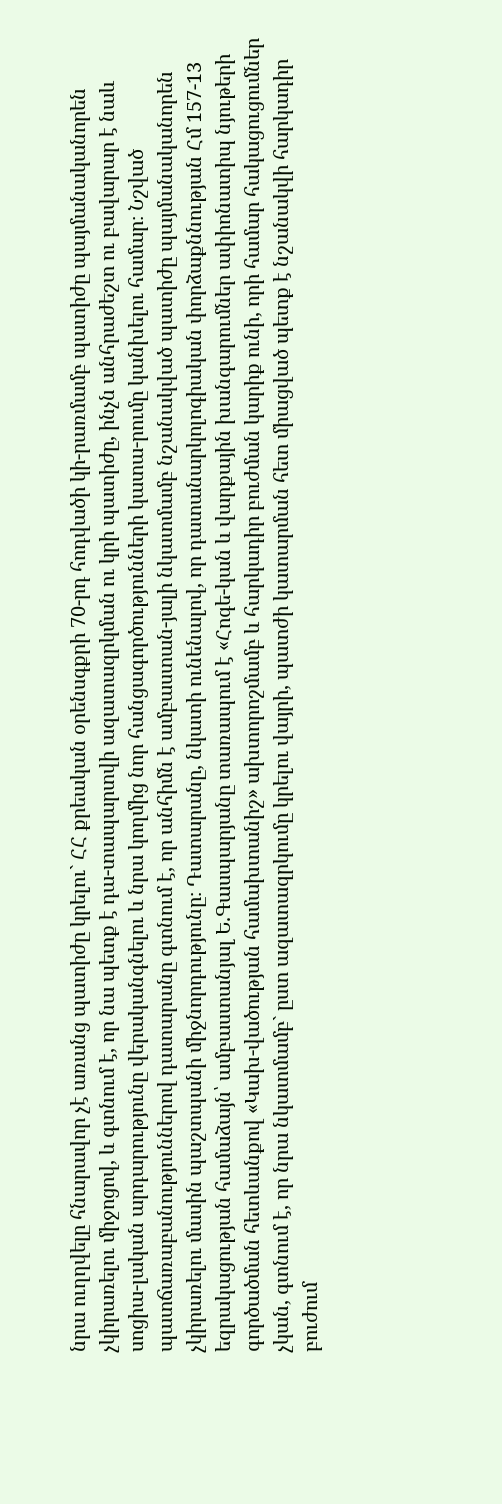նրա ուղղվելը հնարավոր չէ առանց պատիժը կրելու` ՀՀ քրեական օրենսգքրի 70-րդ հոդվածի կի-րառմամբ պատիժը պայմանականորեն չկիրառելու միջոցով, և գտնում է, որ նա պետք է դա-տապարտվի ազատազրկման ու կրի պատիժը, ինչն անհրաժեշտ ու բավարար է նաև սոցիա-լական արդարությունը վերականգնելու և նրա կողմից նոր հանցագործությունների կատա-րումը կանխելու համար։ Նշված պատճառաբանություններով դատարանը գտնում է, որ անհիմն է ամբաստան-յալի նկատմամբ նշանակված պատիժը պայմանականորեն չկիրառելու մասին պաշտպանի միջնորդությունը։ Դատարանը, նկատի ունենալով, որ դատանարկոլոգիական փորձաքննության Հմ 157-13 եզրակացության համաձայն՝ ամբաստանյալ Ե.Գասպարյանը տառապում է «Հոգե-կան և վարքային խանգարումներ ափիոնատիպ նյութերի գործածման հետևանքով «Կախ-վածության համախտանիշ» ախտորոշմամբ և հարկադիր բուժման կարիք ունի, որի համար հակացուցումներ չկան, գտնում է, որ նրա նկատմամբ` ըստ ազատազրկումը կրելու վայրի, պատժի կատարման հետ միացված պետք է նշանակվի հարկադիր բուժում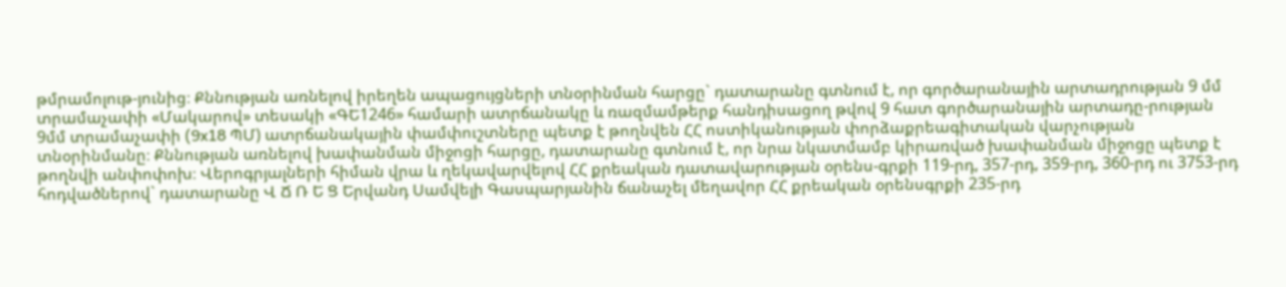թմրամոլութ-յունից։ Քննության առնելով իրեղեն ապացույցների տնօրինման հարցը` դատարանը գտնում է, որ գործարանային արտադրության 9 մմ տրամաչափի «Մակարով» տեսակի «ԳԵ1246» համարի ատրճանակը և ռազմամթերք հանդիսացող թվով 9 հատ գործարանային արտադը-րության 9մմ տրամաչափի (9x18 ՊՄ) ատրճանակային փամփուշտները պետք է թողնվեն ՀՀ ոստիկանության փորձաքրեագիտական վարչության տնօրինմանը։ Քննության առնելով խափանման միջոցի հարցը, դատարանը գտնում է, որ նրա նկատմամբ կիրառված խափանման միջոցը պետք է թողնվի անփոփոխ։ Վերոգրյալների հիման վրա և ղեկավարվելով ՀՀ քրեական դատավարության օրենս-գրքի 119-րդ, 357-րդ, 359-րդ, 360-րդ ու 3753-րդ հոդվածներով` դատարանը Վ Ճ Ռ Ե Ց Երվանդ Սամվելի Գասպարյանին ճանաչել մեղավոր ՀՀ քրեական օրենսգրքի 235-րդ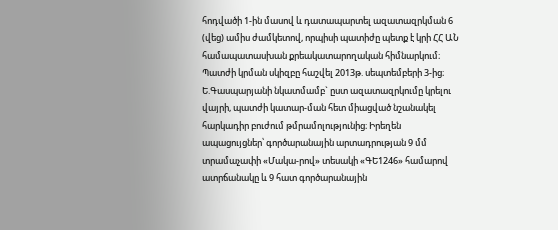հոդվածի 1-ին մասով և դատապարտել ազատազրկման 6 (վեց) ամիս ժամկետով, որպիսի պատիժը պետք է կրի ՀՀ ԱՆ համապատասխան քրեակատարողական հիմնարկում։ Պատժի կրման սկիզբը հաշվել 2013թ. սեպտեմբերի 3-ից։ Ե.Գասպարյանի նկատմամբ` ըստ ազատազրկումը կրելու վայրի, պատժի կատար-ման հետ միացված նշանակել հարկադիր բուժում թմրամոլությունից։ Իրեղեն ապացույցներ՝ գործարանային արտադրության 9 մմ տրամաչափի «Մակա-րով» տեսակի «ԳԵ1246» համարով ատրճանակը և 9 հատ գործարանային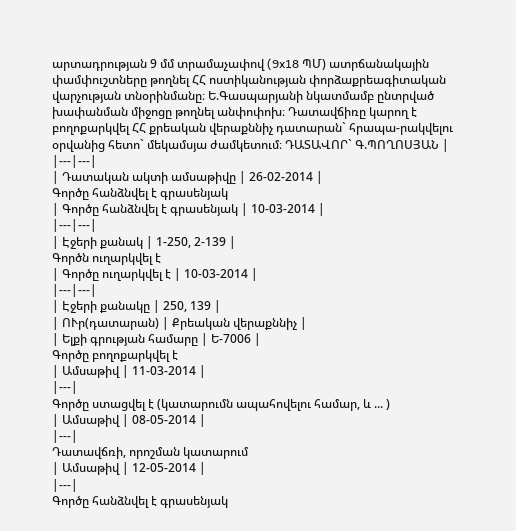արտադրության 9 մմ տրամաչափով (9x18 ՊՄ) ատրճանակային փամփուշտները թողնել ՀՀ ոստիկանության փորձաքրեագիտական վարչության տնօրինմանը։ Ե.Գասպարյանի նկատմամբ ընտրված խափանման միջոցը թողնել անփոփոխ։ Դատավճիռը կարող է բողոքարկվել ՀՀ քրեական վերաքննիչ դատարան` հրապա-րակվելու օրվանից հետո` մեկամսյա ժամկետում։ ԴԱՏԱՎՈՐ` Գ.ՊՈՂՈՍՅԱՆ |
|---|---|
| Դատական ակտի ամսաթիվը | 26-02-2014 |
Գործը հանձնվել է գրասենյակ
| Գործը հանձնվել է գրասենյակ | 10-03-2014 |
|---|---|
| Էջերի քանակ | 1-250, 2-139 |
Գործն ուղարկվել է
| Գործը ուղարկվել է | 10-03-2014 |
|---|---|
| Էջերի քանակը | 250, 139 |
| ՈՒր(դատարան) | Քրեական վերաքննիչ |
| Ելքի գրության համարը | Ե-7006 |
Գործը բողոքարկվել է
| Ամսաթիվ | 11-03-2014 |
|---|
Գործը ստացվել է (կատարումն ապահովելու համար, և ... )
| Ամսաթիվ | 08-05-2014 |
|---|
Դատավճռի, որոշման կատարում
| Ամսաթիվ | 12-05-2014 |
|---|
Գործը հանձնվել է գրասենյակ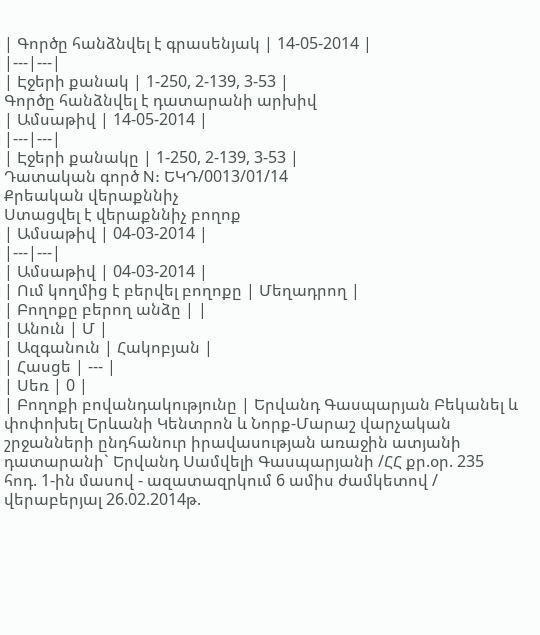| Գործը հանձնվել է գրասենյակ | 14-05-2014 |
|---|---|
| Էջերի քանակ | 1-250, 2-139, 3-53 |
Գործը հանձնվել է դատարանի արխիվ
| Ամսաթիվ | 14-05-2014 |
|---|---|
| Էջերի քանակը | 1-250, 2-139, 3-53 |
Դատական գործ N: ԵԿԴ/0013/01/14
Քրեական վերաքննիչ
Ստացվել է վերաքննիչ բողոք
| Ամսաթիվ | 04-03-2014 |
|---|---|
| Ամսաթիվ | 04-03-2014 |
| Ում կողմից է բերվել բողոքը | Մեղադրող |
| Բողոքը բերող անձը | |
| Անուն | Մ |
| Ազգանուն | Հակոբյան |
| Հասցե | --- |
| Սեռ | 0 |
| Բողոքի բովանդակությունը | Երվանդ Գասպարյան Բեկանել և փոփոխել Երևանի Կենտրոն և Նորք-Մարաշ վարչական շրջանների ընդհանուր իրավասության առաջին ատյանի դատարանի` Երվանդ Սամվելի Գասպարյանի /ՀՀ քր.օր. 235 հոդ. 1-ին մասով - ազատազրկում 6 ամիս ժամկետով / վերաբերյալ 26.02.2014թ.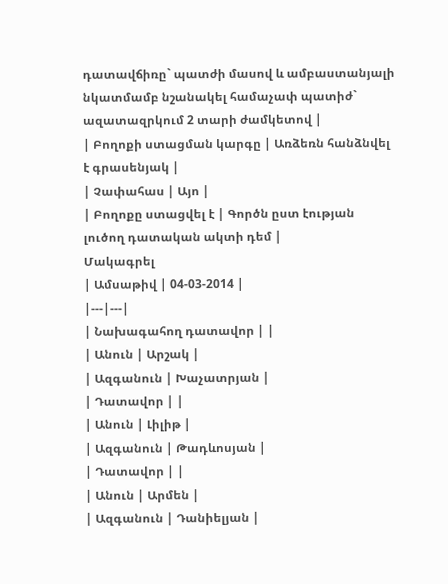դատավճիռը` պատժի մասով և ամբաստանյալի նկատմամբ նշանակել համաչափ պատիժ` ազատազրկում 2 տարի ժամկետով |
| Բողոքի ստացման կարգը | Առձեռն հանձնվել է գրասենյակ |
| Չափահաս | Այո |
| Բողոքը ստացվել է | Գործն ըստ էության լուծող դատական ակտի դեմ |
Մակագրել
| Ամսաթիվ | 04-03-2014 |
|---|---|
| Նախագահող դատավոր | |
| Անուն | Արշակ |
| Ազգանուն | Խաչատրյան |
| Դատավոր | |
| Անուն | Լիլիթ |
| Ազգանուն | Թադևոսյան |
| Դատավոր | |
| Անուն | Արմեն |
| Ազգանուն | Դանիելյան |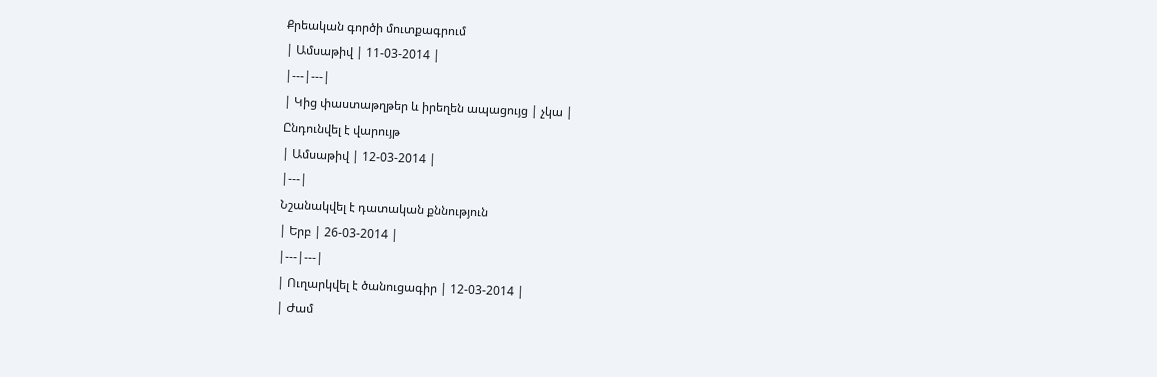Քրեական գործի մուտքագրում
| Ամսաթիվ | 11-03-2014 |
|---|---|
| Կից փաստաթղթեր և իրեղեն ապացույց | չկա |
Ընդունվել է վարույթ
| Ամսաթիվ | 12-03-2014 |
|---|
Նշանակվել է դատական քննություն
| Երբ | 26-03-2014 |
|---|---|
| Ուղարկվել է ծանուցագիր | 12-03-2014 |
| Ժամ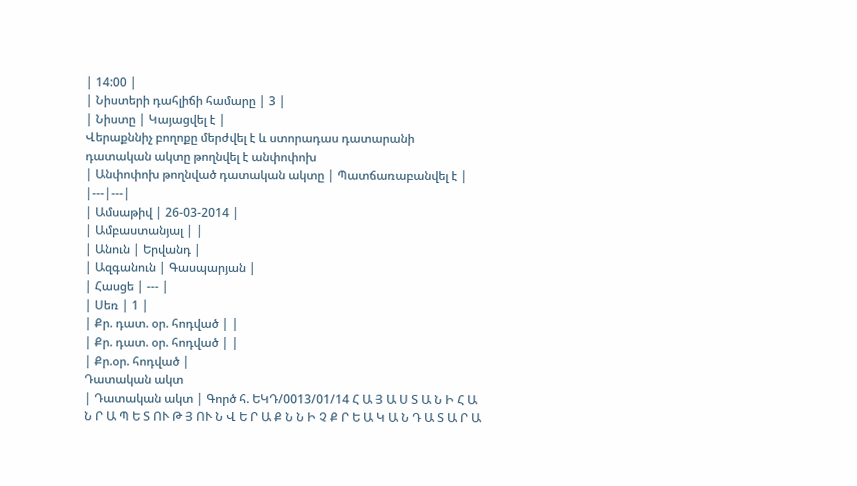| 14:00 |
| Նիստերի դահլիճի համարը | 3 |
| Նիստը | Կայացվել է |
Վերաքննիչ բողոքը մերժվել է և ստորադաս դատարանի դատական ակտը թողնվել է անփոփոխ
| Անփոփոխ թողնված դատական ակտը | Պատճառաբանվել է |
|---|---|
| Ամսաթիվ | 26-03-2014 |
| Ամբաստանյալ | |
| Անուն | Երվանդ |
| Ազգանուն | Գասպարյան |
| Հասցե | --- |
| Սեռ | 1 |
| Քր. դատ. օր. հոդված | |
| Քր. դատ. օր. հոդված | |
| Քր.օր. հոդված |
Դատական ակտ
| Դատական ակտ | Գործ հ. ԵԿԴ/0013/01/14 Հ Ա Յ Ա Ս Տ Ա Ն Ի Հ Ա Ն Ր Ա Պ Ե Տ ՈՒ Թ Յ ՈՒ Ն Վ Ե Ր Ա Ք Ն Ն Ի Չ Ք Ր Ե Ա Կ Ա Ն Դ Ա Տ Ա Ր Ա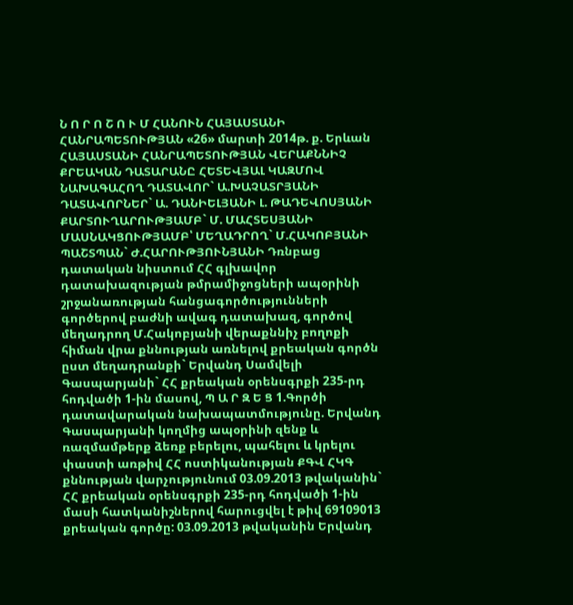Ն Ո Ր Ո Շ Ո Ւ Մ ՀԱՆՈՒՆ ՀԱՅԱՍՏԱՆԻ ՀԱՆՐԱՊԵՏՈՒԹՅԱՆ «26» մարտի 2014թ. ք. Երևան ՀԱՅԱՍՏԱՆԻ ՀԱՆՐԱՊԵՏՈՒԹՅԱՆ ՎԵՐԱՔՆՆԻՉ ՔՐԵԱԿԱՆ ԴԱՏԱՐԱՆԸ ՀԵՏԵՎՅԱԼ ԿԱԶՄՈՎ ՆԱԽԱԳԱՀՈՂ ԴԱՏԱՎՈՐ` Ա.ԽԱՉԱՏՐՅԱՆԻ ԴԱՏԱՎՈՐՆԵՐ` Ա. ԴԱՆԻԵԼՅԱՆԻ Լ. ԹԱԴԵՎՈՍՅԱՆԻ ՔԱՐՏՈՒՂԱՐՈՒԹՅԱՄԲ` Մ. ՄԱՀՏԵՍՅԱՆԻ ՄԱՍՆԱԿՑՈՒԹՅԱՄԲ՝ ՄԵՂԱԴՐՈՂ` Մ.ՀԱԿՈԲՅԱՆԻ ՊԱՇՏՊԱՆ` Ժ.ՀԱՐՈՒԹՅՈՒՆՅԱՆԻ Դռնբաց դատական նիստում ՀՀ գլխավոր դատախազության թմրամիջոցների ապօրինի շրջանառության հանցագործությունների գործերով բաժնի ավագ դատախազ, գործով մեղադրող Մ.Հակոբյանի վերաքննիչ բողոքի հիման վրա քննության առնելով քրեական գործն ըստ մեղադրանքի` Երվանդ Սամվելի Գասպարյանի` ՀՀ քրեական օրենսգրքի 235-րդ հոդվածի 1-ին մասով, Պ Ա Ր Զ Ե Ց 1.Գործի դատավարական նախապատմությունը. Երվանդ Գասպարյանի կողմից ապօրինի զենք և ռազմամթերք ձեռք բերելու, պահելու և կրելու փաստի առթիվ ՀՀ ոստիկանության ՔԳՎ ՀԿԳ քննության վարչությունում 03.09.2013 թվականին` ՀՀ քրեական օրենսգրքի 235-րդ հոդվածի 1-ին մասի հատկանիշներով հարուցվել է թիվ 69109013 քրեական գործը: 03.09.2013 թվականին Երվանդ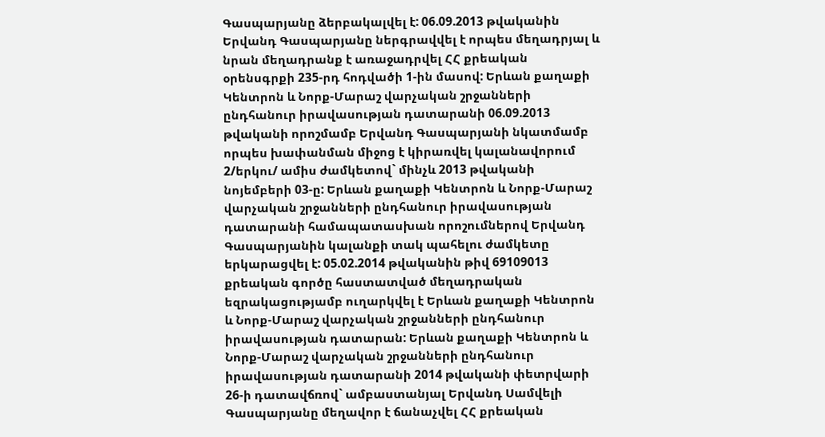Գասպարյանը ձերբակալվել է: 06.09.2013 թվականին Երվանդ Գասպարյանը ներգրավվել է որպես մեղադրյալ և նրան մեղադրանք է առաջադրվել ՀՀ քրեական օրենսգրքի 235-րդ հոդվածի 1-ին մասով: Երևան քաղաքի Կենտրոն և Նորք-Մարաշ վարչական շրջանների ընդհանուր իրավասության դատարանի 06.09.2013 թվականի որոշմամբ Երվանդ Գասպարյանի նկատմամբ որպես խափանման միջոց է կիրառվել կալանավորում 2/երկու/ ամիս ժամկետով` մինչև 2013 թվականի նոյեմբերի 03-ը: Երևան քաղաքի Կենտրոն և Նորք-Մարաշ վարչական շրջանների ընդհանուր իրավասության դատարանի համապատասխան որոշումներով Երվանդ Գասպարյանին կալանքի տակ պահելու ժամկետը երկարացվել է: 05.02.2014 թվականին թիվ 69109013 քրեական գործը հաստատված մեղադրական եզրակացությամբ ուղարկվել է Երևան քաղաքի Կենտրոն և Նորք-Մարաշ վարչական շրջանների ընդհանուր իրավասության դատարան: Երևան քաղաքի Կենտրոն և Նորք-Մարաշ վարչական շրջանների ընդհանուր իրավասության դատարանի 2014 թվականի փետրվարի 26-ի դատավճռով` ամբաստանյալ Երվանդ Սամվելի Գասպարյանը մեղավոր է ճանաչվել ՀՀ քրեական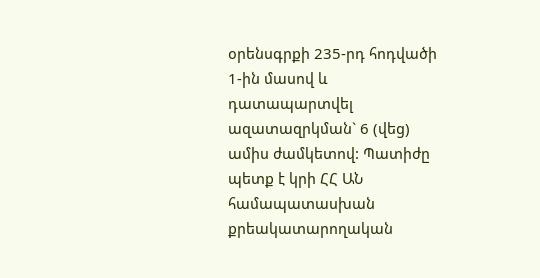օրենսգրքի 235-րդ հոդվածի 1-ին մասով և դատապարտվել ազատազրկման` 6 (վեց) ամիս ժամկետով: Պատիժը պետք է կրի ՀՀ ԱՆ համապատասխան քրեակատարողական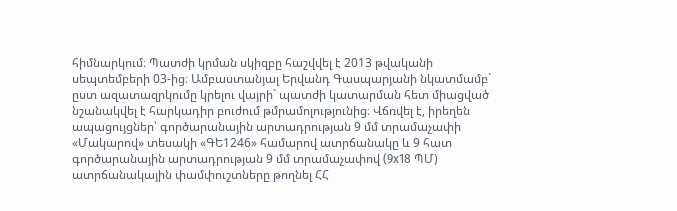հիմնարկում։ Պատժի կրման սկիզբը հաշվվել է 2013 թվականի սեպտեմբերի 03-ից։ Ամբաստանյալ Երվանդ Գասպարյանի նկատմամբ` ըստ ազատազրկումը կրելու վայրի` պատժի կատարման հետ միացված նշանակվել է հարկադիր բուժում թմրամոլությունից։ Վճռվել է, իրեղեն ապացույցներ՝ գործարանային արտադրության 9 մմ տրամաչափի «Մակարով» տեսակի «ԳԵ1246» համարով ատրճանակը և 9 հատ գործարանային արտադրության 9 մմ տրամաչափով (9x18 ՊՄ) ատրճանակային փամփուշտները թողնել ՀՀ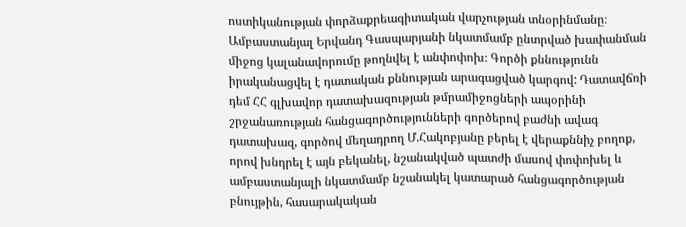ոստիկանության փորձաքրեագիտական վարչության տնօրինմանը։ Ամբաստանյալ Երվանդ Գասպարյանի նկատմամբ ընտրված խափանման միջոց կալանավորումը թողնվել է անփոփոխ։ Գործի քննությունն իրականացվել է դատական քննության արագացված կարգով: Դատավճռի դեմ ՀՀ գլխավոր դատախազության թմրամիջոցների ապօրինի շրջանառության հանցագործությունների գործերով բաժնի ավագ դատախազ, գործով մեղադրող Մ.Հակոբյանը բերել է վերաքննիչ բողոք, որով խնդրել է այն բեկանել, նշանակված պատժի մասով փոփոխել և ամբաստանյալի նկատմամբ նշանակել կատարած հանցագործության բնույթին, հասարակական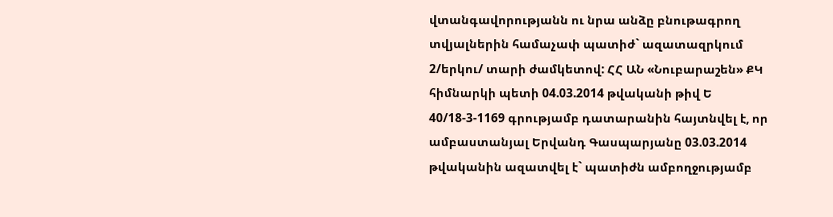վտանգավորությանն ու նրա անձը բնութագրող տվյալներին համաչափ պատիժ` ազատազրկում 2/երկու/ տարի ժամկետով: ՀՀ ԱՆ «Նուբարաշեն» ՔԿ հիմնարկի պետի 04.03.2014 թվականի թիվ Ե 40/18-3-1169 գրությամբ դատարանին հայտնվել է, որ ամբաստանյալ Երվանդ Գասպարյանը 03.03.2014 թվականին ազատվել է` պատիժն ամբողջությամբ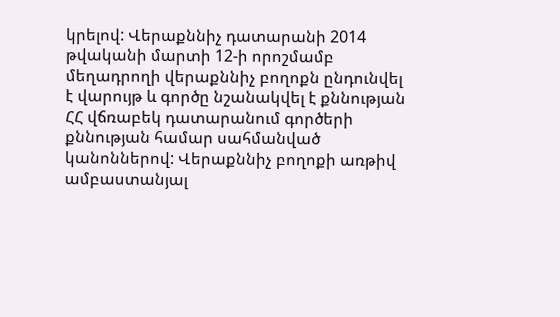կրելով: Վերաքննիչ դատարանի 2014 թվականի մարտի 12-ի որոշմամբ մեղադրողի վերաքննիչ բողոքն ընդունվել է վարույթ և գործը նշանակվել է քննության ՀՀ վճռաբեկ դատարանում գործերի քննության համար սահմանված կանոններով: Վերաքննիչ բողոքի առթիվ ամբաստանյալ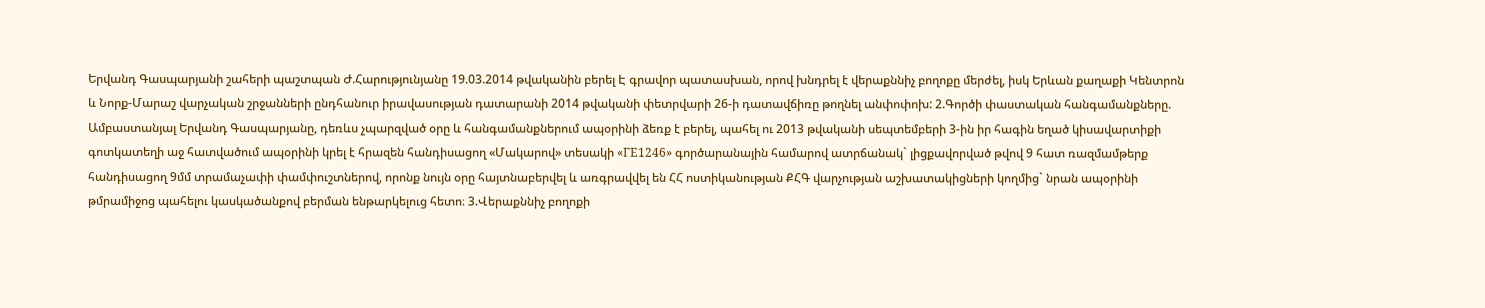Երվանդ Գասպարյանի շահերի պաշտպան Ժ.Հարությունյանը 19.03.2014 թվականին բերել Է գրավոր պատասխան, որով խնդրել է վերաքննիչ բողոքը մերժել, իսկ Երևան քաղաքի Կենտրոն և Նորք-Մարաշ վարչական շրջանների ընդհանուր իրավասության դատարանի 2014 թվականի փետրվարի 26-ի դատավճիռը թողնել անփոփոխ: 2.Գործի փաստական հանգամանքները. Ամբաստանյալ Երվանդ Գասպարյանը, դեռևս չպարզված օրը և հանգամանքներում ապօրինի ձեռք է բերել, պահել ու 2013 թվականի սեպտեմբերի 3-ին իր հագին եղած կիսավարտիքի գոտկատեղի աջ հատվածում ապօրինի կրել է հրազեն հանդիսացող «Մակարով» տեսակի «ГЕ1246» գործարանային համարով ատրճանակ` լիցքավորված թվով 9 հատ ռազմամթերք հանդիսացող 9մմ տրամաչափի փամփուշտներով, որոնք նույն օրը հայտնաբերվել և առգրավվել են ՀՀ ոստիկանության ՔՀԳ վարչության աշխատակիցների կողմից` նրան ապօրինի թմրամիջոց պահելու կասկածանքով բերման ենթարկելուց հետո։ 3.Վերաքննիչ բողոքի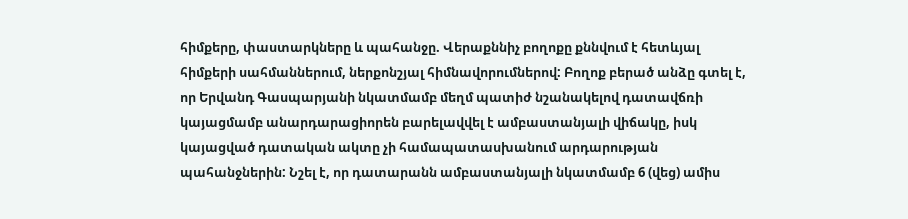հիմքերը, փաստարկները և պահանջը. Վերաքննիչ բողոքը քննվում է հետևյալ հիմքերի սահմաններում, ներքոնշյալ հիմնավորումներով: Բողոք բերած անձը գտել է, որ Երվանդ Գասպարյանի նկատմամբ մեղմ պատիժ նշանակելով դատավճռի կայացմամբ անարդարացիորեն բարելավվել է ամբաստանյալի վիճակը, իսկ կայացված դատական ակտը չի համապատասխանում արդարության պահանջներին: Նշել է, որ դատարանն ամբաստանյալի նկատմամբ 6 (վեց) ամիս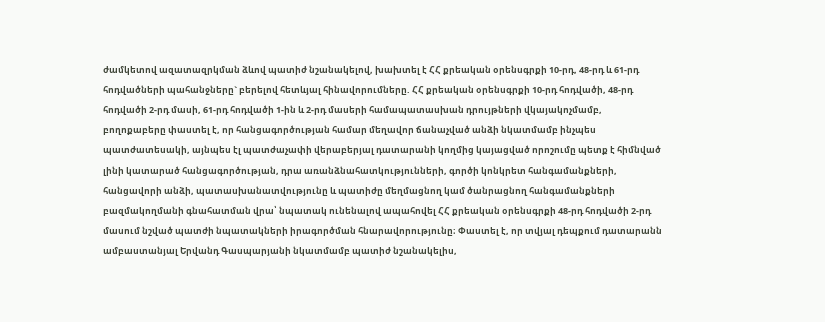ժամկետով ազատազրկման ձևով պատիժ նշանակելով, խախտել է ՀՀ քրեական օրենսգրքի 10-րդ, 48-րդ և 61-րդ հոդվածների պահանջները` բերելով հետևյալ հինավորումները. ՀՀ քրեական օրենսգրքի 10-րդ հոդվածի, 48-րդ հոդվածի 2-րդ մասի, 61-րդ հոդվածի 1-ին և 2-րդ մասերի համապատասխան դրույթների վկայակոչմամբ, բողոքաբերը փաստել է, որ հանցագործության համար մեղավոր ճանաչված անձի նկատմամբ ինչպես պատժատեսակի, այնպես էլ պատժաչափի վերաբերյալ դատարանի կողմից կայացված որոշումը պետք է հիմնված լինի կատարած հանցագործության, դրա առանձնահատկությունների, գործի կոնկրետ հանգամանքների, հանցավորի անձի, պատասխանատվությունը և պատիժը մեղմացնող կամ ծանրացնող հանգամանքների բազմակողմանի գնահատման վրա՝ նպատակ ունենալով ապահովել ՀՀ քրեական օրենսգրքի 48-րդ հոդվածի 2-րդ մասում նշված պատժի նպատակների իրագործման հնարավորությունը։ Փաստել է, որ տվյալ դեպքում դատարանն ամբաստանյալ Երվանդ Գասպարյանի նկատմամբ պատիժ նշանակելիս,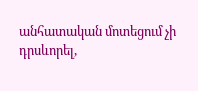անհատական մոտեցում չի դրսևորել,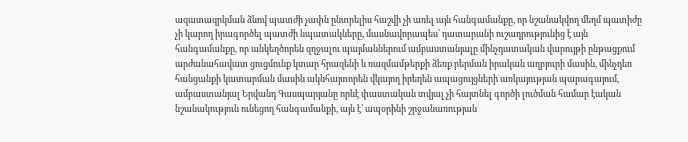ազատազրկման ձևով պատժի չափն ընտրելիս հաշվի չի առել այն հանգամանքը, որ նշանակվող մեղմ պատիժը չի կարող իրագործել պատժի նպատակները, մասնավորապես՝ դատարանի ուշադրությունից է այն հանգամանքը, որ անկեղծորեն զղջալու պայմաններում ամբաստանյալը մինչդատական վարույթի ընթացքում արժանահավատ ցուցմունք կտար հրազենի և ռազմամթերքի ձեռք բերման իրական աղբյուրի մասին, մինչդեռ հանցանքի կատարման մասին ակնհայտորեն վկայող իրեղեն ապացույցների առկայության պարագայում, ամբաստանյալ Երվանդ Գասպարյանը որևէ փաստական տվյալ չի հայտնել գործի լուծման համար էական նշանակություն ունեցող հանգամանքի, այն է՝ ապօրինի շրջանառության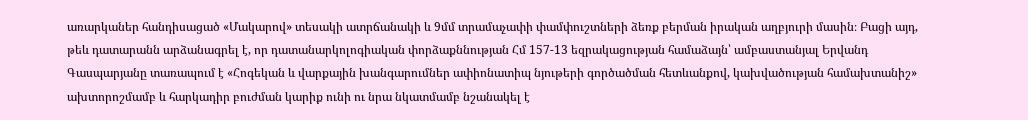առարկաներ հանդիսացած «Մակարով» տեսակի ատրճանակի և 9մմ տրամաչափի փամփուշտների ձեռք բերման իրական աղբյուրի մասին։ Բացի այդ, թեև դատարանն արձանագրել է, որ դատանարկոլոգիական փորձաքննության Հմ 157-13 եզրակացության համաձայն՝ ամբաստանյալ Երվանդ Գասպարյանը տառապում է «Հոգեկան և վարքային խանգարումներ ափիոնատիպ նյութերի գործածման հետևանքով, կախվածության համախտանիշ» ախտորոշմամբ և հարկադիր բուժման կարիք ունի ու նրա նկատմամբ նշանակել է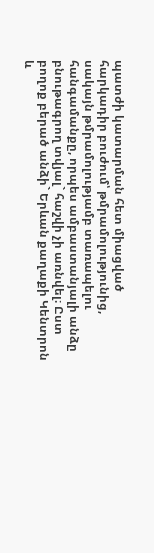պատժի կատարման հետ միացված հարկադիր բուժում՝ թմրամոլությունից, սակայն թմրամոլությամբ տառապելու հանգամանքը, որպես ամբաստանյալի անձը բնութագրող տվյալ` հաշվի չի առնվել։ Ըստ բողոք բերած անձի` Երևան քաղաքի Կենտրոն և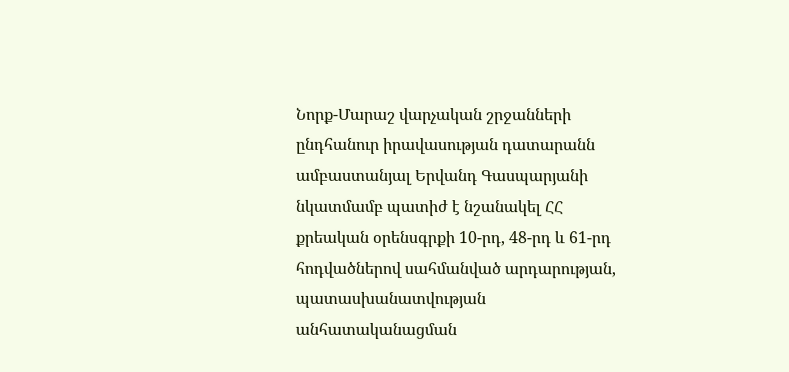Նորք-Մարաշ վարչական շրջանների ընդհանուր իրավասության դատարանն ամբաստանյալ Երվանդ Գասպարյանի նկատմամբ պատիժ է նշանակել ՀՀ քրեական օրենսգրքի 10-րդ, 48-րդ և 61-րդ հոդվածներով սահմանված արդարության, պատասխանատվության անհատականացման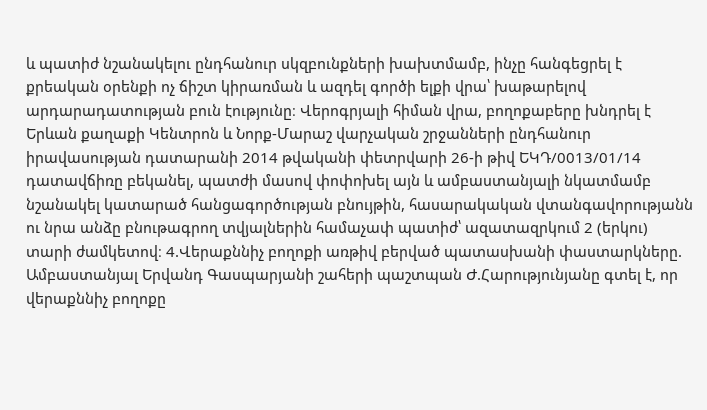և պատիժ նշանակելու ընդհանուր սկզբունքների խախտմամբ, ինչը հանգեցրել է քրեական օրենքի ոչ ճիշտ կիրառման և ազդել գործի ելքի վրա՝ խաթարելով արդարադատության բուն էությունը։ Վերոգրյալի հիման վրա, բողոքաբերը խնդրել է Երևան քաղաքի Կենտրոն և Նորք-Մարաշ վարչական շրջանների ընդհանուր իրավասության դատարանի 2014 թվականի փետրվարի 26-ի թիվ ԵԿԴ/0013/01/14 դատավճիռը բեկանել, պատժի մասով փոփոխել այն և ամբաստանյալի նկատմամբ նշանակել կատարած հանցագործության բնույթին, հասարակական վտանգավորությանն ու նրա անձը բնութագրող տվյալներին համաչափ պատիժ՝ ազատազրկում 2 (երկու) տարի ժամկետով։ 4.Վերաքննիչ բողոքի առթիվ բերված պատասխանի փաստարկները. Ամբաստանյալ Երվանդ Գասպարյանի շահերի պաշտպան Ժ.Հարությունյանը գտել է, որ վերաքննիչ բողոքը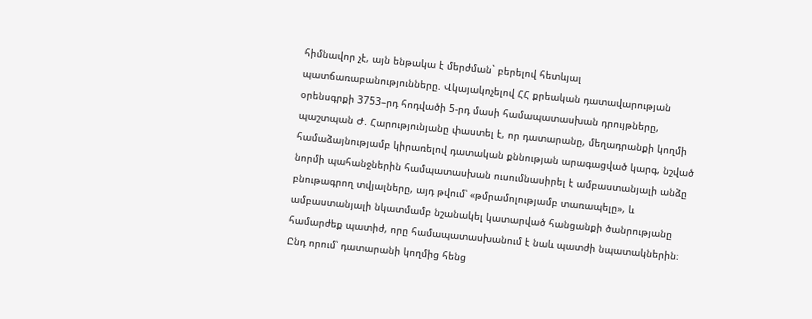հիմնավոր չէ, այն ենթակա է մերժման` բերելով հետևյալ պատճառաբանությունները. Վկայակոչելով ՀՀ քրեական դատավարության օրենսգրքի 3753–րդ հոդվածի 5-րդ մասի համապատասխան դրույթները, պաշտպան Ժ. Հարությունյանը փաստել է, որ դատարանը, մեղադրանքի կողմի համաձայնությամբ կիրառելով դատական քննության արագացված կարգ, նշված նորմի պահանջներին համպատասխան ուսումնասիրել է ամբաստանյալի անձը բնութագրող տվյալները, այդ թվում՝ «թմրամոլությամբ տառապելը», և ամբաստանյալի նկատմամբ նշանակել կատարված հանցանքի ծանրությանը համարժեք պատիժ, որը համապատասխանում է նաև պատժի նպատակներին։ Ընդ որում՝ դատարանի կողմից հենց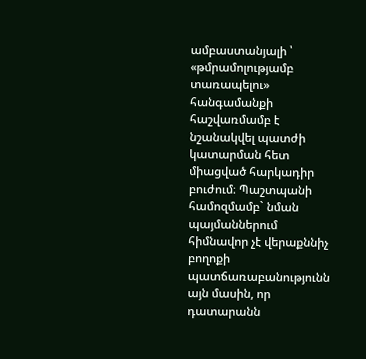ամբաստանյալի ՝ «թմրամոլությամբ տառապելու» հանգամանքի հաշվառմամբ է նշանակվել պատժի կատարման հետ միացված հարկադիր բուժում։ Պաշտպանի համոզմամբ` նման պայմաններում հիմնավոր չէ վերաքննիչ բողոքի պատճառաբանությունն այն մասին, որ դատարանն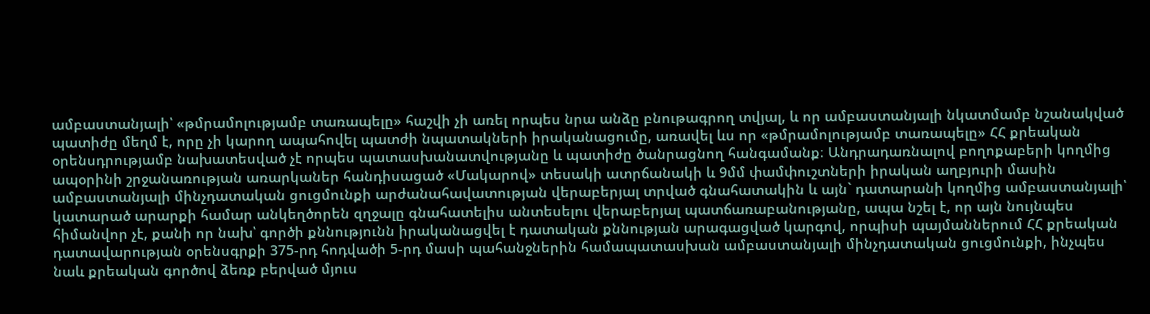ամբաստանյալի՝ «թմրամոլությամբ տառապելը» հաշվի չի առել որպես նրա անձը բնութագրող տվյալ, և որ ամբաստանյալի նկատմամբ նշանակված պատիժը մեղմ է, որը չի կարող ապահովել պատժի նպատակների իրականացումը, առավել ևս որ «թմրամոլությամբ տառապելը» ՀՀ քրեական օրենսդրությամբ նախատեսված չէ որպես պատասխանատվությանը և պատիժը ծանրացնող հանգամանք։ Անդրադառնալով բողոքաբերի կողմից ապօրինի շրջանառության առարկաներ հանդիսացած «Մակարով» տեսակի ատրճանակի և 9մմ փամփուշտների իրական աղբյուրի մասին ամբաստանյալի մինչդատական ցուցմունքի արժանահավատության վերաբերյալ տրված գնահատակին և այն` դատարանի կողմից ամբաստանյալի՝ կատարած արարքի համար անկեղծորեն զղջալը գնահատելիս անտեսելու վերաբերյալ պատճառաբանությանը, ապա նշել է, որ այն նույնպես հիմանվոր չէ, քանի որ նախ՝ գործի քննությունն իրականացվել է դատական քննության արագացված կարգով, որպիսի պայմաններում ՀՀ քրեական դատավարության օրենսգրքի 375-րդ հոդվածի 5-րդ մասի պահանջներին համապատասխան ամբաստանյալի մինչդատական ցուցմունքի, ինչպես նաև քրեական գործով ձեռք բերված մյուս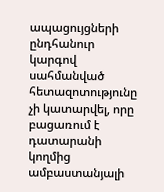ապացույցների ընդհանուր կարգով սահմանված հետազոտությունը չի կատարվել, որը բացառում է դատարանի կողմից ամբաստանյալի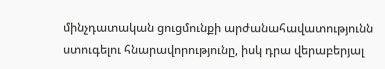մինչդատական ցուցմունքի արժանահավատությունն ստուգելու հնարավորությունը, իսկ դրա վերաբերյալ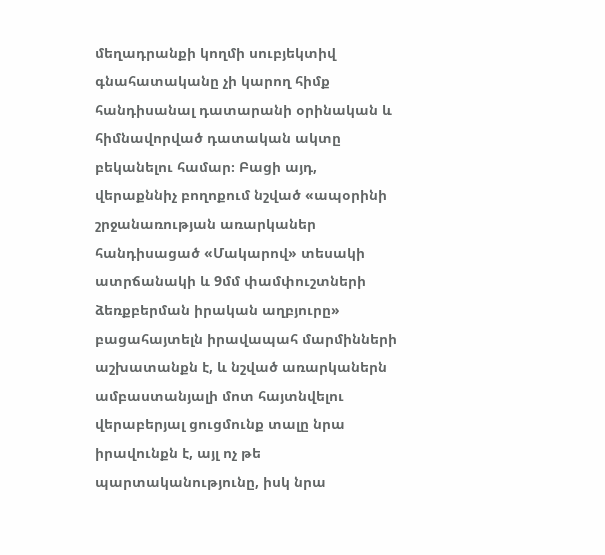մեղադրանքի կողմի սուբյեկտիվ գնահատականը չի կարող հիմք հանդիսանալ դատարանի օրինական և հիմնավորված դատական ակտը բեկանելու համար։ Բացի այդ, վերաքննիչ բողոքում նշված «ապօրինի շրջանառության առարկաներ հանդիսացած «Մակարով» տեսակի ատրճանակի և 9մմ փամփուշտների ձեռքբերման իրական աղբյուրը» բացահայտելն իրավապահ մարմինների աշխատանքն է, և նշված առարկաներն ամբաստանյալի մոտ հայտնվելու վերաբերյալ ցուցմունք տալը նրա իրավունքն է, այլ ոչ թե պարտականությունը, իսկ նրա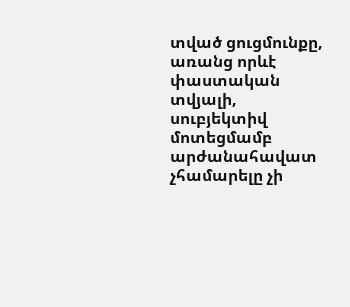տված ցուցմունքը, առանց որևէ փաստական տվյալի, սուբյեկտիվ մոտեցմամբ արժանահավատ չհամարելը չի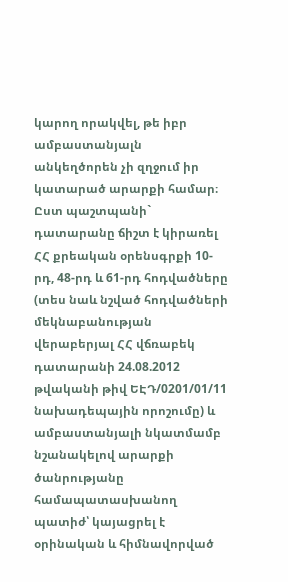կարող որակվել, թե իբր ամբաստանյալն անկեղծորեն չի զղջում իր կատարած արարքի համար։ Ըստ պաշտպանի` դատարանը ճիշտ է կիրառել ՀՀ քրեական օրենսգրքի 10-րդ, 48-րդ և 61-րդ հոդվածները (տես նաև նշված հոդվածների մեկնաբանության վերաբերյալ ՀՀ վճռաբեկ դատարանի 24.08.2012 թվականի թիվ ԵԷԴ/0201/01/11 նախադեպային որոշումը) և ամբաստանյալի նկատմամբ նշանակելով արարքի ծանրությանը համապատասխանող պատիժ՝ կայացրել է օրինական և հիմնավորված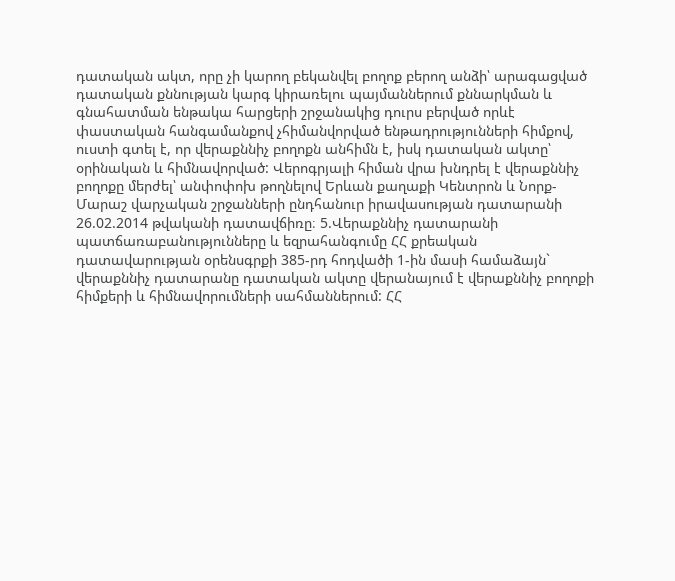դատական ակտ, որը չի կարող բեկանվել բողոք բերող անձի՝ արագացված դատական քննության կարգ կիրառելու պայմաններում քննարկման և գնահատման ենթակա հարցերի շրջանակից դուրս բերված որևէ փաստական հանգամանքով չհիմանվորված ենթադրությունների հիմքով, ուստի գտել է, որ վերաքննիչ բողոքն անհիմն է, իսկ դատական ակտը՝ օրինական և հիմնավորված: Վերոգրյալի հիման վրա խնդրել է վերաքննիչ բողոքը մերժել՝ անփոփոխ թողնելով Երևան քաղաքի Կենտրոն և Նորք-Մարաշ վարչական շրջանների ընդհանուր իրավասության դատարանի 26.02.2014 թվականի դատավճիռը։ 5.Վերաքննիչ դատարանի պատճառաբանությունները և եզրահանգումը ՀՀ քրեական դատավարության օրենսգրքի 385-րդ հոդվածի 1-ին մասի համաձայն` վերաքննիչ դատարանը դատական ակտը վերանայում է վերաքննիչ բողոքի հիմքերի և հիմնավորումների սահմաններում: ՀՀ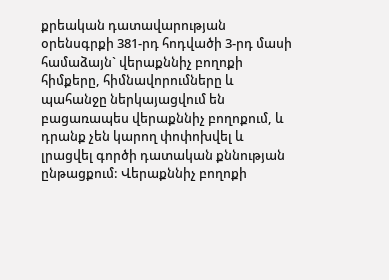քրեական դատավարության օրենսգրքի 381-րդ հոդվածի 3-րդ մասի համաձայն` վերաքննիչ բողոքի հիմքերը, հիմնավորումները և պահանջը ներկայացվում են բացառապես վերաքննիչ բողոքում, և դրանք չեն կարող փոփոխվել և լրացվել գործի դատական քննության ընթացքում: Վերաքննիչ բողոքի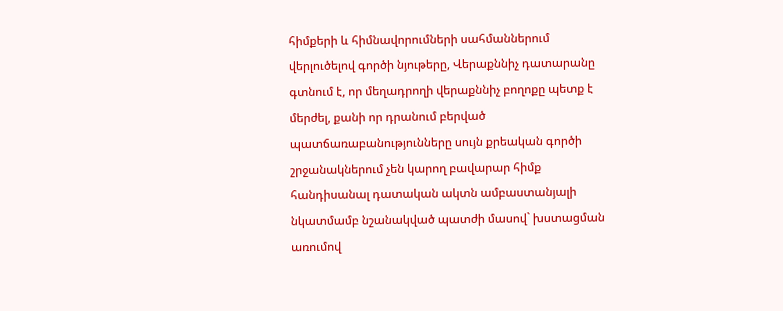հիմքերի և հիմնավորումների սահմաններում վերլուծելով գործի նյութերը, Վերաքննիչ դատարանը գտնում է, որ մեղադրողի վերաքննիչ բողոքը պետք է մերժել, քանի որ դրանում բերված պատճառաբանությունները սույն քրեական գործի շրջանակներում չեն կարող բավարար հիմք հանդիսանալ դատական ակտն ամբաստանյալի նկատմամբ նշանակված պատժի մասով` խստացման առումով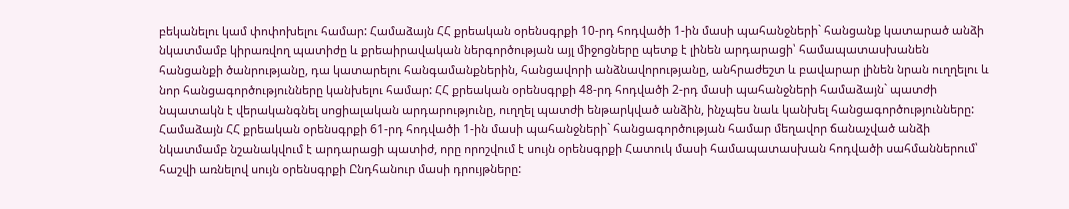բեկանելու կամ փոփոխելու համար: Համաձայն ՀՀ քրեական օրենսգրքի 10-րդ հոդվածի 1-ին մասի պահանջների` հանցանք կատարած անձի նկատմամբ կիրառվող պատիժը և քրեաիրավական ներգործության այլ միջոցները պետք է լինեն արդարացի՝ համապատասխանեն հանցանքի ծանրությանը, դա կատարելու հանգամանքներին, հանցավորի անձնավորությանը, անհրաժեշտ և բավարար լինեն նրան ուղղելու և նոր հանցագործությունները կանխելու համար: ՀՀ քրեական օրենսգրքի 48-րդ հոդվածի 2-րդ մասի պահանջների համաձայն` պատժի նպատակն է վերականգնել սոցիալական արդարությունը, ուղղել պատժի ենթարկված անձին, ինչպես նաև կանխել հանցագործությունները: Համաձայն ՀՀ քրեական օրենսգրքի 61-րդ հոդվածի 1-ին մասի պահանջների` հանցագործության համար մեղավոր ճանաչված անձի նկատմամբ նշանակվում է արդարացի պատիժ, որը որոշվում է սույն օրենսգրքի Հատուկ մասի համապատասխան հոդվածի սահմաններում՝ հաշվի առնելով սույն օրենսգրքի Ընդհանուր մասի դրույթները: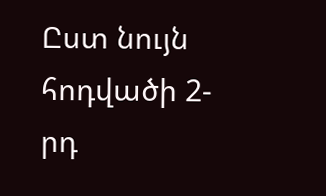Ըստ նույն հոդվածի 2-րդ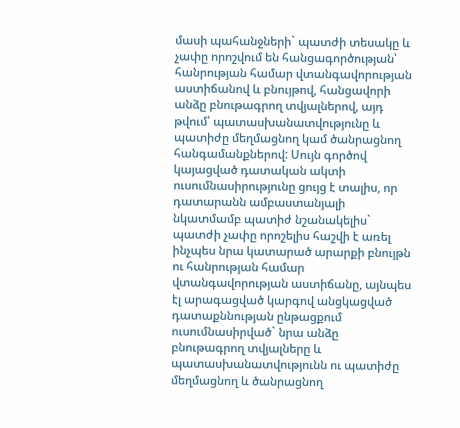մասի պահանջների` պատժի տեսակը և չափը որոշվում են հանցագործության՝ հանրության համար վտանգավորության աստիճանով և բնույթով, հանցավորի անձը բնութագրող տվյալներով, այդ թվում՝ պատասխանատվությունը և պատիժը մեղմացնող կամ ծանրացնող հանգամանքներով: Սույն գործով կայացված դատական ակտի ուսումնասիրությունը ցույց է տալիս, որ դատարանն ամբաստանյալի նկատմամբ պատիժ նշանակելիս` պատժի չափը որոշելիս հաշվի է առել ինչպես նրա կատարած արարքի բնույթն ու հանրության համար վտանգավորության աստիճանը, այնպես էլ արագացված կարգով անցկացված դատաքննության ընթացքում ուսումնասիրված` նրա անձը բնութագրող տվյալները և պատասխանատվությունն ու պատիժը մեղմացնող և ծանրացնող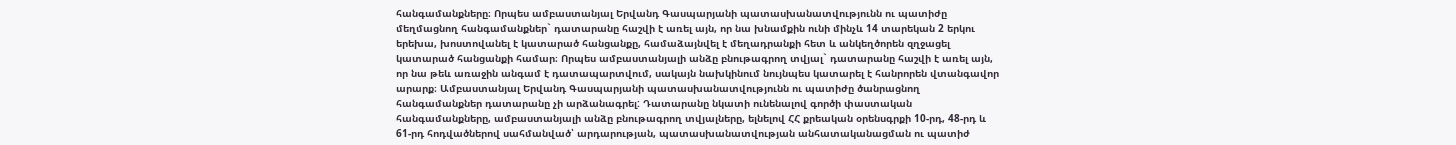հանգամանքները։ Որպես ամբաստանյալ Երվանդ Գասպարյանի պատասխանատվությունն ու պատիժը մեղմացնող հանգամանքներ` դատարանը հաշվի է առել այն, որ նա խնամքին ունի մինչև 14 տարեկան 2 երկու երեխա, խոստովանել է կատարած հանցանքը, համաձայնվել է մեղադրանքի հետ և անկեղծորեն զղջացել կատարած հանցանքի համար։ Որպես ամբաստանյալի անձը բնութագրող տվյալ` դատարանը հաշվի է առել այն, որ նա թեև առաջին անգամ է դատապարտվում, սակայն նախկինում նույնպես կատարել է հանրորեն վտանգավոր արարք։ Ամբաստանյալ Երվանդ Գասպարյանի պատասխանատվությունն ու պատիժը ծանրացնող հանգամանքներ դատարանը չի արձանագրել: Դատարանը նկատի ունենալով գործի փաստական հանգամանքները, ամբաստանյալի անձը բնութագրող տվյալները, ելնելով ՀՀ քրեական օրենսգրքի 10-րդ, 48-րդ և 61-րդ հոդվածներով սահմանված՝ արդարության, պատասխանատվության անհատականացման ու պատիժ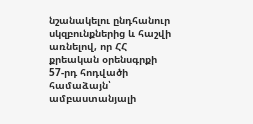նշանակելու ընդհանուր սկզբունքներից և հաշվի առնելով, որ ՀՀ քրեական օրենսգրքի 57-րդ հոդվածի համաձայն՝ ամբաստանյալի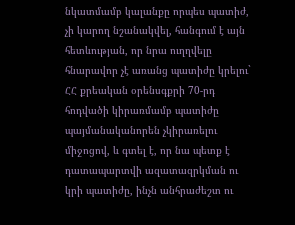նկատմամբ կալանքը որպես պատիժ, չի կարող նշանակվել, հանգում է այն հետևության, որ նրա ուղղվելը հնարավոր չէ առանց պատիժը կրելու` ՀՀ քրեական օրենսգքրի 70-րդ հոդվածի կիրառմամբ պատիժը պայմանականորեն չկիրառելու միջոցով, և գտել է, որ նա պետք է դատապարտվի ազատազրկման ու կրի պատիժը, ինչն անհրաժեշտ ու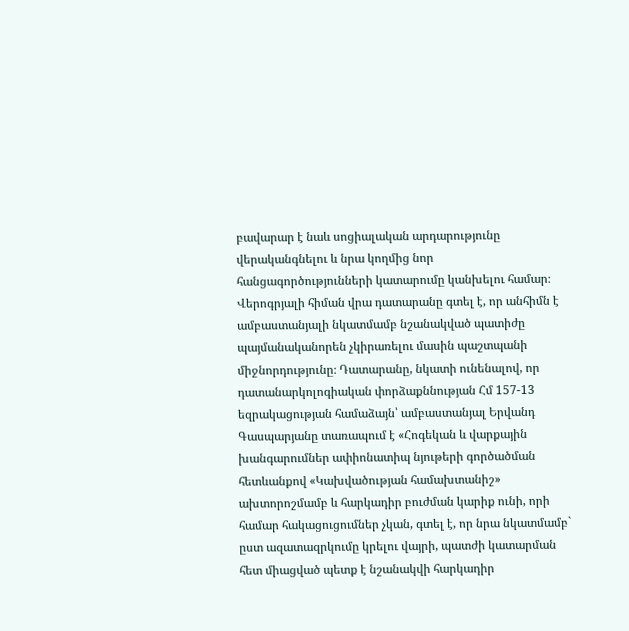բավարար է նաև սոցիալական արդարությունը վերականգնելու և նրա կողմից նոր հանցագործությունների կատարումը կանխելու համար։ Վերոգրյալի հիման վրա դատարանը գտել է, որ անհիմն է ամբաստանյալի նկատմամբ նշանակված պատիժը պայմանականորեն չկիրառելու մասին պաշտպանի միջնորդությունը։ Դատարանը, նկատի ունենալով, որ դատանարկոլոգիական փորձաքննության Հմ 157-13 եզրակացության համաձայն՝ ամբաստանյալ Երվանդ Գասպարյանը տառապում է «Հոգեկան և վարքային խանգարումներ ափիոնատիպ նյութերի գործածման հետևանքով «Կախվածության համախտանիշ» ախտորոշմամբ և հարկադիր բուժման կարիք ունի, որի համար հակացուցումներ չկան, գտել է, որ նրա նկատմամբ` ըստ ազատազրկումը կրելու վայրի, պատժի կատարման հետ միացված պետք է նշանակվի հարկադիր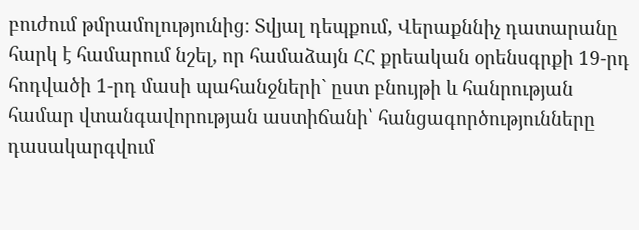բուժում թմրամոլությունից։ Տվյալ դեպքում, Վերաքննիչ դատարանը հարկ է համարում նշել, որ համաձայն ՀՀ քրեական օրենսգրքի 19-րդ հոդվածի 1-րդ մասի պահանջների` ըստ բնույթի և հանրության համար վտանգավորության աստիճանի՝ հանցագործությունները դասակարգվում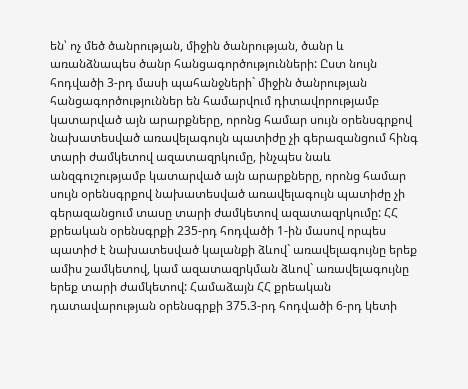են՝ ոչ մեծ ծանրության, միջին ծանրության, ծանր և առանձնապես ծանր հանցագործությունների: Ըստ նույն հոդվածի 3-րդ մասի պահանջների` միջին ծանրության հանցագործություններ են համարվում դիտավորությամբ կատարված այն արարքները, որոնց համար սույն օրենսգրքով նախատեսված առավելագույն պատիժը չի գերազանցում հինգ տարի ժամկետով ազատազրկումը, ինչպես նաև անզգուշությամբ կատարված այն արարքները, որոնց համար սույն օրենսգրքով նախատեսված առավելագույն պատիժը չի գերազանցում տասը տարի ժամկետով ազատազրկումը: ՀՀ քրեական օրենսգրքի 235-րդ հոդվածի 1-ին մասով որպես պատիժ է նախատեսված կալանքի ձևով` առավելագույնը երեք ամիս շամկետով, կամ ազատազրկման ձևով` առավելագույնը երեք տարի ժամկետով: Համաձայն ՀՀ քրեական դատավարության օրենսգրքի 375.3-րդ հոդվածի 6-րդ կետի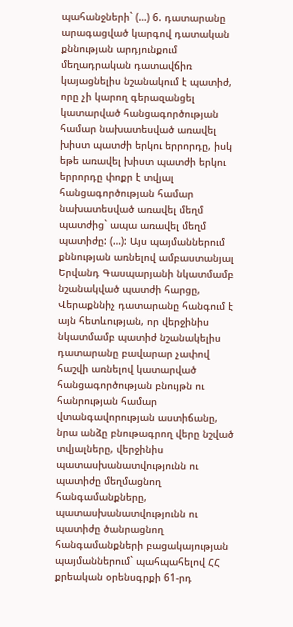պահանջների` (…) 6. դատարանը արագացված կարգով դատական քննության արդյունքում մեղադրական դատավճիռ կայացնելիս նշանակում է պատիժ, որը չի կարող գերազանցել կատարված հանցագործության համար նախատեսված առավել խիստ պատժի երկու երրորդը, իսկ եթե առավել խիստ պատժի երկու երրորդը փոքր է տվյալ հանցագործության համար նախատեսված առավել մեղմ պատժից` ապա առավել մեղմ պատիժը: (…): Այս պայմաններում քննության առնելով ամբաստանյալ Երվանդ Գասպարյանի նկատմամբ նշանակված պատժի հարցը, Վերաքննիչ դատարանը հանգում է այն հետևության, որ վերջինիս նկատմամբ պատիժ նշանակելիս դատարանը բավարար չափով հաշվի առնելով կատարված հանցագործության բնույթն ու հանրության համար վտանգավորության աստիճանը, նրա անձը բնութագրող վերը նշված տվյալները, վերջինիս պատասխանատվությունն ու պատիժը մեղմացնող հանգամանքները, պատասխանատվությունն ու պատիժը ծանրացնող հանգամանքների բացակայության պայմաններում` պահպահելով ՀՀ քրեական օրենսգրքի 61-րդ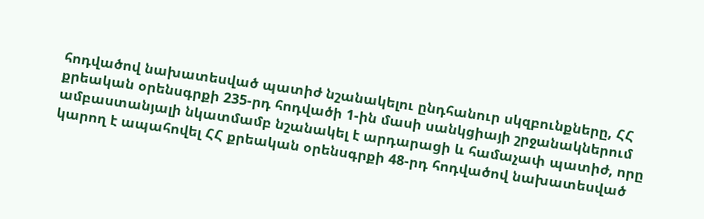հոդվածով նախատեսված պատիժ նշանակելու ընդհանուր սկզբունքները, ՀՀ քրեական օրենսգրքի 235-րդ հոդվածի 1-ին մասի սանկցիայի շրջանակներում ամբաստանյալի նկատմամբ նշանակել է արդարացի և համաչափ պատիժ, որը կարող է ապահովել ՀՀ քրեական օրենսգրքի 48-րդ հոդվածով նախատեսված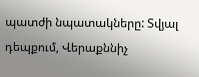պատժի նպատակները: Տվյալ դեպքում, Վերաքննիչ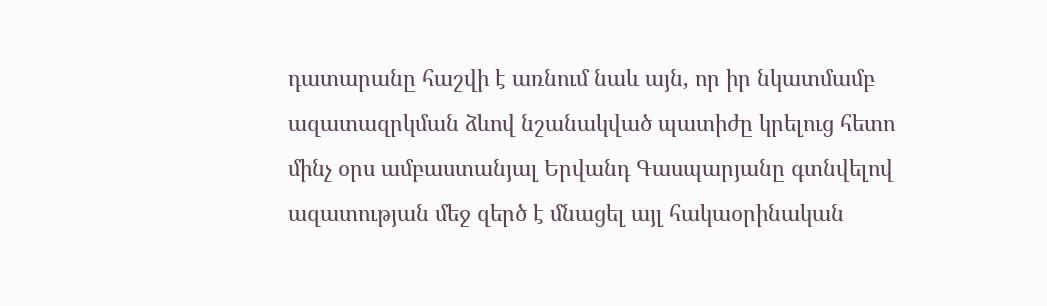դատարանը հաշվի է առնում նաև այն, որ իր նկատմամբ ազատազրկման ձևով նշանակված պատիժը կրելուց հետո մինչ օրս ամբաստանյալ Երվանդ Գասպարյանը գտնվելով ազատության մեջ զերծ է մնացել այլ հակաօրինական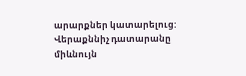արարքներ կատարելուց: Վերաքննիչ դատարանը միևնույն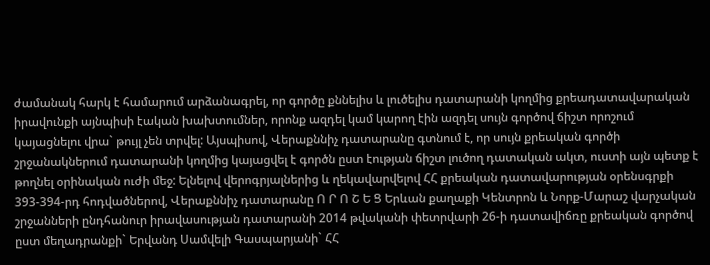ժամանակ հարկ է համարում արձանագրել, որ գործը քննելիս և լուծելիս դատարանի կողմից քրեադատավարական իրավունքի այնպիսի էական խախտումներ, որոնք ազդել կամ կարող էին ազդել սույն գործով ճիշտ որոշում կայացնելու վրա` թույլ չեն տրվել: Այսպիսով, Վերաքննիչ դատարանը գտնում է, որ սույն քրեական գործի շրջանակներում դատարանի կողմից կայացվել է գործն ըստ էության ճիշտ լուծող դատական ակտ, ուստի այն պետք է թողնել օրինական ուժի մեջ: Ելնելով վերոգրյալներից և ղեկավարվելով ՀՀ քրեական դատավարության օրենսգրքի 393-394-րդ հոդվածներով, Վերաքննիչ դատարանը Ո Ր Ո Շ Ե Ց Երևան քաղաքի Կենտրոն և Նորք-Մարաշ վարչական շրջանների ընդհանուր իրավասության դատարանի 2014 թվականի փետրվարի 26-ի դատավիճռը քրեական գործով ըստ մեղադրանքի` Երվանդ Սամվելի Գասպարյանի` ՀՀ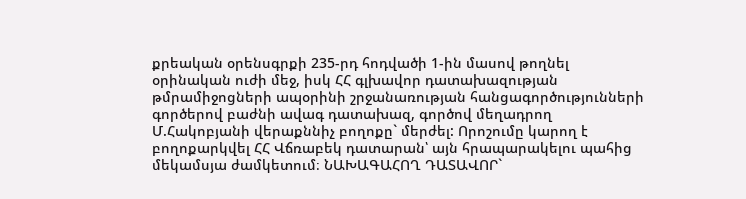քրեական օրենսգրքի 235-րդ հոդվածի 1-ին մասով թողնել օրինական ուժի մեջ, իսկ ՀՀ գլխավոր դատախազության թմրամիջոցների ապօրինի շրջանառության հանցագործությունների գործերով բաժնի ավագ դատախազ, գործով մեղադրող Մ.Հակոբյանի վերաքննիչ բողոքը` մերժել: Որոշումը կարող է բողոքարկվել ՀՀ Վճռաբեկ դատարան՝ այն հրապարակելու պահից մեկամսյա ժամկետում։ ՆԱԽԱԳԱՀՈՂ ԴԱՏԱՎՈՐ`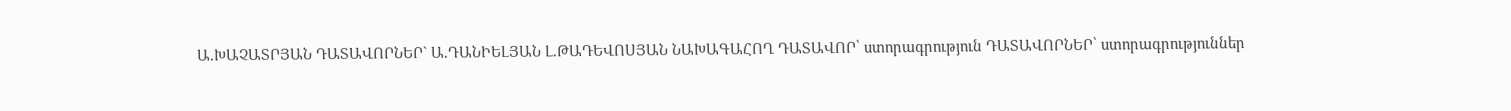Ա.ԽԱՉԱՏՐՅԱՆ ԴԱՏԱՎՈՐՆԵՐ` Ա.ԴԱՆԻԵԼՅԱՆ Լ.ԹԱԴԵՎՈՍՅԱՆ ՆԱԽԱԳԱՀՈՂ ԴԱՏԱՎՈՐ՝ ստորագրություն ԴԱՏԱՎՈՐՆԵՐ՝ ստորագրություններ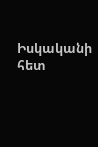Իսկականի հետ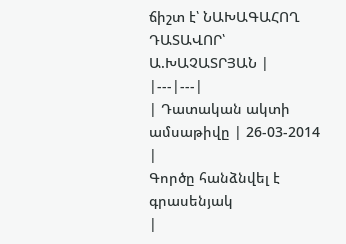ճիշտ է՝ ՆԱԽԱԳԱՀՈՂ ԴԱՏԱՎՈՐ՝ Ա.ԽԱՉԱՏՐՅԱՆ |
|---|---|
| Դատական ակտի ամսաթիվը | 26-03-2014 |
Գործը հանձնվել է գրասենյակ
|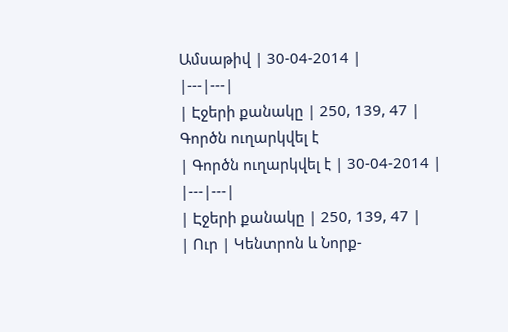Ամսաթիվ | 30-04-2014 |
|---|---|
| Էջերի քանակը | 250, 139, 47 |
Գործն ուղարկվել է
| Գործն ուղարկվել է | 30-04-2014 |
|---|---|
| Էջերի քանակը | 250, 139, 47 |
| Ուր | Կենտրոն և Նորք-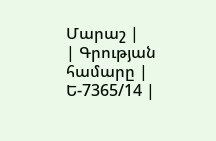Մարաշ |
| Գրության համարը | Ե-7365/14 |